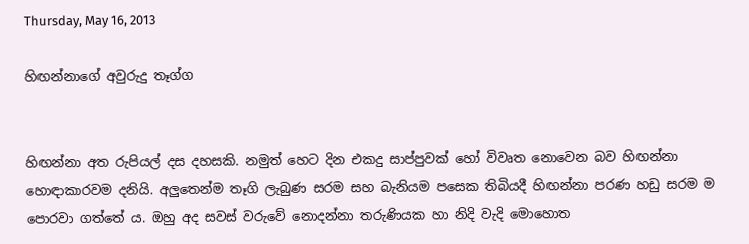Thursday, May 16, 2013

හිඟන්නාගේ අවුරුදු තෑග්ග


හිඟන්නා අත රුපියල් දස දහසකි. නමුත් හෙට දින එකදු සාප්පුවක් හෝ විවෘත නොවෙන බව හිඟන්නා හොඳාකාරවම දනියි. අලුතෙන්ම තෑගි ලැබුණ සරම සහ බැනියම පසෙක තිබියදී හිඟන්නා පරණ හඩු සරම ම පොරවා ගත්තේ ය. ඔහු අද සවස් වරුවේ නොදන්නා තරුණියක හා නිදි වැදි මොහොත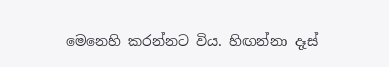මෙනෙහි කරන්නට විය. හිඟන්නා දෑස්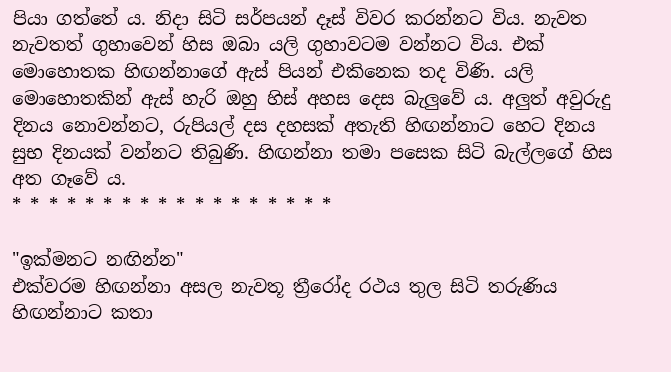පියා ගත්තේ ය. නිදා සිටි සර්පයන් දෑස් විවර කරන්නට විය. නැවත නැවතත් ගුහාවෙන් හිස ඔබා යලි ගුහාවටම වන්නට විය. එක් මොහොතක හිඟන්නාගේ ඇස් පියන් එකිනෙක තද විණි. යලි මොහොතකින් ඇස් හැරි ඔහු හිස් අහස දෙස බැලුවේ ය. අලුත් අවුරුදු දිනය නොවන්නට, රුපියල් දස දහසක් අතැති හිඟන්නාට හෙට දිනය සුභ දිනයක් වන්නට තිබුණි. හිඟන්නා තමා පසෙක සිටි බැල්ලගේ හිස අත ගෑවේ ය.
* * * * * * * * * * * * * * * * * *

"ඉක්මනට නඟින්න"
එක්වරම හිඟන්නා අසල නැවතූ ත්‍රීරෝද රථය තුල සිටි තරුණිය හිඟන්නාට කතා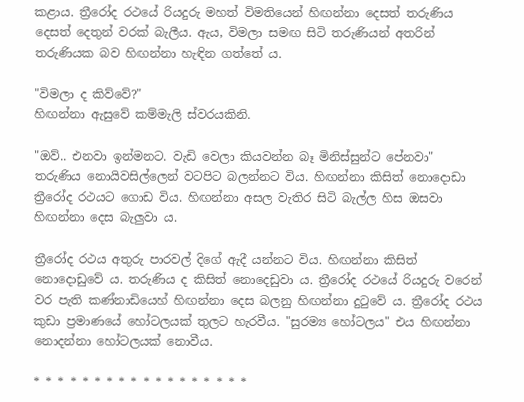කළාය. ත්‍රීරෝද රථයේ රියදුරු මහත් විමතියෙන් හිඟන්නා දෙසත් තරුණිය දෙසත් දෙතුන් වරක් බැලීය. ඇය, විමලා සමඟ සිටි තරුණියන් අතරින් තරුණියක බව හිඟන්නා හැඳින ගත්තේ ය.

"විමලා ද කිව්වේ?"
හිඟන්නා ඇසුවේ කම්මැලි ස්වරයකිනි.

"ඔව්.. එනවා ඉන්මනට. වැඩි වෙලා කියවන්න බෑ මිනිස්සුන්ට පේනවා"
තරුණිය නොයිවසිල්ලෙන් වටපිට බලන්නට විය. හිඟන්නා කිසිත් නොදොඩා ත්‍රීරෝද රථයට ගොඩ විය. හිඟන්නා අසල වැතිර සිටි බැල්ල හිස ඔසවා හිඟන්නා දෙස බැලුවා ය.

ත්‍රීරෝද රථය අතුරු පාරවල් දිගේ ඇදී යන්නට විය. හිඟන්නා කිසිත් නොදොඩුවේ ය. තරුණිය ද කිසිත් නොදෙඩුවා ය. ත්‍රීරෝද රථයේ රියදුරු වරෙන් වර පැති කණ්නාඩියෙහ් හිඟන්නා දෙස බලනු හිඟන්නා දුටුවේ ය. ත්‍රීරෝද රථය කුඩා ප්‍රමාණයේ හෝටලයක් තුලට හැරවීය. "සුරම්‍ය හෝටලය" එය හිඟන්නා නොදන්නා හෝටලයක් නොවීය.

* * * * * * * * * * * * * * * * * *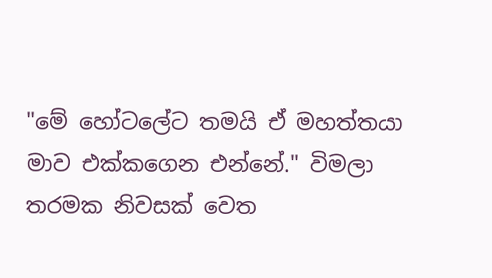"මේ හෝටලේට තමයි ඒ මහත්තයා මාව එක්කගෙන එන්නේ." විමලා තරමක නිවසක් වෙත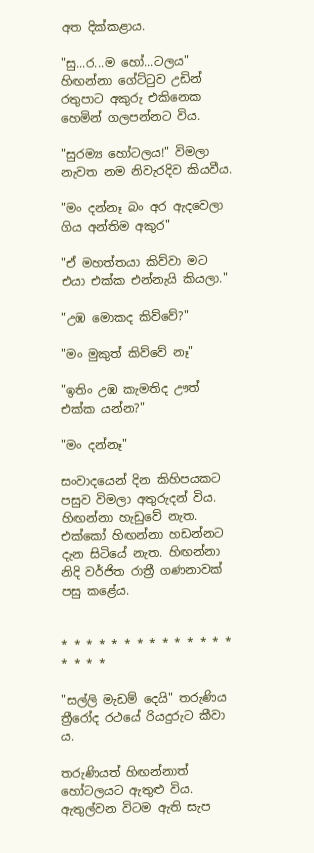අත දික්කළාය.

"සු...ර...ම හෝ...ටලය" හිඟන්නා ගේට්ටුව උඩින් රතුපාට අකුරු එකිනෙක හෙමින් ගලපන්නට විය.

"සුරම්‍ය හෝටලය!" විමලා නැවත නම නිවැරදිව කියවීය.

"මං දන්නෑ බං අර ඇදවෙලා ගිය අන්තිම අකුර"

"ඒ මහත්තයා කිව්වා මට එයා එක්ක එන්නැයි කියලා."

"උඹ මොකද කිව්වේ?"

"මං මුකුත් කිව්වේ නෑ"

"ඉතිං උඹ කැමතිද ඌත් එක්ක යන්න?"

"මං දන්නෑ"

සංවාදයෙන් දින කිහිපයකට පසුව විමලා අතුරුදන් විය. හිඟන්නා හැඩුවේ නැත. එක්කෝ හිඟන්නා හඩන්නට දැන සිටියේ නැත. හිඟන්නා නිදි වර්ජිත රාත්‍රී ගණනාවක් පසු කළේය.


* * * * * * * * * * * * * * * * * *

"සල්ලි මැඩම් දෙයි" තරුණිය ත්‍රීරෝද රථයේ රියදුරුට කීවා ය.

තරුණියත් හිඟන්නාත් හෝටලයට ඇතුළු විය. ඇතුල්වන විටම ඇති සැප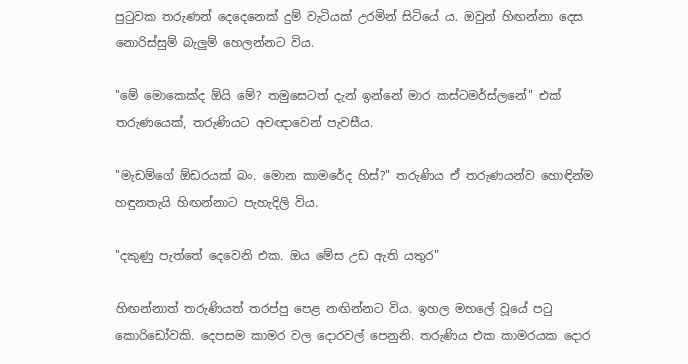පුටුවක තරුණන් දෙදෙනෙක් දුම් වැටියක් උරමින් සිටියේ ය. ඔවුන් හිඟන්නා දෙස නොරිස්සුම් බැලුම් හෙලන්නට විය.

"මේ මොකෙක්ද ඕයි මේ? තමුසෙටත් දැන් ඉන්නේ මාර කස්ටමර්ස්ලනේ" එක් තරුණයෙක්, තරුණියට අවඥාවෙන් පැවසීය.

"මැඩම්ගේ ඕඩරයක් බං. මොන කාමරේද හිස්?" තරුණිය ඒ තරුණයන්ව හොඳින්ම හඳුනතැයි හිඟන්නාට පැහැදිලි විය.

"දකුණු පැත්තේ දෙවෙනි එක. ඔය මේස උඩ ඇති යතුර"

හිඟන්නාත් තරුණියත් තරප්පු පෙළ නඟින්නට විය. ඉහල මහලේ වූයේ පටු කොරිඩෝවකි. දෙපසම කාමර වල දොරවල් පෙනුනි. තරුණිය එක කාමරයක දොර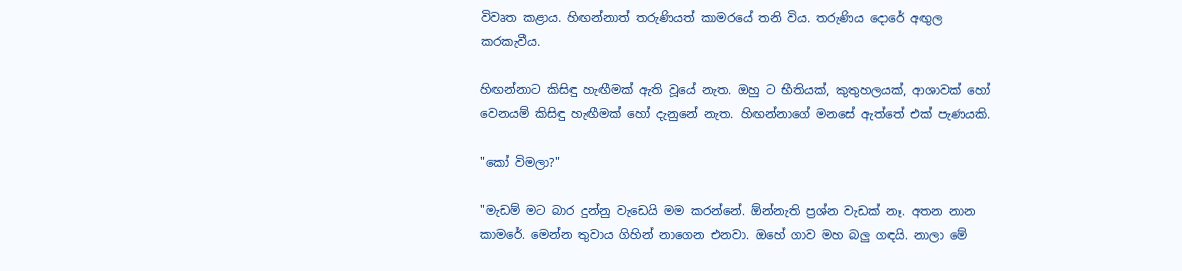විවෘත කළාය. හිඟන්නාත් තරුණියත් කාමරයේ තනි විය. තරුණිය දොරේ අඟුල කරකැවීය.

හිඟන්නාට කිසිඳු හැඟීමක් ඇති වූයේ නැත. ඔහු ට භීතියක්, කුතුහලයක්, ආශාවක් හෝ වෙනයම් කිසිඳු හැඟීමක් හෝ දැනුනේ නැත. හිඟන්නාගේ මනසේ ඇත්තේ එක් පැණයකි.

"කෝ විමලා?"

"මැඩම් මට බාර දුන්නු වැඩෙයි මම කරන්නේ. ඕන්නැති ප්‍රශ්න වැඩක් නෑ. අතන නාන කාමරේ. මෙන්න තුවාය ගිහින් නාගෙන එනවා. ඔහේ ගාව මහ බලු ගඳයි. නාලා මේ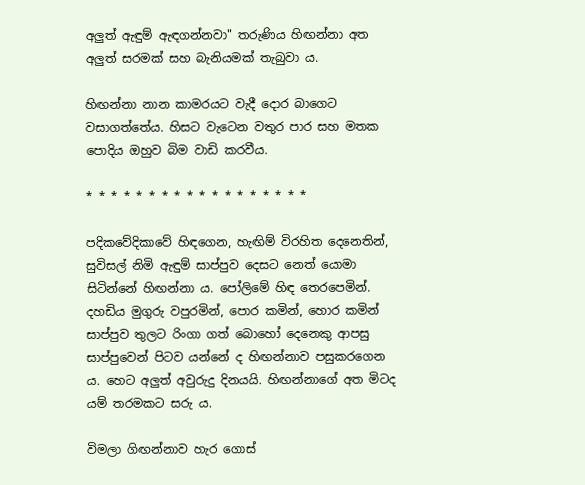අලුත් ඇඳුම් ඇඳගන්නවා" තරුණිය හිඟන්නා අත අලුත් සරමක් සහ බැනියමක් තැබුවා ය.

හිඟන්නා නාන කාමරයට වැදී දොර බාගෙට වසාගත්තේය. හිසට වැටෙන වතුර පාර සහ මතක පොදිය ඔහුව බිම වාඩි කරවීය.

* * * * * * * * * * * * * * * * * *

පදිකවේදිකාවේ හිඳගෙන, හැඟිම් විරහිත දෙනෙතින්, සුවිසල් නිමි ඇඳුම් සාප්පුව දෙසට නෙත් යොමා සිටින්නේ හිඟන්නා ය. පෝලිමේ හිඳ තෙරපෙමින්. දහඩිය මුගුරු වපුරමින්, පොර කමින්, හොර කමින් සාප්පුව තුලට රිංගා ගත් බොහෝ දෙනෙකු ආපසු සාප්පුවෙන් පිටව යන්නේ ද හිඟන්නාව පසුකරගෙන ය. හෙට අලුත් අවුරුදු දිනයයි. හිඟන්නාගේ අත මිටද යම් තරමකට සරු ය.

විමලා ගිඟන්නාව හැර ගොස්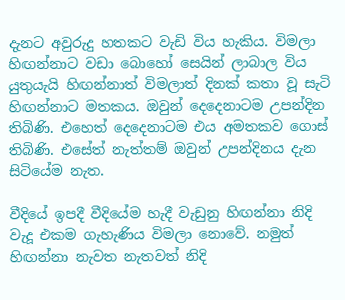දැනට අවුරුදු හතකට වැඩි විය හැකිය. විමලා හිඟන්නාට වඩා බොහෝ සෙයින් ලාබාල විය යුතුයැයි හිඟන්නාත් විමලාත් දිනක් කතා වූ සැටි හිඟන්නාට මතකය. ඔවුන් දෙදෙනාටම උපන්දින තිබිණි. එහෙත් දෙදෙනාටම එය අමතකව ගොස් තිබිණි. එසේත් නැත්තම් ඔවුන් උපන්දිනය දැන සිටියේම නැත.

වීදියේ ඉපදී වීදියේම හැදී වැඩුනු හිඟන්නා නිදි වැදූ එකම ගැහැණිය විමලා නොවේ. නමුත් හිඟන්නා නැවත නැතවත් නිදි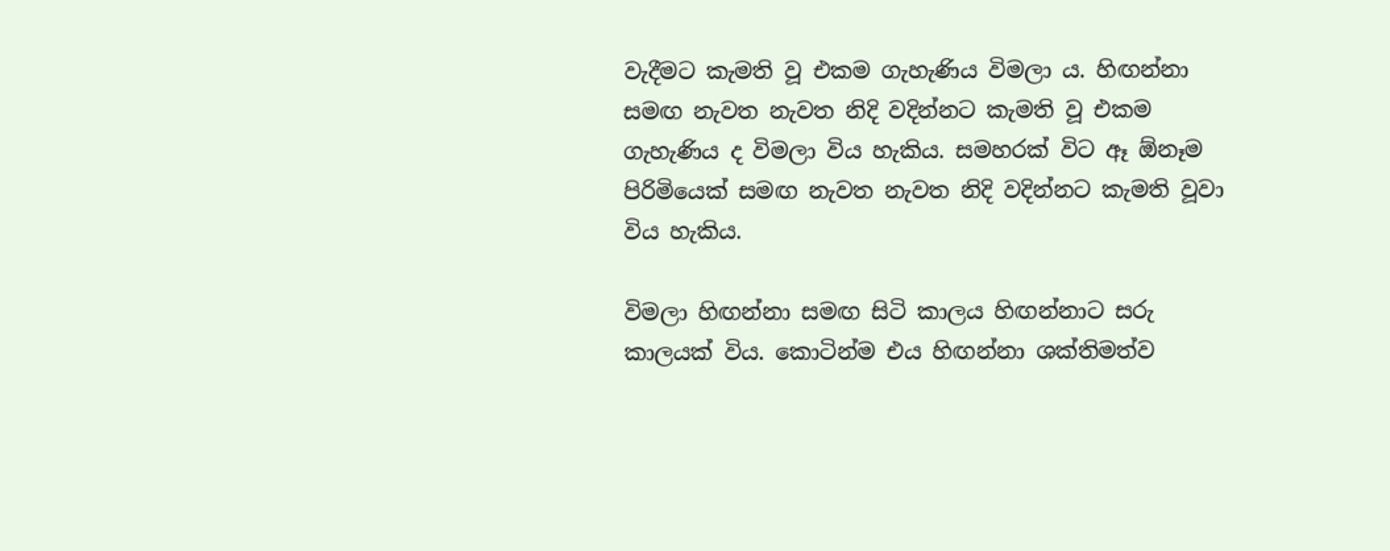වැදීමට කැමති වූ එකම ගැහැණිය විමලා ය. හිඟන්නා සමඟ නැවත නැවත නිදි වදින්නට කැමති වූ එකම ගැහැණිය ද විමලා විය හැකිය. සමහරක් විට ඈ ඕනෑම පිරිමියෙක් සමඟ නැවත නැවත නිදි වදින්නට කැමති වූවා විය හැකිය.

විමලා හිඟන්නා සමඟ සිටි කාලය හිඟන්නාට සරු කාලයක් විය. කොටින්ම එය හිඟන්නා ශක්තිමත්ව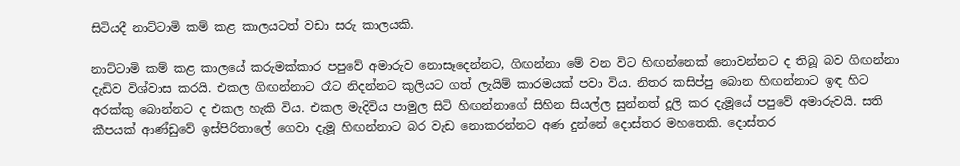සිටියදී නාට්ටාමි කම් කළ කාලයටත් වඩා සරු කාලයකි.

නාට්ටාමි කම් කළ කාලයේ කරුමක්කාර පපුවේ අමාරුව නොසෑදෙන්නට, ගිඟන්නා මේ වන විට හිඟන්නෙක් නොවන්නට ද තිබූ බව ගිඟන්නා දැඩිව විශ්වාස කරයි. එකල ගිඟන්නාට රෑට නිදන්නට කුලියට ගත් ලැයිම් කාරමයක් පවා විය. නිතර කසිප්පු බොන හිඟන්නාට ඉඳ හිට අරක්කු බොන්නට ද එකල හැකි විය. එකල මැදිවිය පාමුල සිටි හිඟන්නාගේ සිහින සියල්ල සුන්නත් දූලි කර දැමූයේ පපුවේ අමාරුවයි. සති කීපයක් ආණ්ඩුවේ ඉස්පිරිතාලේ ගෙවා දැමූ හිඟන්නාට බර වැඩ නොකරන්නට අණ දුන්නේ දොස්තර මහතෙකි. දොස්තර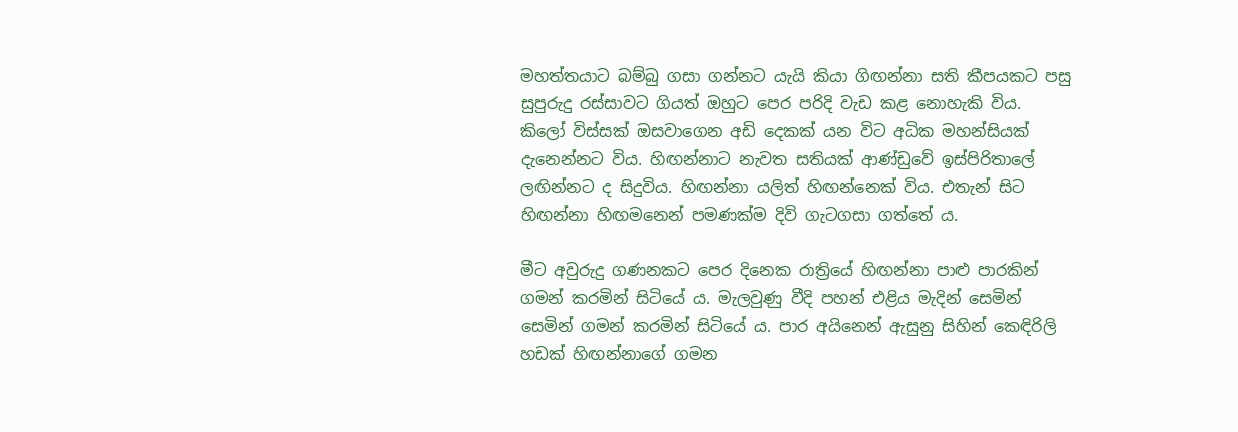මහත්තයාට බම්බු ගසා ගන්නට යැයි කියා ගිඟන්නා සති කීපයකට පසු සුපුරුදු රස්සාවට ගියත් ඔහුට පෙර පරිදි වැඩ කළ නොහැකි විය. කිලෝ විස්සක් ඔසවාගෙන අඩි දෙකක් යන විට අධික මහන්සියක් දැනෙන්නට විය. හිඟන්නාට නැවත සතියක් ආණ්ඩුවේ ඉස්පිරිතාලේ ලඟින්නට ද සිදුවිය. හිඟන්නා යලිත් හිඟන්නෙක් විය. එතැන් සිට හිඟන්නා හිඟමනෙන් පමණක්ම දිවි ගැටගසා ගත්තේ ය.

මීට අවුරුදු ගණනකට පෙර දිනෙක රාත්‍රියේ හිඟන්නා පාළු පාරකින් ගමන් කරමින් සිටියේ ය. මැලවුණු වීදි පහන් එළිය මැදින් සෙමින් සෙමින් ගමන් කරමින් සිටියේ ය. පාර අයිනෙන් ඇසුනු සිහින් කෙඳිරිලි හඩක් හිඟන්නාගේ ගමන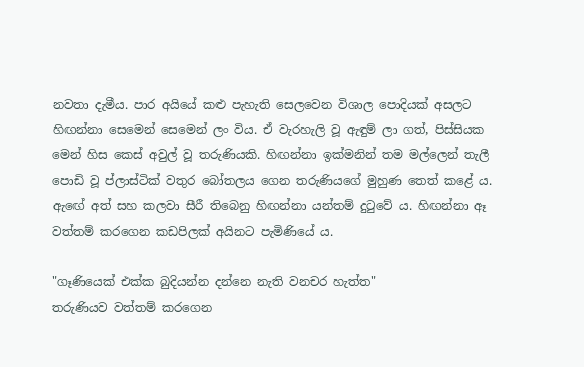නවතා දැමීය. පාර අයියේ කළු පැහැති සෙලවෙන විශාල පොදියක් අසලට හිඟන්නා සෙමෙන් සෙමෙන් ලං විය. ඒ වැරහැලි වූ ඇඳුම් ලා ගත්, පිස්සියක මෙන් හිස කෙස් අවුල් වූ තරුණියකි. හිඟන්නා ඉක්මනින් තම මල්ලෙන් තැලී පොඩි වූ ප්ලාස්ටික් වතුර බෝතලය ගෙන තරුණියගේ මුහුණ තෙත් කළේ ය. ඇඟේ අත් සහ කලවා සීරී තිබෙනු හිඟන්නා යන්තම් දුටුවේ ය. හිඟන්නා ඈ වත්තම් කරගෙන කඩපිලක් අයිනට පැමිණියේ ය.

"ගෑණියෙක් එක්ක බුදියන්න දන්නෙ නැති වනචර හැත්ත"
තරුණියව වත්තම් කරගෙන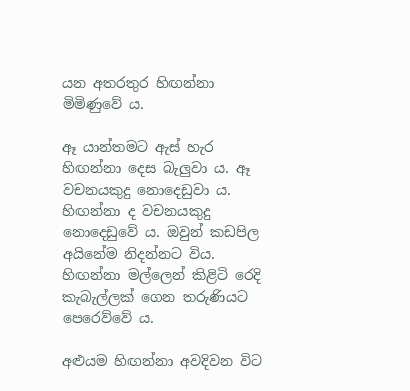යන අතරතුර හිඟන්නා මිමිණුවේ ය.

ඈ යාන්තමට ඇස් හැර හිඟන්නා දෙස බැලුවා ය. ඈ වචනයකුදු නොදෙඩුවා ය. හිඟන්නා ද වචනයකුදු නොදෙඩුවේ ය. ඔවුන් කඩපිල අයිනේම නිදන්නට විය. හිඟන්නා මල්ලෙන් කිළිටි රෙදි කැබැල්ලක් ගෙන තරුණියට පෙරෙව්වේ ය.

අළුයම හිඟන්නා අවදිවන විට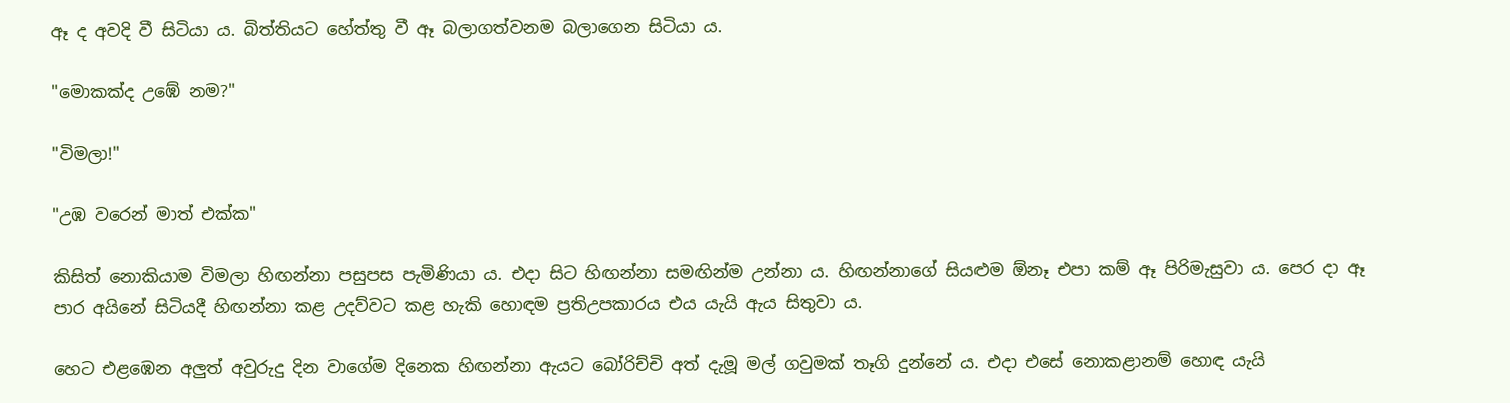ඈ ද අවදි වී සිටියා ය. බිත්තියට හේත්තු වී ඈ බලාගත්වනම බලාගෙන සිටියා ය.

"මොකක්ද උඹේ නම?"

"විමලා!"

"උඹ වරෙන් මාත් එක්ක"

කිසිත් නොකියාම විමලා හිඟන්නා පසුපස පැමිණියා ය. එදා සිට හිඟන්නා සමඟින්ම උන්නා ය. හිඟන්නාගේ සියළුම ඕනෑ එපා කම් ඈ පිරිමැසුවා ය. පෙර දා ඈ පාර අයිනේ සිටියදී හිඟන්නා කළ උදව්වට කළ හැකි හොඳම ප්‍රතිඋපකාරය එය යැයි ඇය සිතුවා ය.

හෙට එළඹෙන අලුත් අවුරුදු දින වාගේම දිනෙක හිඟන්නා ඇයට බෝරිච්චි අත් දැමූ මල් ගවුමක් තෑගි දුන්නේ ය. එදා එසේ නොකළානම් හොඳ යැයි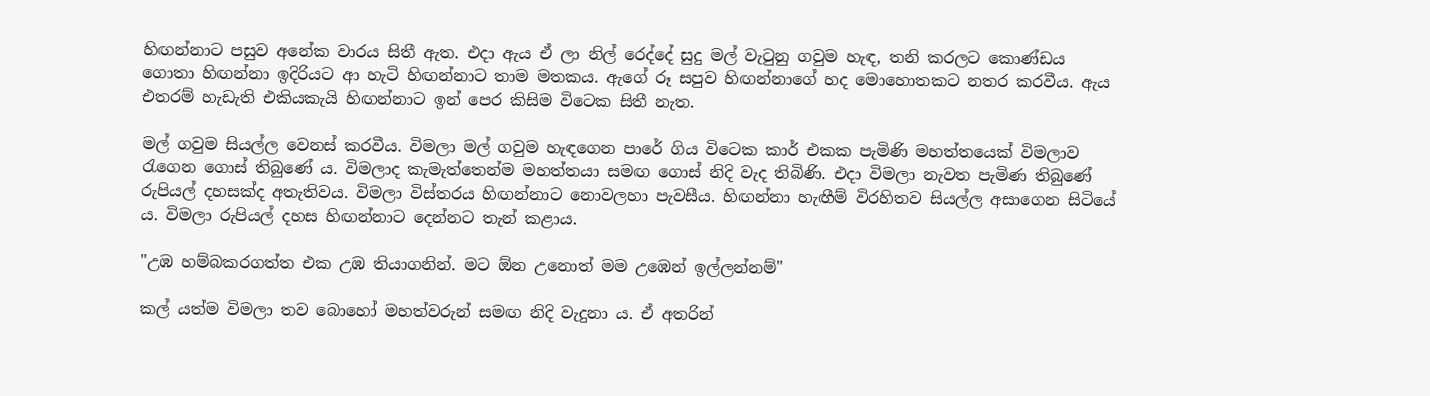හිඟන්නාට පසුව අනේක වාරය සිතී ඇත. එදා ඇය ඒ ලා නිල් රෙද්දේ සුදු මල් වැටුනු ගවුම හැඳ, තනි කරලට කොණ්ඩය ගොතා හිඟන්නා ඉදිරියට ආ හැටි හිඟන්නාට තාම මතකය. ඇගේ රූ සපුව හිඟන්නාගේ හද මොහොතකට නතර කරවීය. ඇය එතරම් හැඩැති එකියකැයි හිඟන්නාට ඉන් පෙර කිසිම විටෙක සිතී නැත.

මල් ගවුම සියල්ල වෙනස් කරවීය. විමලා මල් ගවුම හැඳගෙන පාරේ ගිය විටෙක කාර් එකක පැමිණි මහත්තයෙක් විමලාව රැගෙන ගොස් තිබුණේ ය. විමලාද කැමැත්තෙන්ම මහත්තයා සමඟ ගොස් නිදි වැද තිබිණි. එදා විමලා නැවත පැමිණ තිබුණේ රුපියල් දහසක්ද අතැතිවය. විමලා විස්තරය හිඟන්නාට නොවලහා පැවසීය. හිඟන්නා හැඟීම් විරහිතව සියල්ල අසාගෙන සිටියේ ය. විමලා රුපියල් දහස හිඟන්නාට දෙන්නට තැන් කළාය.

"උඹ හම්බකරගත්ත එක උඹ තියාගනින්. මට ඕන උනොත් මම උඹෙන් ඉල්ලන්නම්"

කල් යත්ම විමලා තව බොහෝ මහත්වරුන් සමඟ නිදි වැදුනා ය. ඒ අතරින්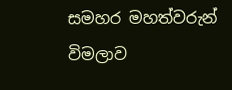සමහර මහත්වරුන් විමලාව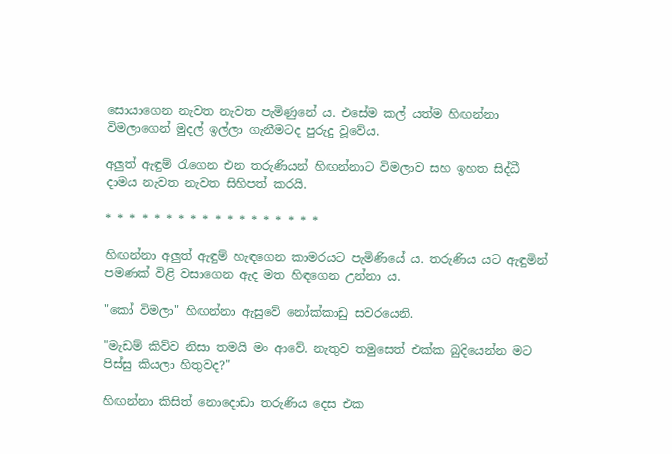සොයාගෙන නැවත නැවත පැමිණුනේ ය. එසේම කල් යත්ම හිඟන්නා විමලාගෙන් මුදල් ඉල්ලා ගැනීමටද පුරුදු වූවේය.

අලුත් ඇඳුම් රැගෙන එන තරුණියන් හිඟන්නාට විමලාව සහ ඉහත සිද්ධී දාමය නැවත නැවත සිහිපත් කරයි.

* * * * * * * * * * * * * * * * * *

හිඟන්නා අලුත් ඇඳුම් හැඳගෙන කාමරයට පැමිණියේ ය. තරුණිය යට ඇඳුමින් පමණක් විළි වසාගෙන ඇද මත හිඳගෙන උන්නා ය.

"කෝ විමලා" හිඟන්නා ඇසුවේ නෝක්කාඩු සවරයෙනි.

"මැඩම් කිව්ව නිසා තමයි මං ආවේ. නැතුව තමුසෙත් එක්ක බුදියෙන්න මට පිස්සු කියලා හිතුවද?"

හිඟන්නා කිසිත් නොදොඩා තරුණිය දෙස එක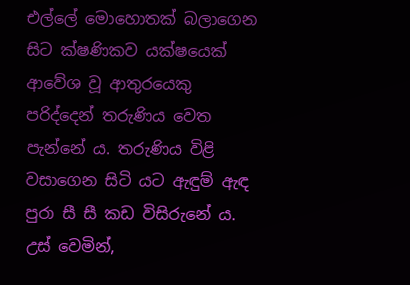එල්ලේ මොහොතක් බලාගෙන සිට ක්ෂණිකව යක්ෂයෙක් ආවේශ වූ ආතුරයෙකු පරිද්දෙන් තරුණිය වෙත පැන්නේ ය. තරුණිය විළි වසාගෙන සිටි යට ඇඳුම් ඇඳ පුරා සී සී කඩ විසිරුනේ ය. උස් වෙමින්,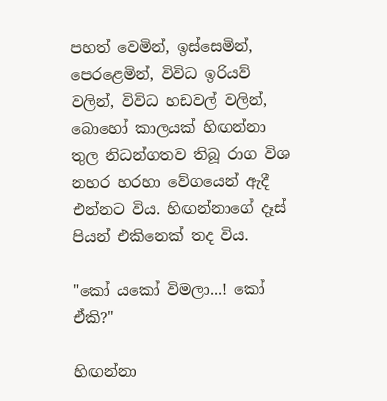පහත් වෙමින්, ඉස්සෙමින්, පෙරළෙමින්, විවිධ ඉරියව් වලින්, විවිධ හඩවල් වලින්, බොහෝ කාලයක් හිඟන්නා තුල නිධන්ගතව තිබූ රාග විශ නහර හරහා වේගයෙන් ඇදී එන්නට විය. හිඟන්නාගේ දෑස් පියන් එකිනෙක් තද විය.

"කෝ යකෝ විමලා...! කෝ ඒකි?"

හිඟන්නා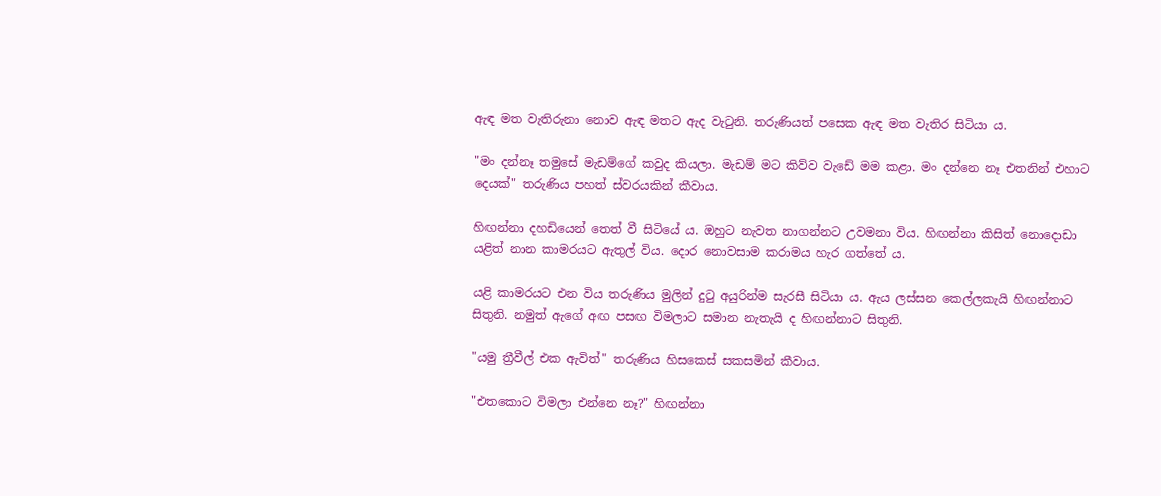ඇඳ මත වැතිරුනා නොව ඇඳ මතට ඇද වැටුනි. තරුණියත් පසෙක ඇඳ මත වැතිර සිටියා ය.

"මං දන්නෑ තමුසේ මැඩම්ගේ කවුද කියලා. මැඩම් මට කිව්ව වැඩේ මම කළා. මං දන්නෙ නෑ එතනින් එහාට දෙයක්" තරුණිය පහත් ස්වරයකින් කීවාය.

හිඟන්නා දහඩියෙන් තෙත් වී සිටියේ ය. ඔහුට නැවත නාගන්නට උවමනා විය. හිඟන්නා කිසිත් නොදොඩා යළිත් නාන කාමරයට ඇතුල් විය. දොර නොවසාම කරාමය හැර ගත්තේ ය.

යළි කාමරයට එන විය තරුණිය මුලින් දුටු අයුරින්ම සැරසී සිටියා ය. ඇය ලස්සන කෙල්ලකැයි හිඟන්නාට සිතුනි. නමුත් ඇගේ අඟ පසඟ විමලාට සමාන නැතැයි ද හිඟන්නාට සිතුනි.

"යමු ත්‍රීවීල් එක ඇවිත්" තරුණිය හිසකෙස් සකසමින් කීවාය.

"එතකොට විමලා එන්නෙ නෑ?" හිඟන්නා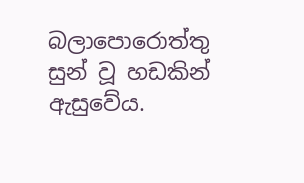බලාපොරොත්තු සුන් වූ හඩකින් ඇසුවේය.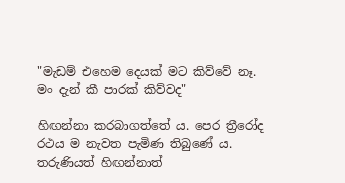"මැඩම් එහෙම දෙයක් මට කිව්වේ නෑ. මං දැන් කී පාරක් කිව්වද"

හිඟන්නා කරබාගත්තේ ය. පෙර ත්‍රීරෝද රථය ම නැවත පැමිණ තිබුණේ ය. තරුණියත් හිඟන්නාත්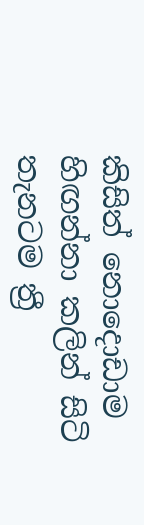කිසිත් නොදොඩාම හිඟන්නා කලින් සිටි තැනටම ත්‍රී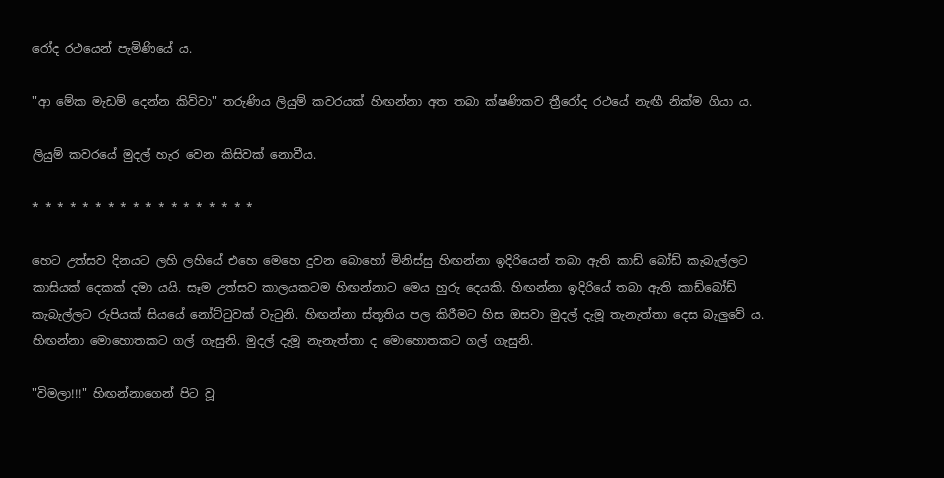රෝද රථයෙන් පැමිණියේ ය.

"ආ මේක මැඩම් දෙන්න කිව්වා" තරුණිය ලියුම් කවරයක් හිඟන්නා අත තබා ක්ෂණිකව ත්‍රීරෝද රථයේ නැඟී නික්ම ගියා ය.

ලියුම් කවරයේ මුදල් හැර වෙන කිසිවක් නොවීය.

* * * * * * * * * * * * * * * * * *

හෙට උත්සව දිනයට ලහි ලහියේ එහෙ මෙහෙ දුවන බොහෝ මිනිස්සු හිඟන්නා ඉදිරියෙන් තබා ඇති කාඩ් බෝඩ් කැබැල්ලට කාසියක් දෙකක් දමා යයි. සෑම උත්සව කාලයකටම හිඟන්නාට මෙය හුරු දෙයකි. හිඟන්නා ඉදිරියේ තබා ඇති කාඩ්බෝඩ් කැබැල්ලට රුපියක් සියයේ නෝට්ටුවක් වැටුනි. හිඟන්නා ස්තූතිය පල කිරීමට හිස ඔසවා මුදල් දැමූ තැනැත්තා දෙස බැලුවේ ය. හිඟන්නා මොහොතකට ගල් ගැසුනි. මුදල් දැමූ නැනැත්තා ද මොහොතකට ගල් ගැසුනි.

"විමලා!!!" හිඟන්නාගෙන් පිට වූ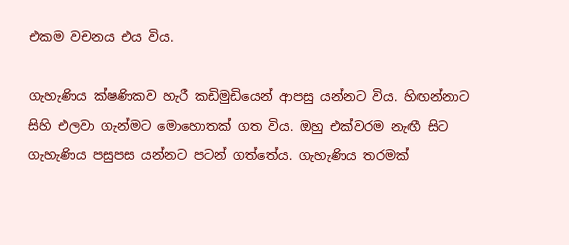එකම වචනය එය විය.

ගැහැණිය ක්ෂණිකව හැරී කඩිමුඩියෙන් ආපසු යන්නට විය. හිඟන්නාට සිහි එලවා ගැන්මට මොහොතක් ගත විය. ඔහු එක්වරම නැඟී සිට ගැහැණිය පසුපස යන්නට පටන් ගත්තේය. ගැහැණිය තරමක්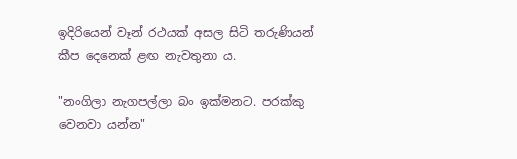ඉදිරියෙන් වෑන් රථයක් අසල සිටි තරුණියන් කීප දෙනෙක් ළඟ නැවතුනා ය.

"නංගිලා නැගපල්ලා බං ඉක්මනට. පරක්කු වෙනවා යන්න"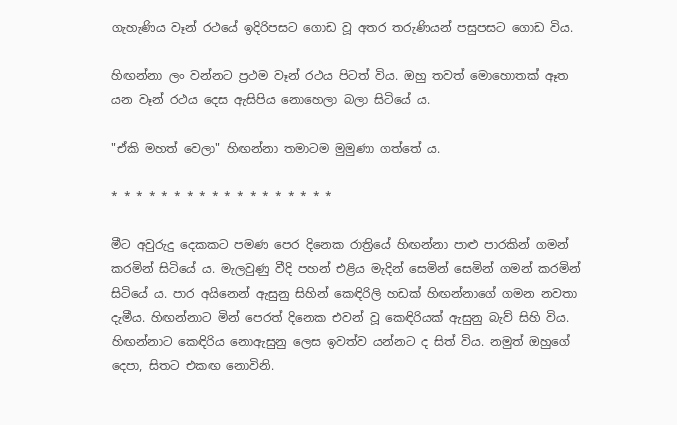ගැහැණිය වෑන් රථයේ ඉදිරිපසට ගොඩ වූ අතර තරුණියන් පසුපසට ගොඩ විය.

හිඟන්නා ලං වන්නට ප්‍රථම වෑන් රථය පිටත් විය. ඔහු තවත් මොහොතක් ඈත යන වෑන්‍ රථය දෙස ඇසිපිය නොහෙලා බලා සිටියේ ය.

"ඒකි මහත් වෙලා" හිඟන්නා තමාටම මුමුණා ගත්තේ ය.

* * * * * * * * * * * * * * * * * *

මීට අවුරුදු දෙකකට පමණ පෙර දිනෙක රාත්‍රියේ හිඟන්නා පාළු පාරකින් ගමන් කරමින් සිටියේ ය. මැලවුණු වීදි පහන් එළිය මැදින් සෙමින් සෙමින් ගමන් කරමින් සිටියේ ය. පාර අයිනෙන් ඇසුනු සිහින් කෙඳිරිලි හඩක් හිඟන්නාගේ ගමන නවතා දැමීය. හිඟන්නාට මින් පෙරත් දිනෙක එවන් වූ කෙඳිරියක් ඇසුනු බැව් සිහි විය. හිඟන්නාට කෙඳිරිය නොඇසුනු ලෙස ඉවත්ව යන්නට ද සිත් විය. නමුත් ඔහුගේ දෙපා, සිතට එකඟ නොවිනි.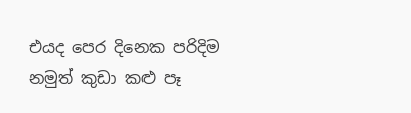එයද පෙර දිනෙක පරිදිම නමුත් කුඩා කළු පෑ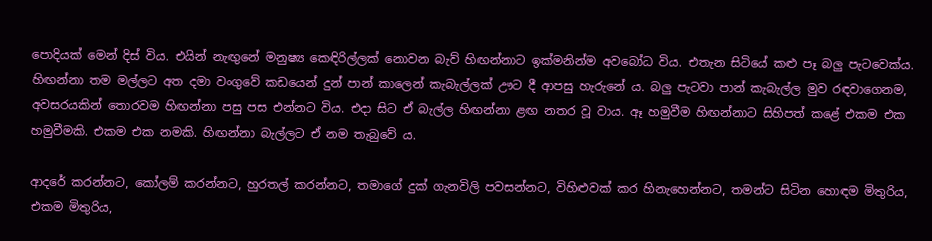පොදියක් මෙන් දිස් විය. එයින් නැඟුනේ මනුෂ්‍ය කෙඳිරිල්ලක් නොවන බැව් හිඟන්නාට ඉක්මනින්ම අවබෝධ විය. එතැන සිටියේ කළු පෑ බලු පැටවෙක්ය. හිඟන්නා තම මල්ලට අත දමා වංගුවේ කඩයෙන් දුන් පාන් කාලෙන් කැබැල්ලක් ඌට දී ආපසු හැරුනේ ය. බලු පැටවා පාන් කැබැල්ල මුව රඳවාගෙනම,  අවසරයකින් තොරවම හිඟන්නා පසු පස එන්නට විය. එදා සිට ඒ බැල්ල හිඟන්නා ළඟ නතර වූ වාය. ඈ හමුවීම හිඟන්නාට සිහිපත් කළේ එකම එක හමුවීමකි. එකම එක නමකි. හිඟන්නා බැල්ලට ඒ නම තැබුවේ ය.

ආදරේ කරන්නට, කෝලම් කරන්නට, හුරතල් කරන්නට, තමාගේ දුක් ගැනවිලි පවසන්නට, විහිළුවක් කර හිනැහෙන්නට, තමන්ට සිටින හොඳම මිතුරිය, එකම මිතුරිය,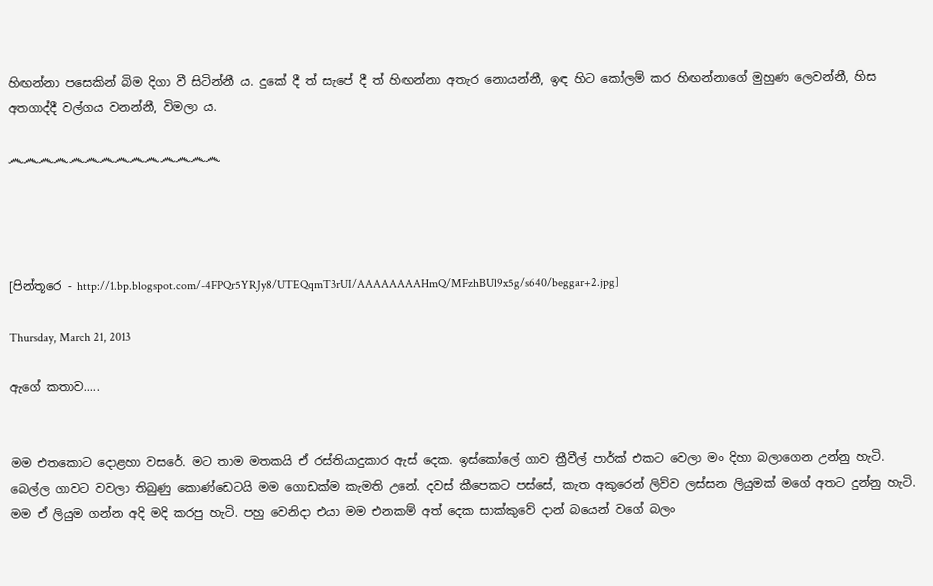හිඟන්නා පසෙකින් බිම දිගා වී සිටින්නී ය. දුකේ දී ත් සැපේ දී ත් හිඟන්නා අතැර නොයන්නී, ඉඳ හිට කෝලම් කර හිඟන්නාගේ මුහුණ ලෙවන්නී, හිස අතගාද්දී වල්ගය වනන්නී, විමලා ය.

෴෴෴෴෴෴෴෴෴෴෴෴෴෴




[පින්තූරෙ - http://1.bp.blogspot.com/-4FPQr5YRJy8/UTEQqmT3rUI/AAAAAAAAHmQ/MFzhBUl9x5g/s640/beggar+2.jpg]

Thursday, March 21, 2013

ඇගේ කතාව.....


මම එතකොට දොළහා වසරේ. මට තාම මතකයි ඒ රස්තියාදුකාර ඇස් දෙක. ඉස්කෝලේ ගාව ත්‍රීවීල් පාර්ක් එකට වෙලා මං දිහා බලාගෙන උන්නු හැටි. බෙල්ල ගාවට වවලා තිබුණු කොණ්ඩෙටයි මම ගොඩක්ම කැමති උනේ. දවස් කීපෙකට පස්සේ, කැත අකුරෙන් ලිව්ව ලස්සන ලියුමක් මගේ අතට දුන්නු හැටි. මම ඒ ලියුම ගන්න අදි මදි කරපු හැටි. පහු වෙනිදා එයා මම එනකම් අත් දෙක සාක්කුවේ දාන් බයෙන් වගේ බලං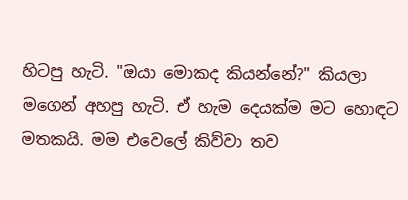හිටපු හැටි. "ඔයා මොකද කියන්නේ?" කියලා මගෙන් අහපු හැටි. ඒ හැම දෙයක්ම මට හොඳට මතකයි. මම එවෙලේ කිව්වා තව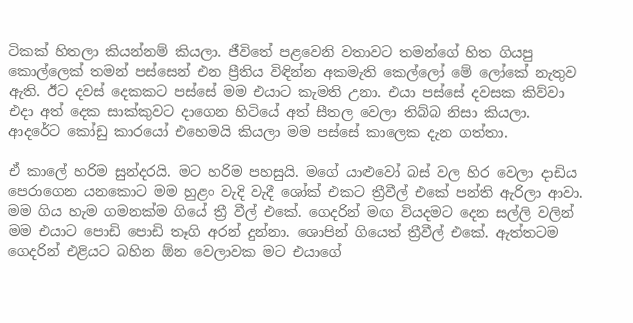ටිකක් හිතලා කියන්නම් කියලා. ජීවිතේ පළවෙනි වතාවට තමන්ගේ හිත ගියපු කොල්ලෙක් තමන් පස්සෙන් එන ප්‍රීතිය විඳින්න අකමැති කෙල්ලෝ මේ ලෝකේ නැතුව ඇති. ඊට දවස් දෙකකට පස්සේ මම එයාට කැමති උනා. එයා පස්සේ දවසක කිව්වා එදා අත් දෙක සාක්කුවට දාගෙන හිටියේ අත් සීතල වෙලා තිබ්බ නිසා කියලා. ආදරේට කෝඩු කාරයෝ එහෙමයි කියලා මම පස්සේ කාලෙක දැන ගත්තා.

ඒ කාලේ හරිම සුන්දරයි. මට හරිම පහසුයි. මගේ යාළුවෝ බස් වල හිර වෙලා දාඩිය පෙරාගෙන යනකොට මම හුළං වැදි වැදී ශෝක් එකට ත්‍රීවීල් එකේ පන්ති ඇරිලා ආවා. මම ගිය හැම ගමනක්ම ගියේ ත්‍රී වීල් එකේ. ගෙදරින් මඟ වියදමට දෙන සල්ලි වලින් මම එයාට පොඩි පොඩි තෑගි අරන් දුන්නා. ශොපින් ගියෙත් ත්‍රීවීල් එකේ. ඇත්තටම ගෙදරින් එළියට බහින ඕන වෙලාවක මට එයාගේ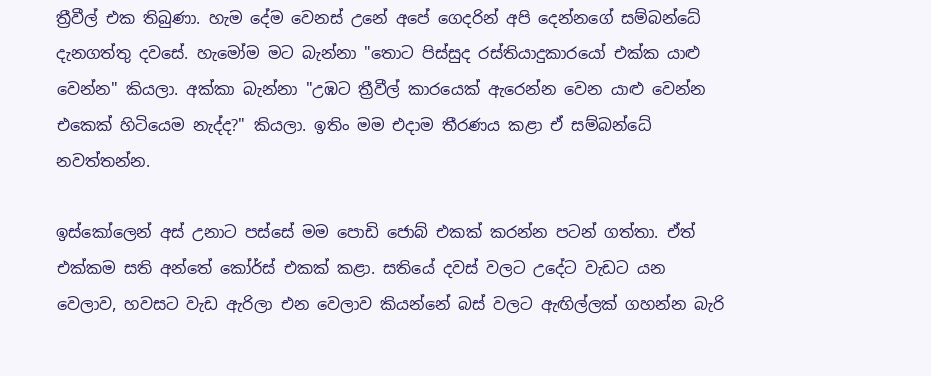ත්‍රීවීල් එක තිබුණා. හැම දේම වෙනස් උනේ අපේ ගෙදරින් අපි දෙන්නගේ සම්බන්ධේ දැනගත්තු දවසේ. හැමෝම මට බැන්නා "තොට පිස්සුද රස්තියාදුකාරයෝ එක්ක යාළු වෙන්න" කියලා. අක්කා බැන්නා "උඹට ත්‍රීවීල් කාරයෙක් ඇරෙන්න වෙන යාළු වෙන්න එකෙක් හිටියෙම නැද්ද?" කියලා. ඉතිං මම එදාම තීරණය කළා ඒ සම්බන්ධේ නවත්තන්න.

ඉස්කෝලෙන් අස් උනාට පස්සේ මම පොඩි ජොබ් එකක් කරන්න පටන් ගත්තා. ඒත් එක්කම සති අන්තේ කෝර්ස් එකක් කළා. සතියේ දවස් වලට උදේට වැඩට යන වෙලාව, හවසට වැඩ ඇරිලා එන වෙලාව කියන්නේ බස් වලට ඇඟිල්ලක් ගහන්න බැරි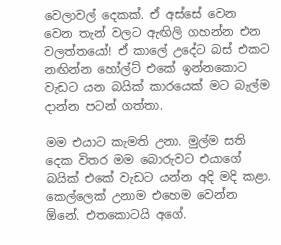වෙලාවල් දෙකක්. ඒ අස්සේ වෙන වෙන තැන් වලට ඇඟිලි ගහන්න එන වලත්තයෝ! ඒ කාලේ උදේට බස් එකට නඟින්න හෝල්ට් එකේ ඉන්නකොට වැඩට යන බයික් කාරයෙක් මට බැල්ම දාන්න පටන් ගත්තා.

මම එයාට කැමති උනා. මුල්ම සති දෙක විතර මම බොරුවට එයාගේ බයික් එකේ වැඩට යන්න අදි මදි කළා. කෙල්ලෙක් උනාම එහෙම වෙන්න ඕනේ. එතකොටයි අගේ.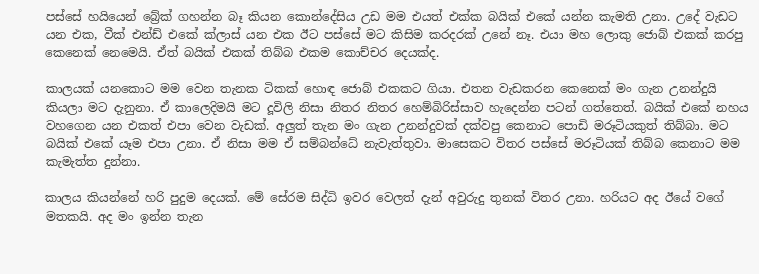පස්සේ හයියෙන් බ්‍රේක් ගහන්න බෑ කියන කොන්දේසිය උඩ මම එයත් එක්ක බයික් එකේ යන්න කැමති උනා. උදේ වැඩට යන එක, වීක් එන්ඩ් එකේ ක්ලාස් යන එක ඊට පස්සේ මට කිසිම කරදරක් උනේ නෑ. එයා මහ ලොකු ජොබ් එකක් කරපු කෙනෙක් නෙමෙයි. ඒත් බයික් එකක් තිබ්බ එකම කොච්චර දෙයක්ද.

කාලයක් යනකොට මම වෙන තැනක ටිකක් හොඳ ජොබ් එකකට ගියා. එතන වැඩකරන කෙනෙක් මං ගැන උනන්දුයි කියලා මට දැනුනා. ඒ කාලෙදිමයි මට දූවිලි නිසා නිතර නිතර හෙම්බිරිස්සාව හැදෙන්න පටන් ගත්තෙත්. බයික් එකේ නහය වහගෙන යන එකත් එපා වෙන වැඩක්. අලුත් තැන මං ගැන උනන්දුවක් දක්වපු කෙනාට පොඩි මරූටියකුත් තිබ්බා. මට බයික් එකේ යෑම එපා උනා. ඒ නිසා මම ඒ සම්බන්ධේ නැවැත්තුවා. මාසෙකට විතර පස්සේ මරූටියක් තිබ්බ කෙනාට මම කැමැත්ත දුන්නා.

කාලය කියන්නේ හරි පුදුම දෙයක්. මේ සේරම සිද්ධි ඉවර වෙලත් දැන් අවුරුදු තුනක් විතර උනා. හරියට අද ඊයේ වගේ මතකයි. අද මං ඉන්න තැන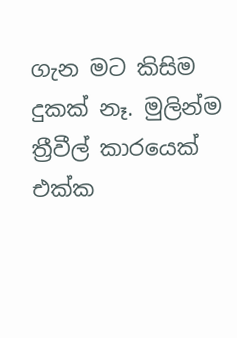ගැන මට කිසිම දුකක් නෑ. මුලින්ම ත්‍රීවීල් කාරයෙක් එක්ක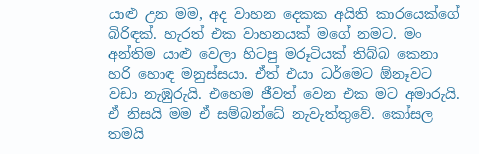යාළු උන මම, අද වාහන දෙකක අයිති කාරයෙක්ගේ බිරිඳක්. හැරත් එක වාහනයක් මගේ නමට. මං අන්තිම යාළු වෙලා හිටපු මරූටියක් තිබ්බ කෙනා හරි හොඳ මනුස්සයා. ඒත් එයා ධර්මෙට ඕනෑවට වඩා නැඹුරුයි. එහෙම ජීවත් වෙන එක මට අමාරුයි. ඒ නිසයි මම ඒ සම්බන්ධේ නැවැත්තුවේ. කෝසල තමයි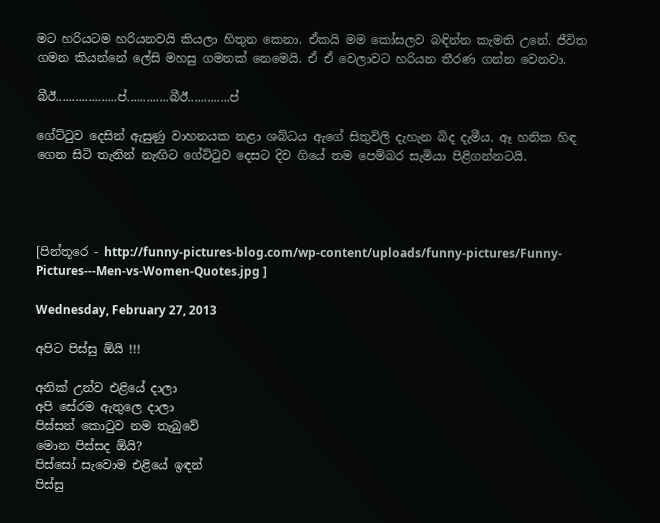මට හරියටම හරියනවයි කියලා හිතුන කෙනා. ඒකයි මම කෝසලව බඳින්න කැමති උනේ. ජීවිත ගමන කියන්නේ ලේසි මහසු ගමනක් නෙමෙයි. ඒ ඒ වෙලාවට හරියන තීරණ ගන්න වෙනවා.

බීඊ...................ප්.............බීඊ.............ප්

ගේට්ටුව දෙසින් ඇසුණු වාහනයක නළා ශබ්ධය ඇගේ සිතුවිලි දැහැන බිද දැමීය. ඈ හනික හිඳ ගෙන සිටි තැනින් නැඟිට ගේට්ටුව දෙසට දිව ගියේ තම පෙම්බර සැමියා පිළිගන්නටයි.




[පින්තූරෙ - http://funny-pictures-blog.com/wp-content/uploads/funny-pictures/Funny-Pictures---Men-vs-Women-Quotes.jpg ]

Wednesday, February 27, 2013

අපිට පිස්සු ඕයි !!!

අනික් උන්ව එළියේ දාලා
අපි සේරම ඇතුලෙ දාලා
පිස්සන් කොටුව නම තැබුවේ
මොන පිස්සද ඕයි?
පිස්සෝ සැවොම එළියේ ඉඳන්
පිස්සු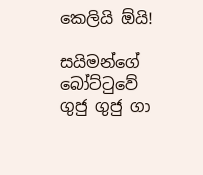කෙලියි ඕයි!

සයිමන්ගේ බෝට්ටුවේ
ගුජු ගුජු ගා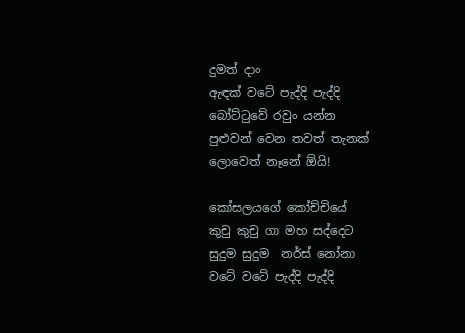දුමත් දාං
ඇඳක් වටේ පැද්දි පැද්දි
බෝට්ටුවේ රවුං යන්න
පුළුවන් වෙන තවත් තැනක්
ලොවෙත් නෑනේ ඕයි!

කෝසලයගේ කෝච්චියේ
කුචු කුචු ගා මහ සද්දෙට
සුදුම සුදුම  නර්ස් නෝනා
වටේ වටේ පැද්දි පැද්දි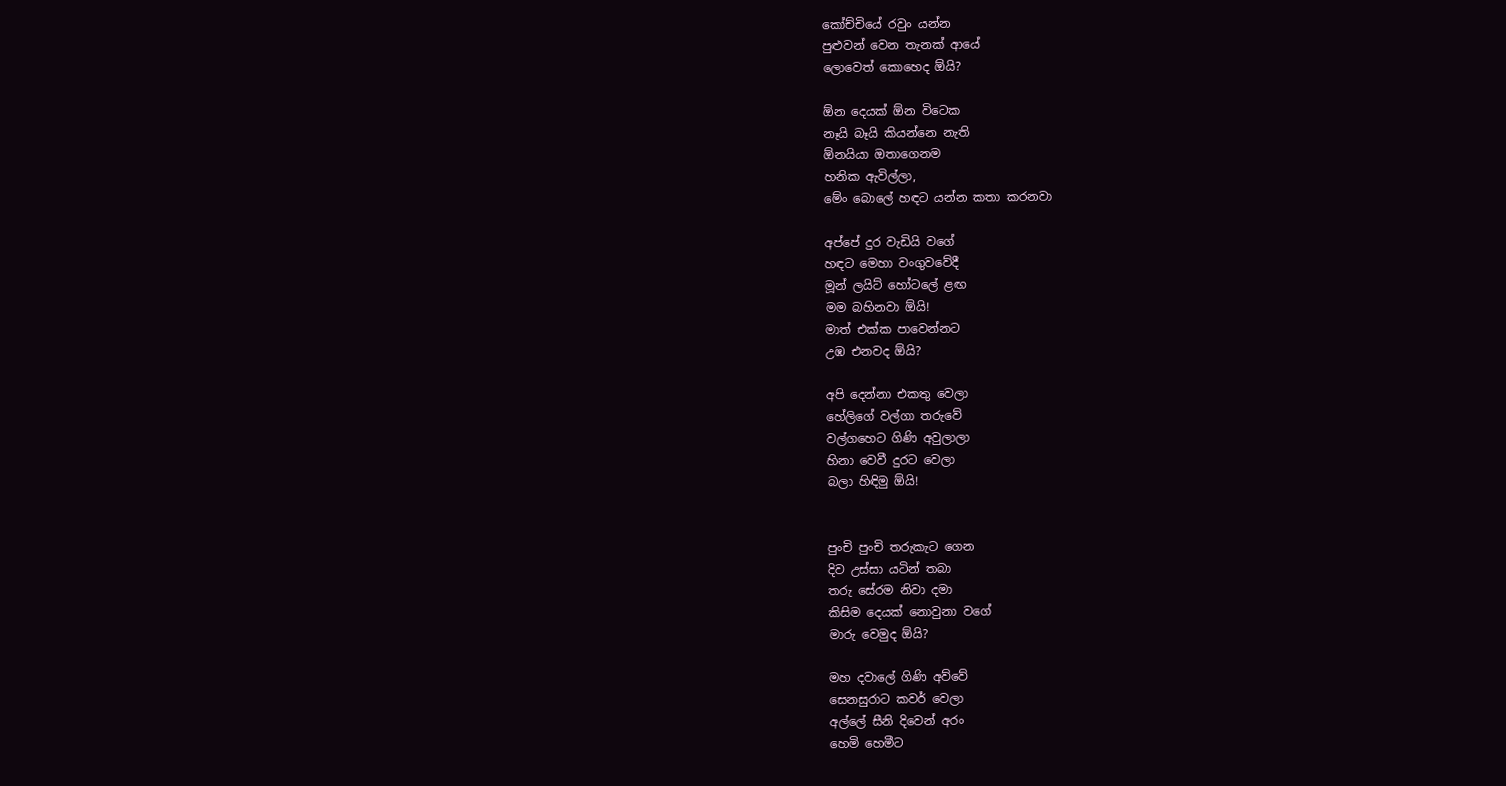කෝච්චියේ රවුං යන්න
පුළුවන් වෙන තැනක් ආයේ
ලොවෙත් කොහෙද ඕයි?

ඕන දෙයක් ඕන විටෙක
නෑයි බෑයි කියන්නෙ නැති
ඕනයියා ඔතාගෙනම
හනික ඇවිල්ලා,
මේං බොලේ හඳට යන්න කතා කරනවා

අප්පේ දුර වැඩියි වගේ
හඳට මෙහා වංගුවවේදී
මූන් ලයිට් හෝටලේ ළඟ
මම බහිනවා ඕයි!
මාත් එක්ක පාවෙන්නට
උඹ එනවද ඕයි?

අපි දෙන්නා එකතු වෙලා
හේලිගේ වල්ගා තරුවේ
වල්ගහෙට ගිණි අවුලාලා
හිනා වෙවී දුරට වෙලා
බලා හිඳිමු ඕයි!


පුංචි පුංචි තරුකැට ගෙන
දිව උස්සා යටින් තබා
තරු සේරම නිවා දමා
කිසිම දෙයක් නොවුනා වගේ
මාරු වෙමුද ඕයි?

මහ දවාලේ ගිණි අව්වේ
සෙනසුරාට කවර් වෙලා
අල්ලේ සීනි දිවෙන් අරං
හෙමි හෙමීට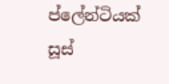ප්ලේන්ටියක්
සූස්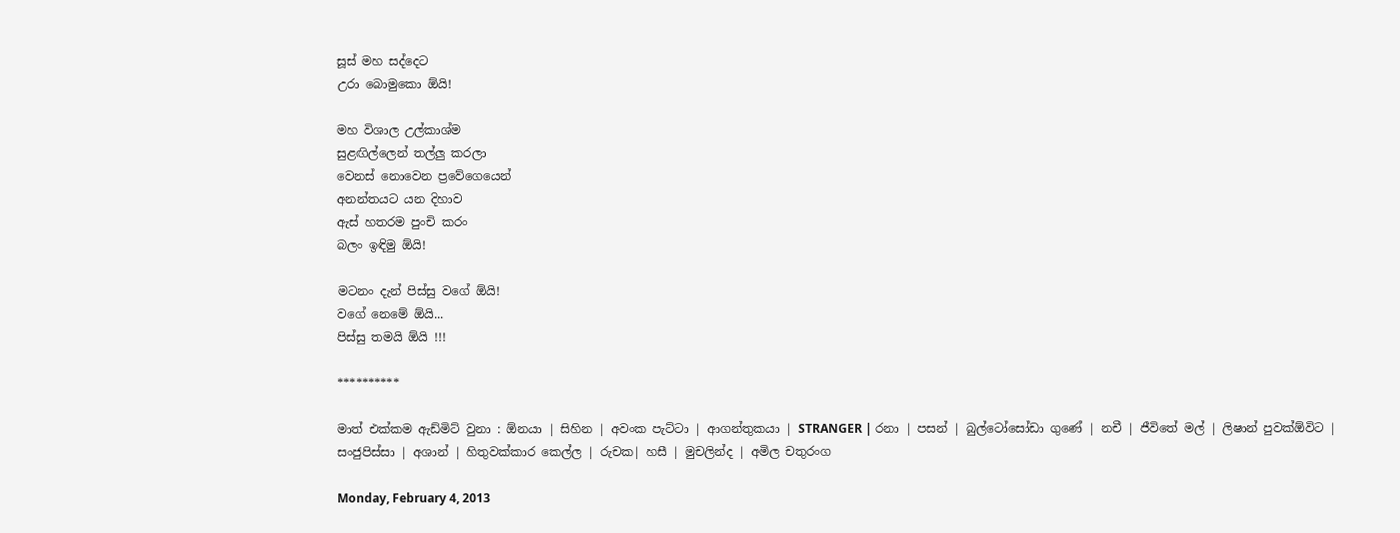සූස් මහ සද්දෙට
උරා බොමුකො ඕයි!

මහ විශාල උල්කාශ්ම
සුළඟිල්ලෙන් තල්ලු කරලා
වෙනස් නොවෙන ප්‍රවේගෙයෙන්
අනන්තයට යන දිහාව
ඇස් හතරම පුංචි කරං
බලං ඉඳිමු ඕයි!

මටනං දැන් පිස්සු වගේ ඕයි!
වගේ නෙමේ ඕයි...
පිස්සු තමයි ඕයි !!!

**********

මාත් එක්කම ඇඩ්මිට් වුනා : ඕනයා | සිහින | අවංක පැට්ටා | ආගන්තුකයා | STRANGER | රනා | පසන් | බුල්ටෝසෝඩා ගුණේ | නචී | ජීවිතේ මල් | ලිෂාන් පුවක්ඕවිට | සංජුපිස්සා | අශාන් | හිතුවක්කාර කෙල්ල | රුචක| හසී | මුචලින්ද | අමිල චතුරංග

Monday, February 4, 2013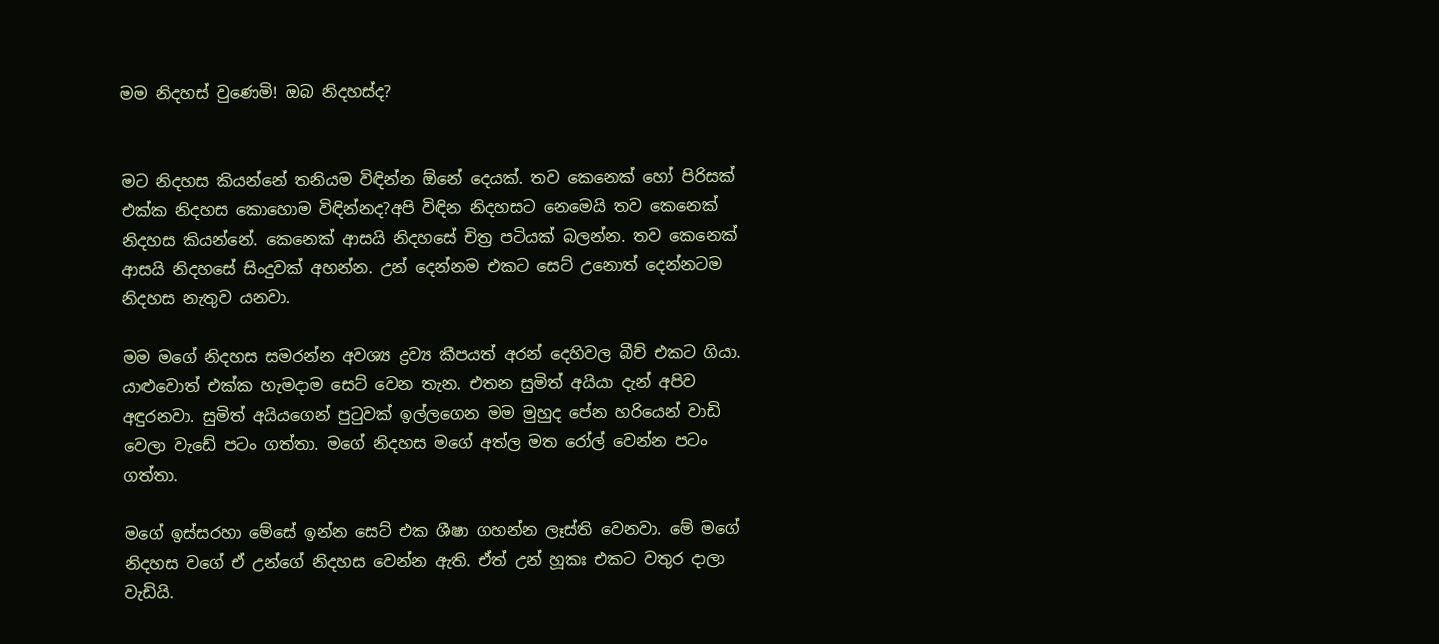මම නිදහස් වුණෙමි! ඔබ නිදහස්ද?


මට නිදහස කියන්නේ තනියම විඳින්න ඕනේ දෙයක්. තව කෙනෙක් හෝ පිරිසක් එක්ක නිදහස කොහොම විඳින්නද?අපි විඳින නිදහසට නෙමෙයි තව කෙනෙක් නිදහස කියන්නේ. කෙනෙක් ආසයි නිදහසේ චිත්‍ර පටියක් බලන්න. තව කෙනෙක් ආසයි නිදහසේ සිංදුවක් අහන්න. උන් දෙන්නම එකට සෙට් උනොත් දෙන්නටම නිදහස නැතුව යනවා.

මම මගේ නිදහස සමරන්න අවශ්‍ය ද්‍රව්‍ය කීපයත් අරන් දෙහිවල බීච් එකට ගියා. යාළුවොත් එක්ක හැමදාම සෙට් වෙන තැන. එතන සුමිත් අයියා දැන් අපිව අඳුරනවා. සුමිත් අයියගෙන් පුටුවක් ඉල්ලගෙන මම මුහුද පේන හරියෙන් වාඩි වෙලා වැඩේ පටං ගත්තා. මගේ නිදහස මගේ අත්ල මත රෝල් වෙන්න පටං ගත්තා.

මගේ ඉස්සරහා මේසේ ඉන්න සෙට් එක ශීෂා ගහන්න ලෑස්ති වෙනවා. මේ මගේ නිදහස වගේ ඒ උන්ගේ නිදහස වෙන්න ඇති. ඒත් උන් හූකඃ එකට වතුර දාලා වැඩියි.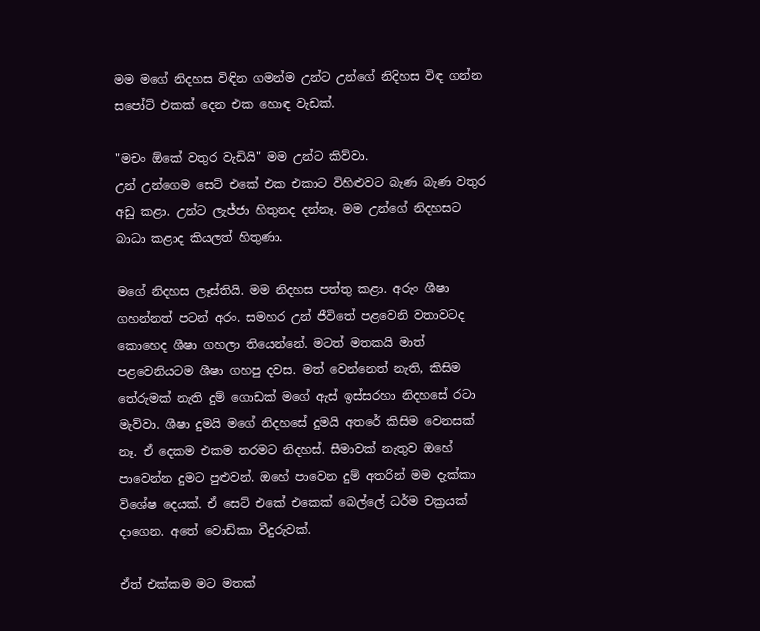මම මගේ නිදහස විඳින ගමන්ම උන්ට උන්ගේ නිදිහස විඳ ගන්න සපෝට් එකක් දෙන එක හොඳ වැඩක්.

"මචං ඕකේ වතුර වැඩියි" මම උන්ට කිව්වා.
උන් උන්ගෙම සෙට් එකේ එක එකාට විහිළුවට බැණ බැණ වතුර අඩු කළා. උන්ට ලැජ්ජා හිතුනද දන්නෑ. මම උන්ගේ නිදහසට බාධා කළාද කියලත් හිතුණා.

මගේ නිදහස ලෑස්තියි. මම නිදහස පත්තු කළා. අරුං ශීෂා ගහන්නත් පටන් අරං. සමහර උන් ජීවිතේ පළවෙනි වතාවටද කොහෙද ශීෂා ගහලා තියෙන්නේ. මටත් මතකයි මාත් පළවෙනියටම ශීෂා ගහපු දවස. මත් වෙන්නෙත් නැති, කිසිම තේරුමක් නැති දුම් ගොඩක් මගේ ඇස් ඉස්සරහා නිදහසේ රටා මැව්වා. ශීෂා දුමයි මගේ නිදහසේ දුමයි අතරේ කිසිම වෙනසක් නෑ. ඒ දෙකම එකම තරමට නිදහස්. සීමාවක් නැතුව ඔහේ පාවෙන්න දුමට පුළුවන්. ඔහේ පාවෙන දුම් අතරින් මම දැක්කා විශේෂ දෙයක්. ඒ සෙට් එකේ එකෙක් බෙල්ලේ ධර්ම චක්‍රයක්  දාගෙන. අතේ වොඩ්කා වීදුරුවක්.

ඒත් එක්කම මට මතක්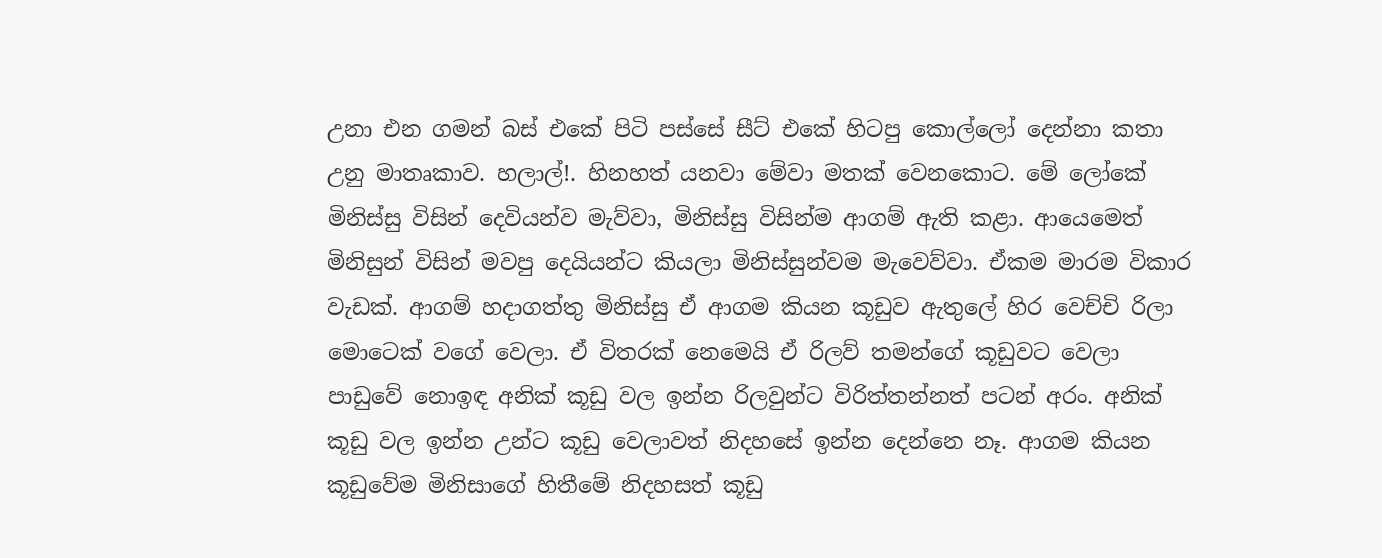උනා එන ගමන් බස් එකේ පිටි පස්සේ සීට් එකේ හිටපු කොල්ලෝ දෙන්නා කතා උනු මාතෘකාව. හලාල්!. හිනහත් යනවා මේවා මතක් වෙනකොට. මේ ලෝකේ මිනිස්සු විසින් දෙවියන්ව මැව්වා, මිනිස්සු විසින්ම ආගම් ඇති කළා. ආයෙමෙත් මිනිසුන් විසින් මවපු දෙයියන්ට කියලා මිනිස්සුන්වම මැවෙව්වා. ඒකම මාරම විකාර වැඩක්. ආගම් හදාගත්තු මිනිස්සු ඒ ආගම කියන කූඩුව ඇතුලේ හිර වෙච්චි රිලා මොටෙක් වගේ වෙලා. ඒ විතරක් නෙමෙයි ඒ රිලව් තමන්ගේ කූඩුවට වෙලා පාඩුවේ නොඉඳ අනික් කූඩු වල ඉන්න රිලවුන්ට විරිත්තන්නත් පටන් අරං. අනික් කූඩු වල ඉන්න උන්ට කූඩු වෙලාවත් නිදහසේ ඉන්න දෙන්නෙ නෑ. ආගම කියන කූඩුවේම මිනිසාගේ හිතීමේ නිදහසත් කූඩු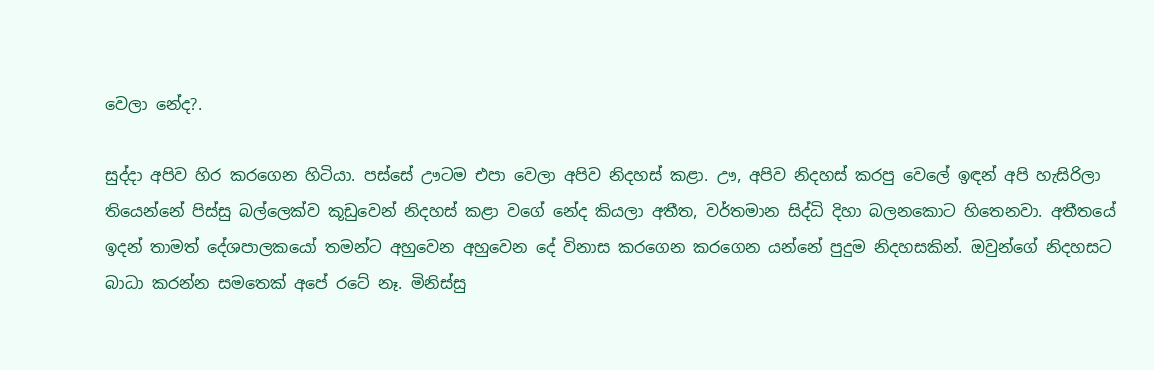වෙලා නේද?.

සුද්දා අපිව හිර කරගෙන හිටියා. පස්සේ ඌටම එපා වෙලා අපිව නිදහස් කළා. ඌ, අපිව නිදහස් කරපු වෙලේ ඉඳන් අපි හැසිරිලා තියෙන්නේ පිස්සු බල්ලෙක්ව කූඩුවෙන් නිදහස් කළා වගේ නේද කියලා අතීත, වර්තමාන සිද්ධි දිහා බලනකොට හිතෙනවා. අතීතයේ ඉදන් තාමත් දේශපාලකයෝ තමන්ට අහුවෙන අහුවෙන දේ විනාස කරගෙන කරගෙන යන්නේ පුදුම නිදහසකින්. ඔවුන්ගේ නිදහසට බාධා කරන්න සමතෙක් අපේ රටේ නෑ. මිනිස්සු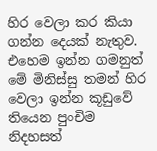හිර වෙලා කර කියා ගන්න දෙයක් නැතුව. එහෙම ඉන්න ගමනුත් මේ මිනිස්සු තමන් හිර වෙලා ඉන්න කූඩුවේ තියෙන පුංචිම නිදහසත්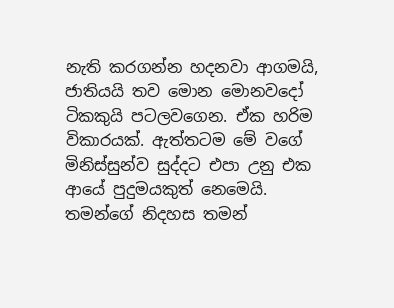නැති කරගන්න හදනවා ආගමයි, ජාතියයි තව මොන මොනවදෝ ටිකකුයි පටලවගෙන. ඒක හරිම විකාරයක්. ඇත්තටම මේ වගේ මිනිස්සුන්ව සුද්දට එපා උනු එක ආයේ පුදුමයකුත් නෙමෙයි. තමන්ගේ නිදහස තමන්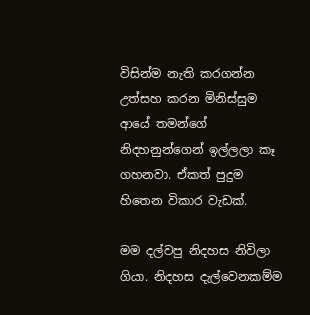විසින්ම නැති කරගන්න උත්සහ කරන මිනිස්සුම ආයේ තමන්ගේ නිදහනුන්ගෙන් ඉල්ලලා කෑ ගහනවා. ඒකත් පුදුම හිතෙන විකාර වැඩක්.

මම දල්වපු නිදහස නිවිලා ගියා. නිදහස දැල්වෙනකම්ම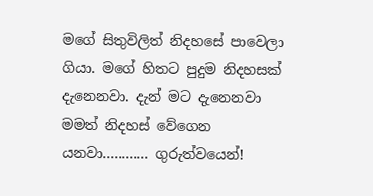මගේ සිතුවිලිත් නිදහසේ පාවෙලා ගියා. මගේ හිතට පුදුම නිදහසක් දැනෙනවා. දැන් මට දැනෙනවා මමත් නිදහස් වේගෙන යනවා............ ගුරුත්වයෙන්!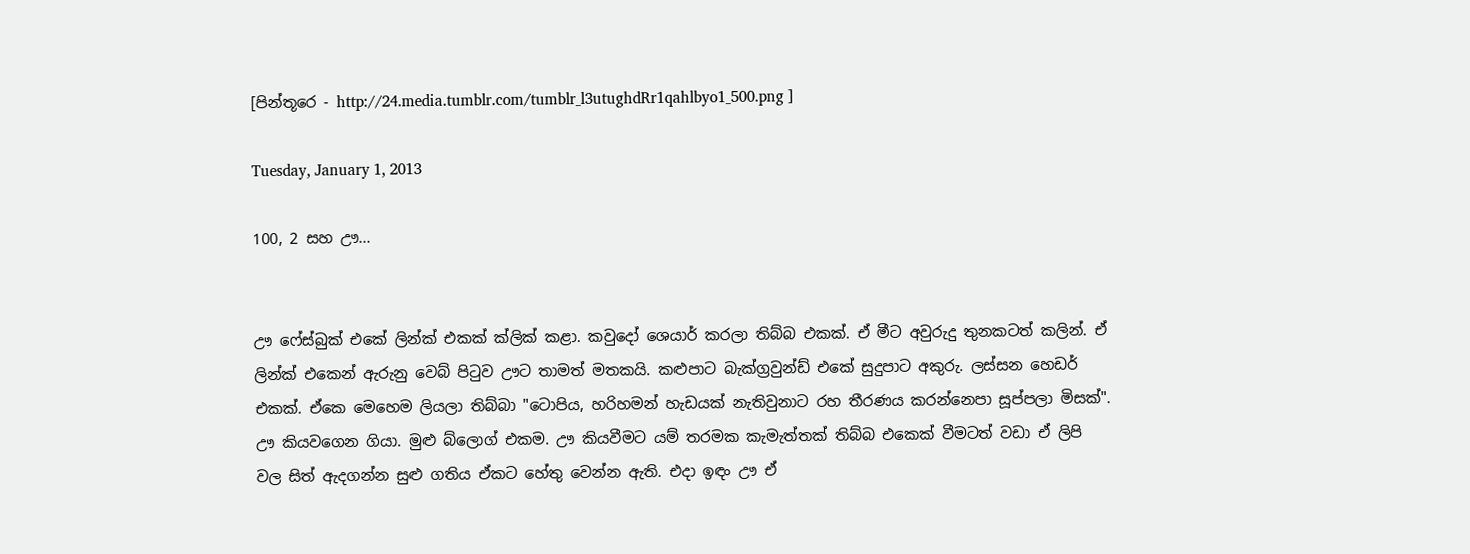[පින්තූරෙ - http://24.media.tumblr.com/tumblr_l3utughdRr1qahlbyo1_500.png ]

Tuesday, January 1, 2013

100, 2 සහ ඌ...


ඌ ෆේස්බුක් එකේ ලින්ක් එකක් ක්ලික් කළා. කවුදෝ ශෙයාර් කරලා තිබ්බ එකක්. ඒ මීට අවුරුදු තුනකටත් කලින්. ඒ ලින්ක් එකෙන් ඇරුනු වෙබ් පිටුව ඌට තාමත් මතකයි. කළුපාට බැක්ග්‍රවුන්ඩ් එකේ සුදුපාට අකුරු. ලස්සන හෙඩර් එකක්. ඒකෙ මෙහෙම ලියලා තිබ්බා "ටොපිය, හරිහමන් හැඩයක් නැතිවුනාට රහ තීරණය කරන්නෙපා සූප්පලා මිසක්". ඌ කියවගෙන ගියා. මුළු බ්ලොග් එකම. ඌ කියවීමට යම් තරමක කැමැත්තක් තිබ්බ එකෙක් වීමටත් වඩා ඒ ලිපි වල සිත් ඇදගන්න සුළු ගතිය ඒකට හේතු වෙන්න ඇති. එදා ඉඳං ඌ ඒ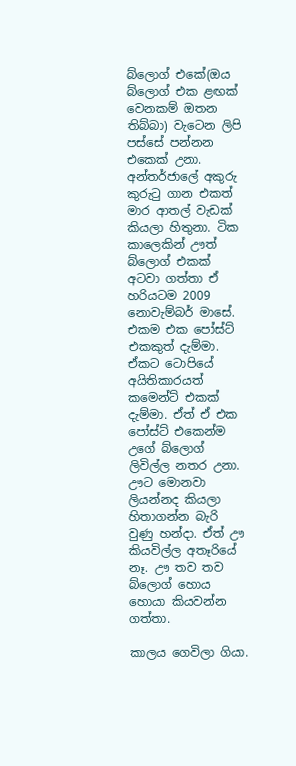බ්ලොග් එකේ(ඔය බ්ලොග් එක ළඟක් වෙනකම් ඔතන තිබ්බා) වැටෙන ලිපි පස්සේ පන්නන එකෙක් උනා. අන්තර්ජාලේ අකුරු කුරුටු ගාන එකත් මාර ආතල් වැඩක් කියලා හිතුනා. ටික කාලෙකින් ඌත් බ්ලොග් එකක් අටවා ගත්තා ඒ හරියටම 2009 නොවැම්බර් මාසේ. එකම එක පෝස්ට් එකකුත් දැම්මා. ඒකට ටොපියේ අයිතිකාරයත් කමෙන්ට් එකක් දැම්මා. ඒත් ඒ එක පෝස්‍ට් එකෙන්ම උගේ බ්ලොග් ලිවිල්ල නතර උනා. ඌට මොනවා ලියන්නද කියලා හිතාගන්න බැරි වුණු හන්දා. ඒත් ඌ කියවිල්ල අතෑරියේ නෑ. ඌ තව තව බ්ලොග් හොය හොයා කියවන්න ගත්තා.

කාලය ගෙවිලා ගියා.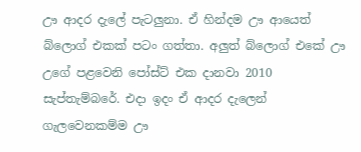ඌ ආදර දැලේ පැටලුනා. ඒ හින්දම ඌ ආයෙත් බ්ලොග් එකක් පටං ගත්තා. අලුත් බ්ලොග් එකේ ඌ උගේ පළවෙනි පෝස්ට් එක දානවා 2010 සැප්තැම්බරේ. එදා ඉදං ඒ ආදර දැලෙන් ගැලවෙනකම්ම ඌ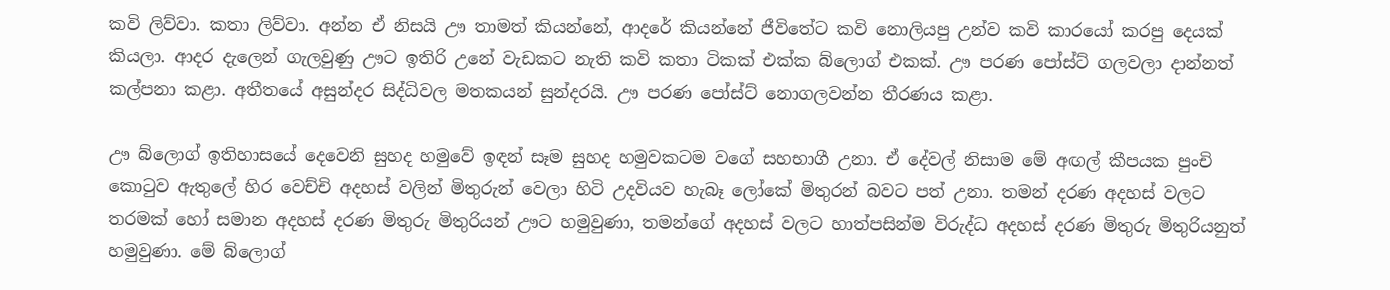කවි ලිව්වා. කතා ලිව්වා. අන්න ඒ නිසයි ඌ තාමත් කියන්නේ, ආදරේ කියන්නේ ජීවිතේට කවි නොලියපු උන්ව කවි කාරයෝ කරපු දෙයක් කියලා. ආදර දැලෙන් ගැලවුණු ඌට ඉතිරි උනේ වැඩකට නැති කවි කතා ටිකක් එක්ක බ්ලොග් එකක්. ඌ පරණ පෝස්ට් ගලවලා දාන්නත් කල්පනා කළා. අතීතයේ අසුන්දර සිද්ධිවල මතකයන් සුන්දරයි. ඌ පරණ පෝස්ට් නොගලවන්න තීරණය කළා.

ඌ බ්ලොග් ඉතිහාසයේ දෙවෙනි සුහද හමුවේ ඉඳන් සෑම සුහද හමුවකටම වගේ සහභාගී උනා. ඒ දේවල් නිසාම මේ අඟල් කීපයක පුංචි කොටුව ඇතුලේ හිර වෙච්චි අදහස් වලින් මිතුරුන් වෙලා හිටි උදවියව හැබෑ ලෝකේ මිතුරන් බවට පත් උනා. තමන් දරණ අදහස් වලට තරමක් හෝ සමාන අදහස් දරණ මිතුරු මිතුරියන් ඌට හමුවුණා, තමන්ගේ අදහස් වලට හාත්පසින්ම විරුද්ධ අදහස් දරණ මිතුරු මිතුරියනුත් හමුවුණා. මේ බ්ලොග්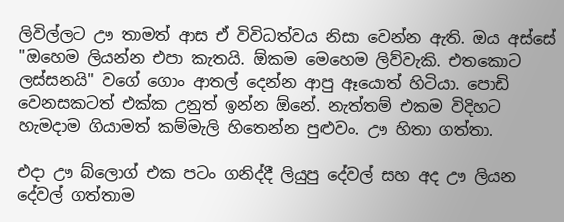ලිවිල්ලට ඌ තාමත් ආස ඒ විවිධත්වය නිසා වෙන්න ඇති. ඔය අස්සේ "ඔහෙම ලියන්න එපා කැතයි. ඕකම මෙහෙම ලිව්වැකි. එතකොට ලස්සනයි" වගේ ගොං ආතල් දෙන්න ආපු ඈයොත් හිටියා. පොඩි වෙනසකටත් එක්ක උනුත් ඉන්න ඕනේ. නැත්තම් එකම විදිහට හැමදාම ගියාමත් කම්මැලි හිතෙන්න පුළුවං. ඌ හිතා ගත්තා.

එදා ඌ බ්ලොග් එක පටං ගනිද්දී ලියුපු දේවල් සහ අද ඌ ලියන දේවල් ගත්තාම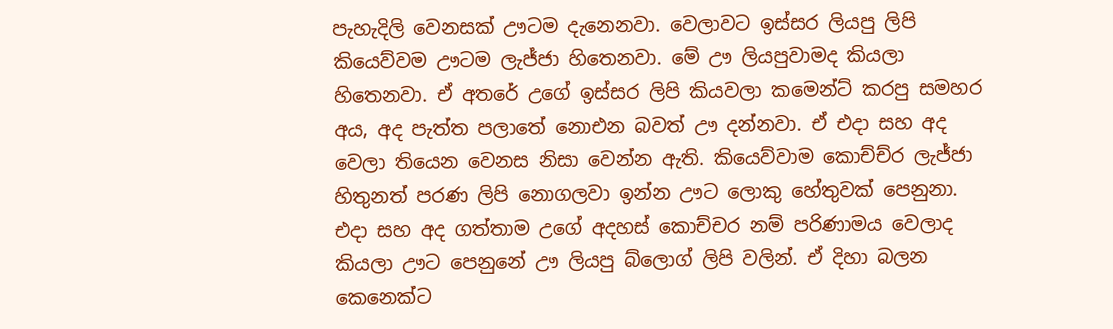පැහැදිලි වෙනසක් ඌටම දැනෙනවා. වෙලාවට ඉස්සර ලියපු ලිපි කියෙව්වම ඌටම ලැජ්ජා හිතෙනවා. මේ ඌ ලියපුවාමද කියලා හිතෙනවා. ඒ අතරේ උගේ ඉස්සර ලිපි කියවලා කමෙන්ට් කරපු සමහර අය, අද පැත්ත පලාතේ නොඑන බවත් ඌ දන්නවා. ඒ එදා සහ අද වෙලා තියෙන වෙනස නිසා වෙන්න ඇති. කියෙව්වාම කොච්ච්ර ලැජ්ජා හිතුනත් පරණ ලිපි නොගලවා ඉන්න ඌට ලොකු හේතුවක් පෙනුනා. එදා සහ අද ගත්තාම උගේ අදහස් කොච්චර නම් පරිණාමය වෙලාද කියලා ඌට පෙනුනේ ඌ ලියපු බ්ලොග් ලිපි වලින්. ඒ දිහා බලන කෙනෙක්ට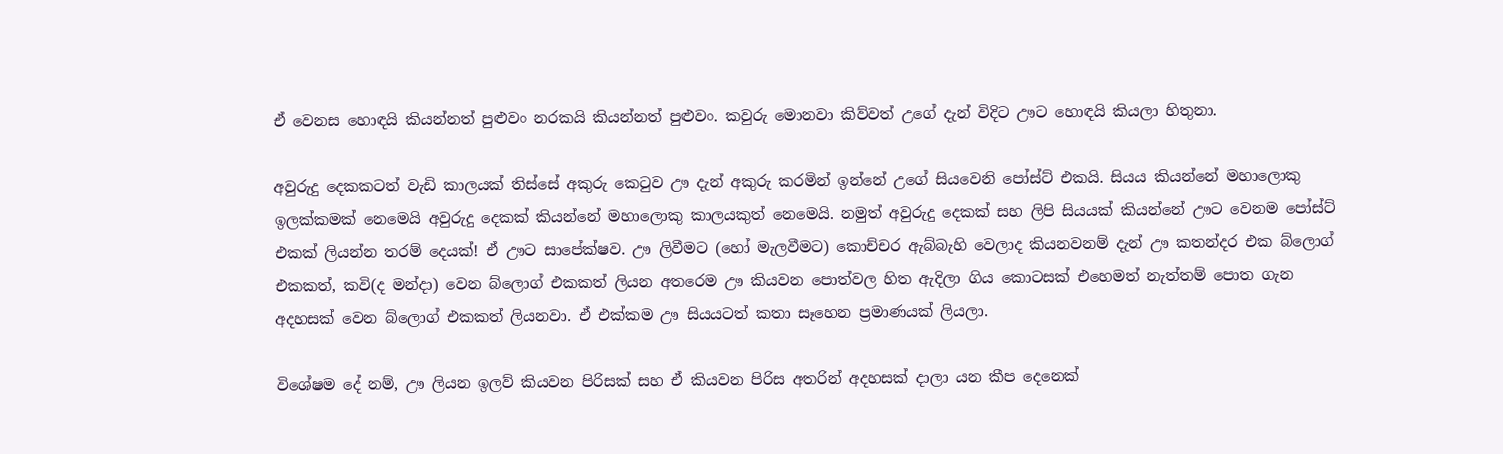ඒ වෙනස හොඳයි කියන්නත් පුළුවං නරකයි කියන්නත් පුළුවං. කවුරු මොනවා කිව්වත් උගේ දැන් විදිට ඌට හොඳයි කියලා හිතුනා.

අවුරුදු දෙකකටත් වැඩි කාලයක් තිස්සේ අකුරු කෙටුව ඌ දැන් අකුරු කරමින් ඉන්නේ උගේ සියවෙනි පෝස්ට් එකයි. සියය කියන්නේ මහාලොකු ඉලක්කමක් නෙමෙයි අවුරුදු දෙකක් කියන්නේ මහාලොකු කාලයකුත් නෙමෙයි. නමුත් අවුරුදු දෙකක් සහ ලිපි සියයක් කියන්නේ ඌට වෙනම පෝස්ට් එකක් ලියන්න තරම් දෙයක්! ඒ ඌට සාපේක්ෂව. ඌ ලිවීමට (හෝ මැලවීමට) කොච්චර ඇබ්බැහි වෙලාද කියනවනම් දැන් ඌ කතන්දර එක බ්ලොග් එකකත්, කවි(ද මන්දා) වෙන බ්ලොග් එකකත් ලියන අතරෙම ඌ කියවන පොත්වල හිත ඇදිලා ගිය කොටසක් එහෙමත් නැත්තම් පොත ගැන අදහසක් වෙන බ්ලොග් එකකත් ලියනවා. ඒ එක්කම ඌ සියයටත් කතා සෑහෙන ප්‍රමාණයක් ලියලා.

විශේෂම දේ නම්, ඌ ලියන ඉලව් කියවන පිරිසක් සහ ඒ කියවන පිරිස අතරින් අදහසක් දාලා යන කීප දෙනෙක්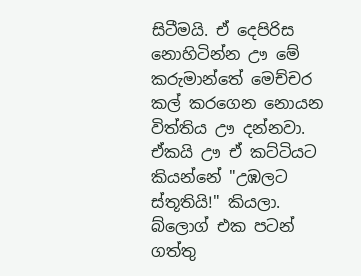සිටීමයි. ඒ දෙපිරිස නොහිටින්න ඌ මේ කරුමාන්තේ මෙච්චර කල් කරගෙන නොයන විත්තිය ඌ දන්නවා. ඒකයි ඌ ඒ කට්ටියට කියන්නේ "උඹලට ස්තූතියි!" කියලා. බ්ලොග් එක පටන් ගත්තු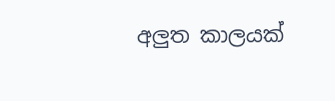අලුත කාලයක්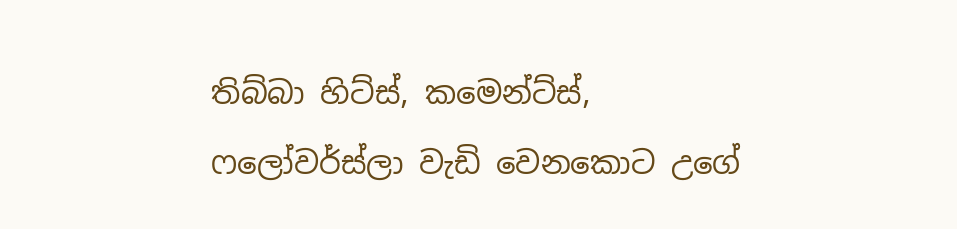තිබ්බා හිට්ස්, කමෙන්ට්ස්, ෆලෝවර්ස්ලා වැඩි වෙනකොට උගේ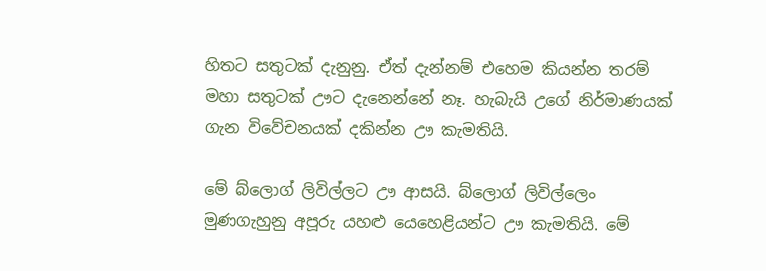හිතට සතුටක් දැනුනු. ඒත් දැන්නම් එහෙම කියන්න තරම් මහා සතුටක් ඌට දැනෙන්නේ නෑ. හැබැයි උගේ නිර්මාණයක් ගැන විවේචනයක් දකින්න ඌ කැමතියි.

මේ බ්ලොග් ලිවිල්ලට ඌ ආසයි. බ්ලොග් ලිවිල්ලෙං මුණගැහුනු අපූරු යහළු යෙහෙළියන්ට ඌ කැමතියි. මේ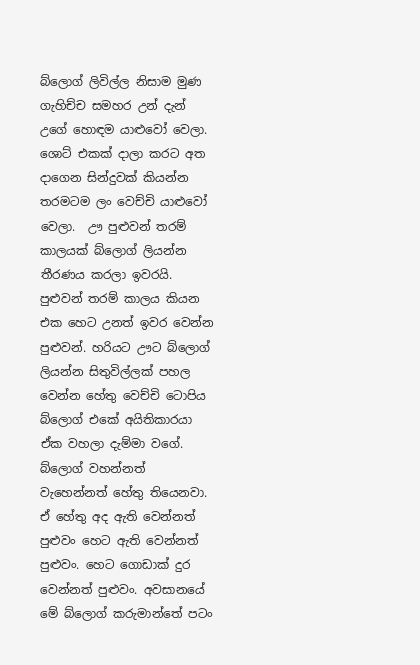බ්ලොග් ලිවිල්ල නිසාම මුණ ගැහිච්ච සමහර උන් දැන් උගේ හොඳම යාළුවෝ වෙලා. ශොට් එකක් දාලා කරට අත දාගෙන සින්දුවක් කියන්න තරමටම ලං වෙච්චි යාළුවෝ වෙලා.  ඌ පුළුවන් තරම් කාලයක් බ්ලොග් ලියන්න තීරණය කරලා ඉවරයි. පුළුවන් තරම් කාලය කියන එක හෙට උනත් ඉවර වෙන්න පුළුවන්. හරියට ඌට බ්ලොග් ලියන්න සිතුවිල්ලක් පහල වෙන්න හේතු වෙච්චි ටොපිය බ්ලොග් එකේ අයිතිකාරයා ඒක වහලා දැම්මා වගේ. බ්ලොග් වහන්නත් වැහෙන්නත් හේතු තියෙනවා. ඒ හේතු අද ඇති වෙන්නත් පුළුවං හෙට ඇති වෙන්නත් පුළුවං. හෙට ගොඩාක් දුර වෙන්නත් පුළුවං. අවසානයේ මේ බ්ලොග් කරුමාන්තේ පටං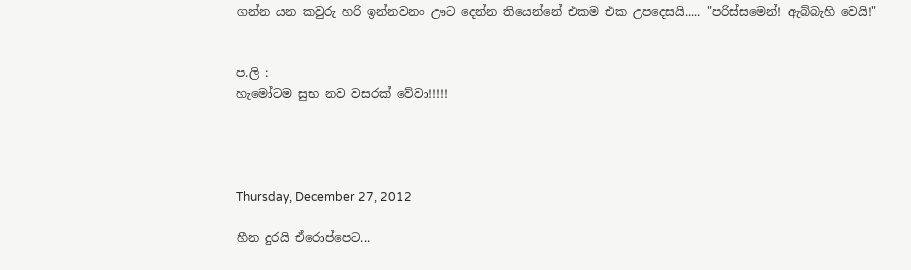ගන්න යන කවුරු හරි ඉන්නවනං ඌට දෙන්න තියෙන්නේ එකම එක උපදෙසයි..... "පරිස්සමෙන්! ඇබ්බැහි වෙයි!"


ප.ලි :
හැමෝටම සුභ නව වසරක් වේවා!!!!!




Thursday, December 27, 2012

හීන දුරයි ඒරොප්පෙට...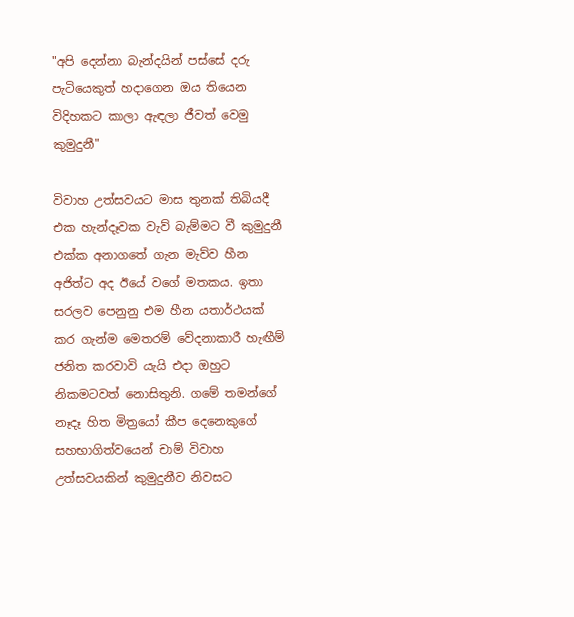"අපි දෙන්නා බැන්දයින් පස්සේ දරු පැටියෙකුත් හදාගෙන ඔය තියෙන විදිහකට කාලා ඇඳලා ජීවත් වෙමු කුමුදුනී"

විවාහ උත්සවයට මාස තුනක් තිබියදී එක හැන්දෑවක වැව් බැම්මට වී කුමුදුනී එක්ක අනාගතේ ගැන මැව්ව හීන අජිත්ට අද ඊයේ වගේ මතකය. ඉතා සරලව පෙනුනු එම හීන යතාර්ථයක් කර ගැන්ම මෙතරම් වේදනාකාරී හැඟීම් ජනිත කරවාවි යැයි එදා ඔහුට නිකමටවත් නොසිතුනි. ගමේ ‍තමන්ගේ නෑදෑ හිත මිත්‍රයෝ කීප දෙනෙකුගේ සහභාගිත්වයෙන් චාම් විවාහ උත්සවයකින් කුමුදුනීව නිවසට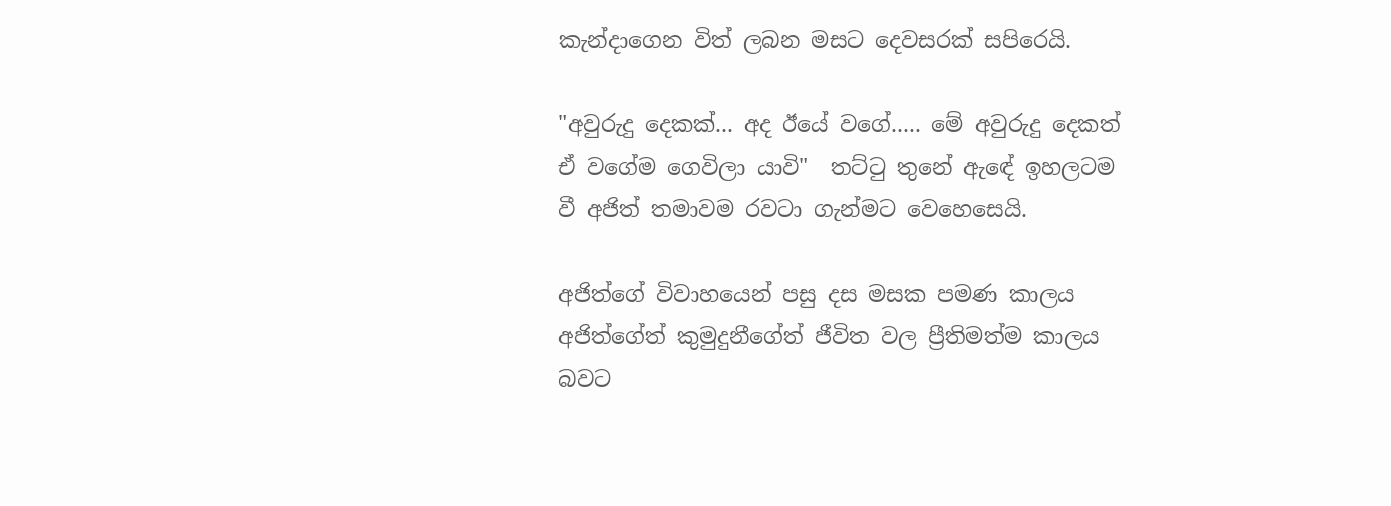කැන්දාගෙන විත් ලබන මසට දෙවසරක් සපිරෙයි.

"අවුරුදු දෙකක්... අද ඊයේ වගේ..... මේ අවුරුදු දෙකත් ඒ වගේම ගෙවිලා යාවි"  තට්ටු තුනේ ඇඳේ ඉහලටම වී අජිත් තමාවම රවටා ගැන්මට වෙහෙසෙයි.

අජිත්ගේ විවාහයෙන් පසු දස මසක පමණ කාලය අජිත්ගේත් කුමුදුනීගේත් ජීවිත වල ප්‍රීතිමත්ම කාලය බවට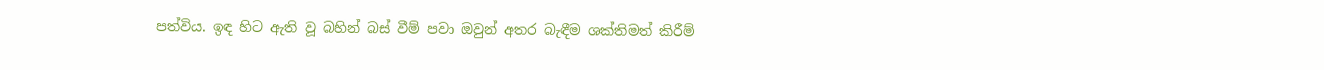පත්විය. ඉඳ හිට ඇති වූ බහින් බස් වීම් පවා ඔවුන් අතර බැඳීම ශක්තිමත් කිරීම්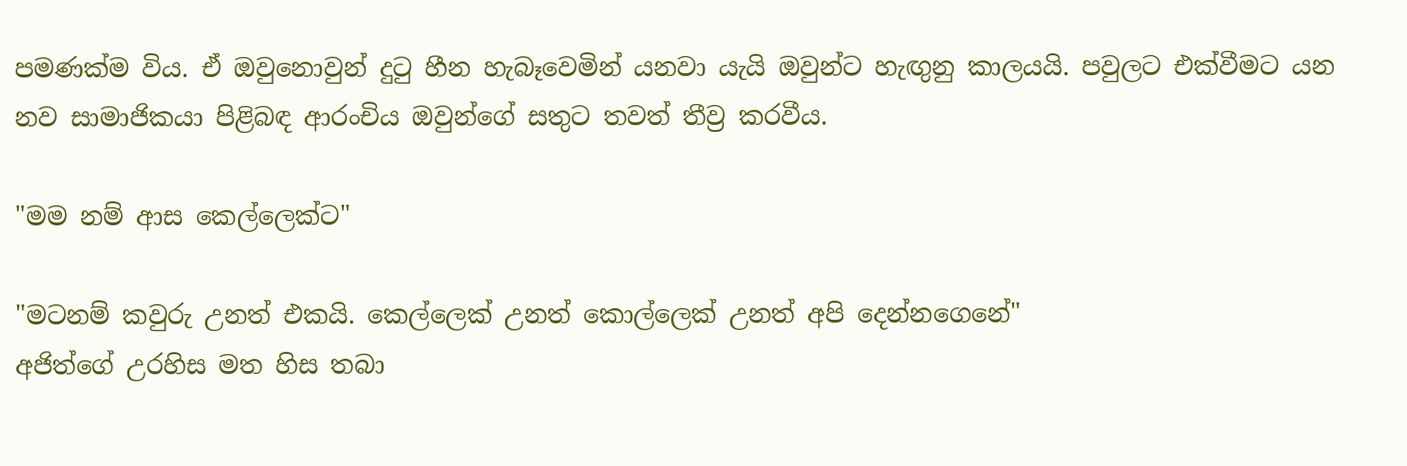පමණක්ම විය. ඒ ඔවුනොවුන් දුටු හීන හැබෑවෙමින් යනවා යැයි ඔවුන්ට හැඟුනු කාලයයි. පවුලට එක්වීමට යන නව සාමාජිකයා පිළිබඳ ආරංචිය ඔවුන්ගේ සතුට තවත් තීව්‍ර කරවීය.

"මම නම් ආස කෙල්ලෙක්ට"

"මටනම් කවුරු උනත් එකයි. කෙල්ලෙක් උනත් කොල්ලෙක් උනත් අපි දෙන්නගෙනේ"
අජිත්ගේ උරහිස මත හිස තබා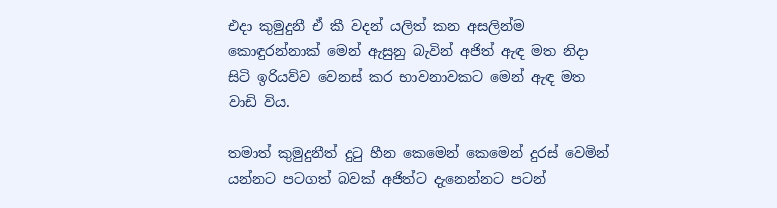එදා කුමුදුනී ඒ කී වදන් යලිත් කන අසලින්ම කොඳුරන්නාක් මෙන් ඇසුනු බැවින් අජිත් ඇඳ මත නිදා සිටි ඉරියව්ව වෙනස් කර භාවනාවකට මෙන් ඇඳ මත වාඩි විය.

තමාත් කුමුදුනීත් දුටු හීන කෙමෙන් කෙමෙන් දුරස් වෙමින් යන්නට පටගත් බවක් අජිත්ට දැනෙන්නට පටන්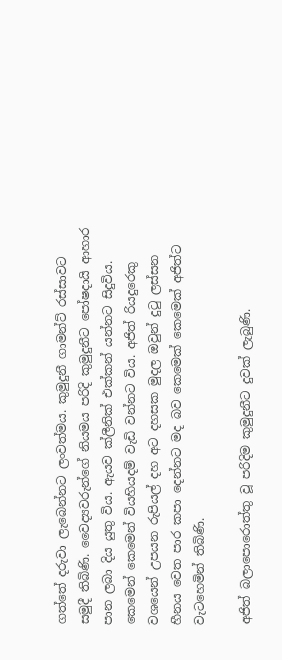ගත්තේ දරුවා ලැබෙන්නට ලංවත්මය. කුමුදුනී ගාමන්ට් රස්සාවට සමුදී තිබිණි. වෛද්‍යවරුන්ගේ නියමය පරිදි කුමුදුනීට පෝෂදායි ආහාර පාන ලබා දිය යුතු විය. ඇයව ක්ලීනික් එක්කන් යන්නට සිදුවිය. කෙමෙන් කෙමෙන් වියහියදම් වැඩි වන්නට විය. අජිත් රියදුරෙකු වශයෙන් උපයන රුපියල් දහ අට දහසක මුදල ඔවුන් දුටු ලස්සන හීනය වෙත පාර කපා දෙන්නට මද බව කෙමෙක් කෙමෙක් අජිත්ට වැටහෙමින් තිබිණි.

අජිත් බලාපොරොත්තු වූ පරිදිම කුමුදුනීට දුවක් ලැබුණි.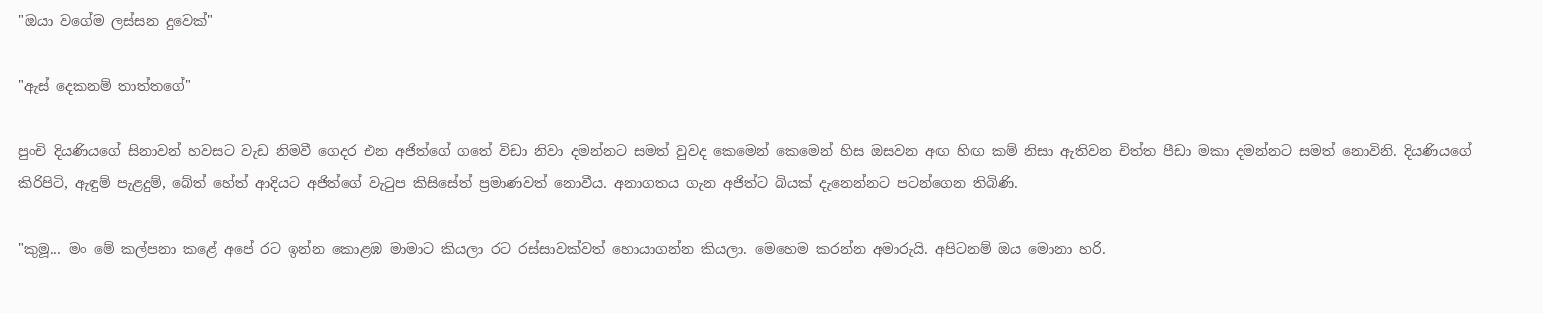"ඔයා වගේම ලස්සන දුවෙක්"

"ඇස් දෙකනම් තාත්තගේ"

පුංචි දියණියගේ සිනාවන් හවසට වැඩ නිමවී ගෙදර එන අජිත්ගේ ගතේ විඩා නිවා දමන්නට සමත් වුවද කෙමෙන් කෙමෙන් හිස ඔසවන අඟ හිඟ කම් නිසා ඇතිවන චිත්ත පීඩා මකා දමන්නට සමත් නොවිනි. දියණියගේ කිරිපිටි, ඇඳුම් පැළදුම්, බේත් හේත් ආදියට අජිත්ගේ වැටුප කිසිසේත් ප්‍රමාණවත් නොවීය. අනාගතය ගැන අජිත්ට බියක් දැනෙන්නට පටන්ගෙන තිබිණි.

"කුමූ... මං මේ කල්පනා කළේ අපේ රට ඉන්න කොළඹ මාමාට කියලා රට රස්සාවක්වත් හොයාගන්න කියලා. මෙහෙම කරන්න අමාරුයි. අපිටනම් ඔය මොනා හරි.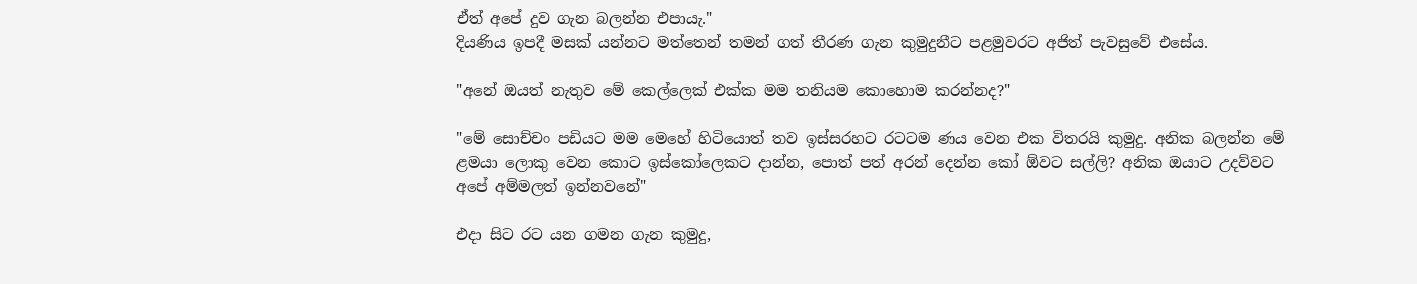ඒත් අපේ දුව ගැන බලන්න එපායැ."
දියණිය ඉපදී මසක් යන්නට මත්තෙන් තමන් ගත් තීරණ ගැන කුමුදුනීට පළමුවරට අජිත් පැවසුවේ එසේය.

"අනේ ඔයත් නැතුව මේ කෙල්ලෙක් එක්ක මම තනියම කොහොම කරන්නද?"

"මේ සොච්චං පඩියට මම මෙහේ හිටියොත් තව ඉස්සරහට රටටම ණය වෙන එක විතරයි කුමුදු. අනික බලන්න මේ ළමයා ලොකු වෙන කොට ඉස්කෝලෙකට දාන්න, පොත් පත් අරන් දෙන්න කෝ ඕවට සල්ලි? අනික ඔයාට උදව්වට අපේ අම්මලත් ඉන්නවනේ"

එදා සිට රට යන ගමන ගැන කුමුදු,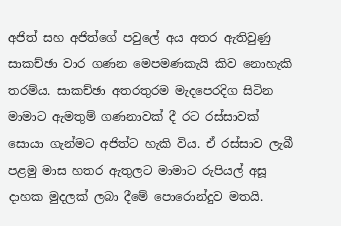අජිත් සහ අජිත්ගේ පවුලේ අය අතර ඇතිවුණු සාකච්ඡා වාර ගණන මෙපමණකැයි කිව නොහැකි තරම්ය. සාකච්ඡා අතරතුරම මැදපෙරදිග සිටින මාමාට ඇමතුම් ගණනාවක් දී රට රස්සාවක් සොයා ගැන්මට අජිත්ට හැකි විය. ඒ රස්සාව ලැබී පළමු මාස හතර ඇතුලට මාමාට රුපියල් අසූ දාහක මුදලක් ලබා දීමේ පොරොන්දුව මතයි.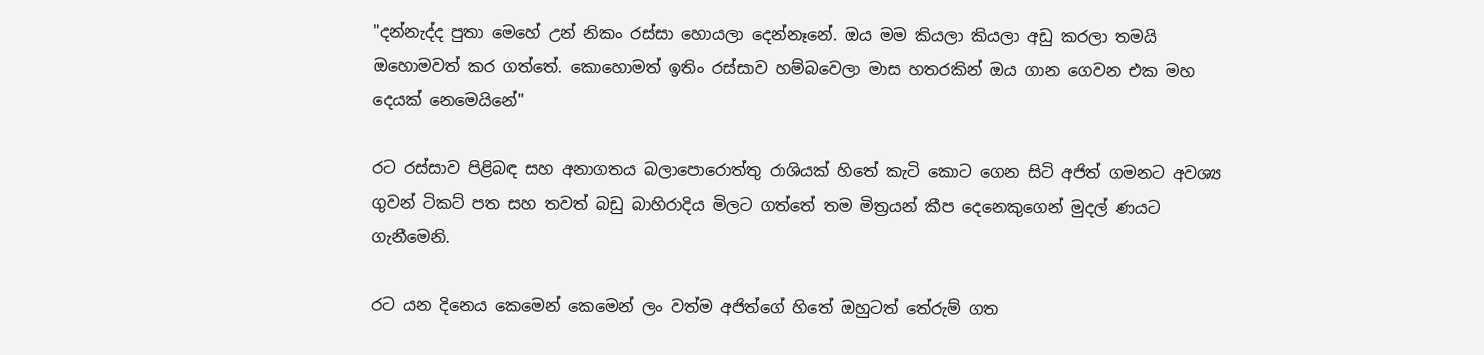"දන්නැද්ද පුතා මෙහේ උන් නිකං රස්සා හොයලා දෙන්නෑනේ. ඔය මම කියලා කියලා අඩු කරලා තමයි ඔහොමවත් කර ගත්තේ. කොහොමත් ඉතිං රස්සාව හම්බවෙලා මාස හතරකින් ඔය ගාන ගෙවන එක මහ දෙයක් නෙමෙයිනේ"

රට රස්සාව පිළිබඳ සහ අනාගතය බලාපොරොත්තු රාශියක් හිතේ කැටි කොට ගෙන සිටි අජිත් ගමනට අවශ්‍ය ගුවන් ටිකට් පත සහ තවත් බඩු බාහිරාදිය මිලට ගත්තේ තම මිත්‍රයන් කීප දෙනෙකුගෙන් මුදල් ණයට ගැනීමෙනි.

රට යන දිනෙය කෙමෙන් කෙමෙන් ලං වත්ම අජිත්ගේ හිතේ ඔහුටත් තේරුම් ගත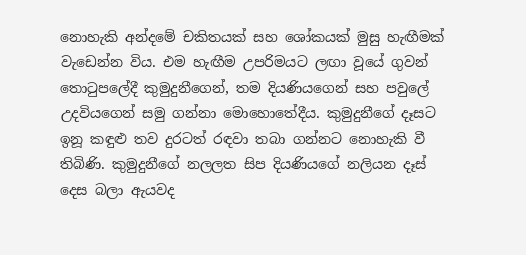නොහැකි අන්දමේ චකිතයක් සහ ශෝකයක් මුසු හැඟීමක් වැඩෙන්න විය. එම හැඟීම උපරිමයට ලඟා වූයේ ගුවන් තොටුපලේදී කුමුදුනීගෙන්, තම දියණියගෙන් සහ පවුලේ උදවියගෙන් සමු ගන්නා මොහොතේදීය. කුමුදුනීගේ දෑසට ඉනූ කඳුළු තව දුරටත් රඳවා තබා ගන්නට නොහැකි වී තිබිණි. කුමුදුනීගේ නලලත සිප දියණියගේ නලියන දෑස් දෙස බලා ඇයවද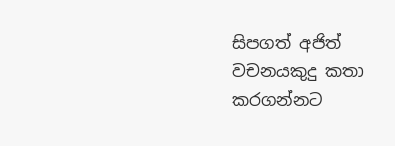සිපගත් අජිත් වචනයකුදු කතා කරගන්නට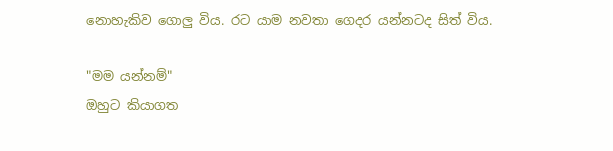නොහැකිව ගොලු විය. රට යාම නවතා ගෙදර යන්නටද සිත් විය.

"මම යන්නම්"
ඔහුට කියාගත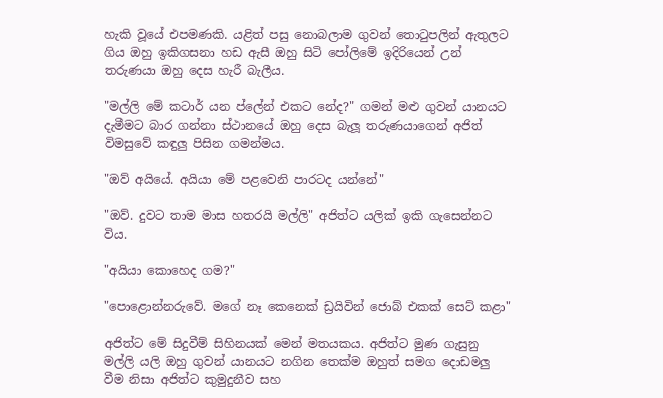හැකි වූයේ එපමණකි. යළිත් පසු නොබලාම ගුවන් තොටුපලින් ඇතුලට ගිය ඔහු ඉකිගසනා හඩ ඇසී ඔහු සිටි පෝලිමේ ඉදිරියෙන් උන් තරුණයා ඔහු දෙස හැරී බැලීය.

"මල්ලි මේ කටාර් යන ප්ලේන් එකට නේද?" ගමන් මළු ගුවන් යානයට දැමීමට බාර ගන්නා ස්‍ථානයේ ඔහු දෙස බැලූ තරුණයාගෙන් අජිත් විමසුවේ කඳුලු පිසින ගමන්මය.

"ඔව් අයියේ. අයියා මේ පළවෙනි පාරටද යන්නේ"

"ඔව්. දුවට තාම මාස හතරයි මල්ලි" අජිත්ට යලික් ඉකි ගැසෙන්නට විය.

"අයියා කොහෙද ගම?"

"පොළොන්නරුවේ. මගේ නෑ කෙනෙක් ඩ්‍රයිවින් ජොබ් එකක් සෙට් කළා"

අජිත්ට මේ සිදුවීම් සිහිනයක් මෙන් මතයකය. අජිත්ට මුණ ගැසුනු මල්ලි යලි ඔහු ගුවන් යානයට නගින තෙක්ම ඔහුත් සමග දොඩමලු වීම නිසා අජිත්ට කුමුදුනීව සහ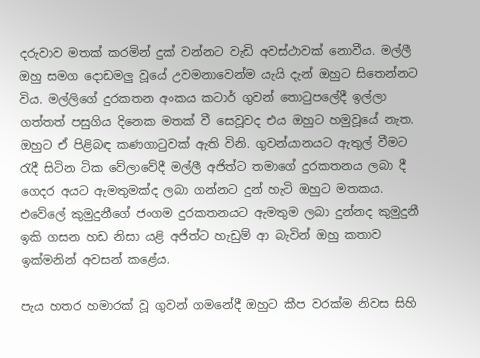දරුවාව මතක් කරමින් දුක් වන්නට වැඩි අවස්ථාවක් නොවීය. මල්ලී ඔහු සමග දොඩමලු වූයේ උවමනාවෙන්ම යැයි දැන් ඔහුට සිතෙන්නට විය. මල්ලිගේ දුරකතන අංකය කටාර් ගුවන් තොටුපලේදී ඉල්ලා ගත්තත් පසුගිය දිනෙක මතක් වී සෙවූවද එය ඔහුට හමුවූයේ නැත. ඔහුට ඒ පිළිබඳ කණගාටුවක් ඇති විනි. ගුවන්යානයට ඇතුල් වීමට රැදී සිටින ටික වේලාවේදී මල්ලී අජිත්ට තමාගේ දුරකතනය ලබා දී ගෙදර අයට ඇමතුමක්ද ලබා ගන්නට දුන් හැටි ඔහුට මතකය. එවේලේ කුමුදුනීගේ ජංගම දුරකතනයට ඇමතුම ලබා දුන්නද කුමුදුනී ඉකි ගසන හඩ නිසා යළි අජිත්ට හැඩුම් ආ බැවින් ඔහු කතාව ඉක්මනින් අවසන් කළේය.

පැය හතර හමාරක් වූ ගුවන් ගමනේදී ඔහුට කීප වරක්ම නිවස සිහි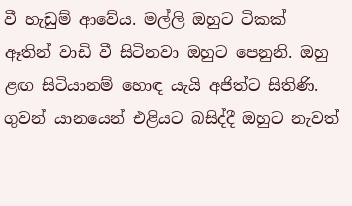වී හැඩුම් ආවේය. මල්ලි ඔහුට ටිකක් ඈතින් වාඩි වී සිටිනවා ඔහුට පෙනුනි. ඔහු ළඟ සිටියානම් හොඳ යැයි අජිත්ට සිතිණි. ගුවන් යානයෙන් එළියට බසිද්දී ඔහුට නැවත්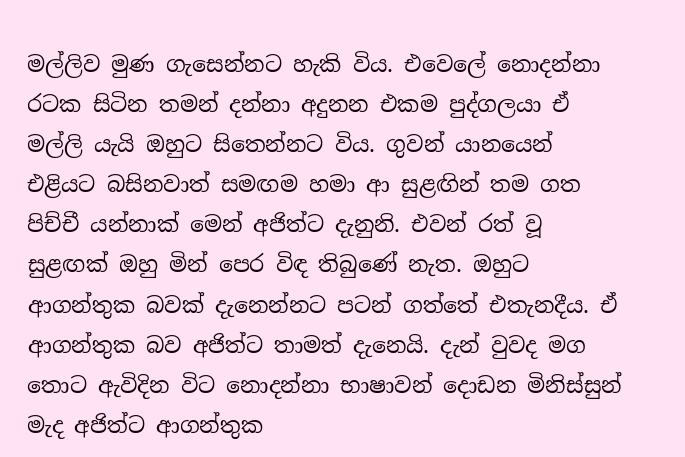මල්ලිව මුණ ගැසෙන්නට හැකි විය. එවෙලේ නොදන්නා රටක සිටින තමන් දන්නා අදුනන එකම පුද්ගලයා ඒ මල්ලි යැයි ඔහුට සිතෙන්නට විය. ගුවන් යානයෙන් එළියට බසිනවාත් සමඟම හමා ආ සුළඟින් තම ගත පිච්චී යන්නාක් මෙන් අජිත්ට දැනුනි. එවන් රත් වූ සුළඟක් ඔහු මින් පෙර විඳ තිබුණේ නැත. ඔහුට ආගන්තුක බවක් දැනෙන්නට පටන් ගත්තේ එතැනදීය. ඒ ආගන්තුක බව අජිත්ට තාමත් දැනෙයි. දැන් වුවද මග තොට ඇවිදින විට නොදන්නා භාෂාවන් දොඩන මිනිස්සුන් මැද අජිත්ට ආගන්තුක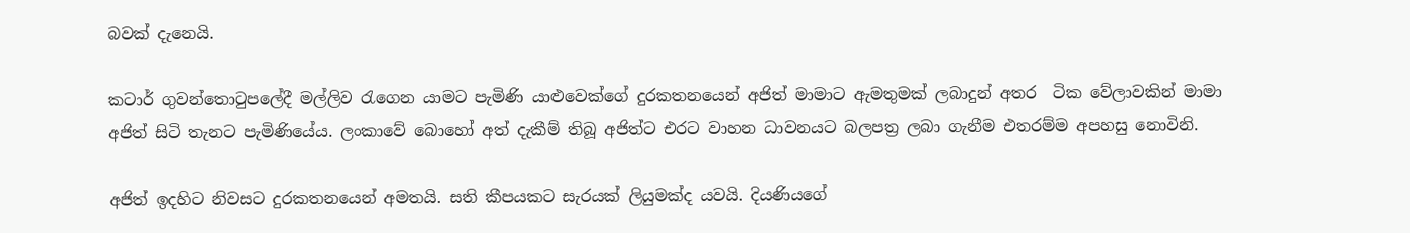බවක් දැනෙයි.

කටාර් ගුවන්තොටුපලේදී මල්ලිව රැගෙන යාමට පැමිණි යාළුවෙක්ගේ දුරකතනයෙන් අජිත් මාමාට ඇමතුමක් ලබාදුන් අතර  ටික වේලාවකින් මාමා අජිත් සිටි තැනට පැමිණියේය. ලංකාවේ බොහෝ අත් දැකීම් තිබූ අජිත්ට එරට වාහන ධාවනයට බලපත්‍ර ලබා ගැනීම එතරම්ම අපහසු නොවිනි.

අජිත් ඉදහිට නිවසට දුරකතනයෙන් අමතයි. සති කීපයකට සැරයක් ලියුමක්ද යවයි. දියණියගේ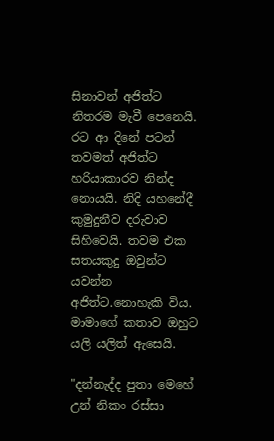සිනාවන් අජිත්ට නිතරම මැවී පෙනෙයි. රට ආ දිනේ පටන් තවමත් අජිත්ට හරියාකාරව නින්ද නොයයි. නිදි යහනේදී කුමුදුනීව දරුවාව සිහිවෙයි. තවම එක සතයකුදු ඔවුන්ට යවන්න අජිත්ට.නොහැකි විය. මාමාගේ කතාව ඔහුට යලි යලිත් ඇසෙයි.

"දන්නැද්ද පුතා මෙහේ උන් නිකං රස්සා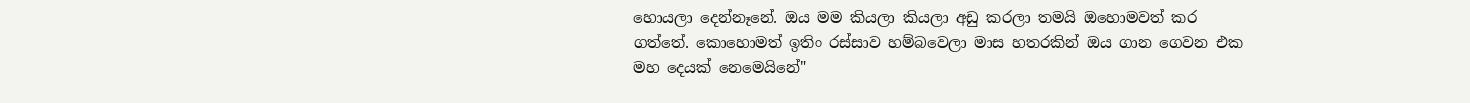හොයලා දෙන්නෑනේ. ඔය මම කියලා කියලා අඩු කරලා තමයි ඔහොමවත් කර ගත්තේ. කොහොමත් ඉතිං රස්සාව හම්බවෙලා මාස හතරකින් ඔය ගාන ගෙවන එක මහ දෙයක් නෙමෙයිනේ"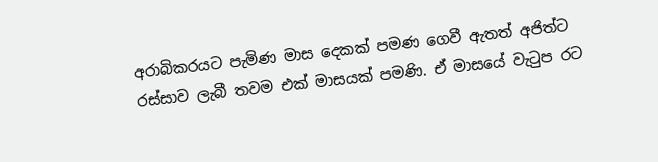අරාබිකරයට පැමිණ මාස දෙකක් පමණ ගෙවී ඇතත් අජිත්ට රස්සාව ලැබී තවම එක් මාසයක් පමණි. ඒ මාසයේ වැටුප රට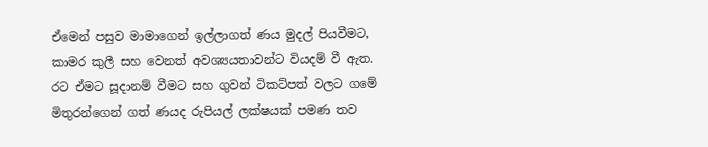ඒමෙන් පසුව මාමාගෙන් ඉල්ලාගත් ණය මුදල් පියවීමට, කාමර කුලී සහ වෙනත් අවශ්‍යයතාවන්ට වියදම් වී ඇත. රට ඒමට සූදානම් වීමට සහ ගුවන් ටිකට්පත් වලට ගමේ මිතුරන්ගෙන් ගත් ණයද රුපියල් ලක්ෂයක් පමණ තව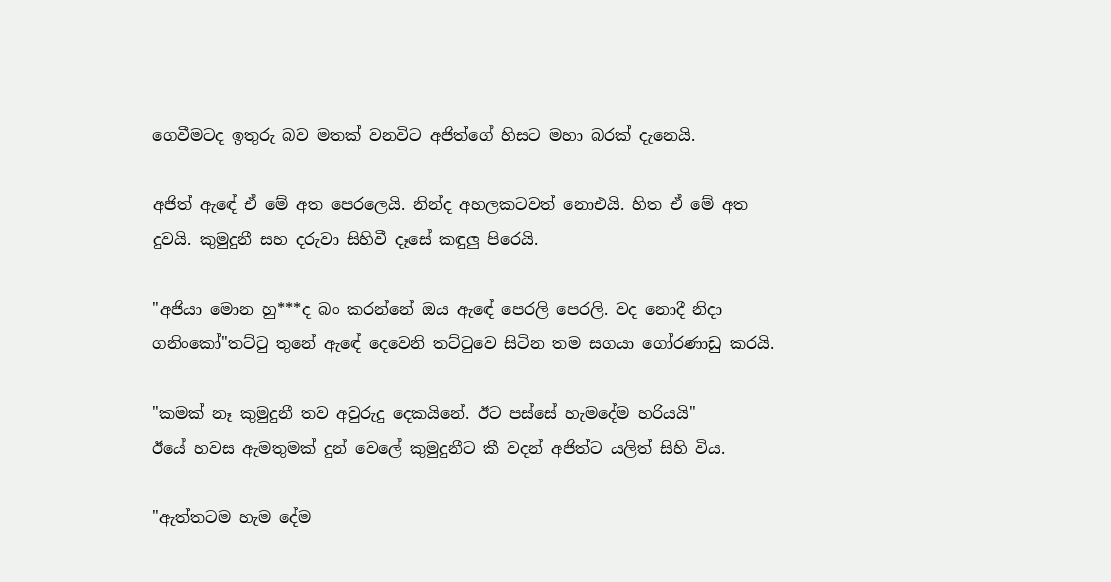ගෙවීමටද ඉතුරු බව මතක් වනවිට අජිත්ගේ හිසට මහා බරක් දැනෙයි.

අජිත් ඇඳේ ඒ මේ අත පෙරලෙයි. නින්ද අහලකටවත් නොඑයි. හිත ඒ මේ අත දුවයි. කුමුදුනී සහ දරුවා සිහිවී දෑසේ කඳුලු පිරෙයි.

"අජියා මොන හු***ද බං කරන්නේ ඔය ඇඳේ පෙරලි පෙරලි. වද නොදී නිදා ගනිංකෝ"තට්ටු තුනේ ඇඳේ දෙවෙනි තට්ටුවෙ සිටින තම සගයා ගෝරණාඩු කරයි.

"කමක් නෑ කුමුදුනී තව අවුරුදු දෙකයිනේ. ඊට පස්සේ හැමදේම හරියයි"
ඊයේ හවස ඇමතුමක් දුන් වෙලේ කුමුදුනීට කී වදන් අජිත්ට යලිත් සිහි විය.

"ඇත්තටම හැම දේම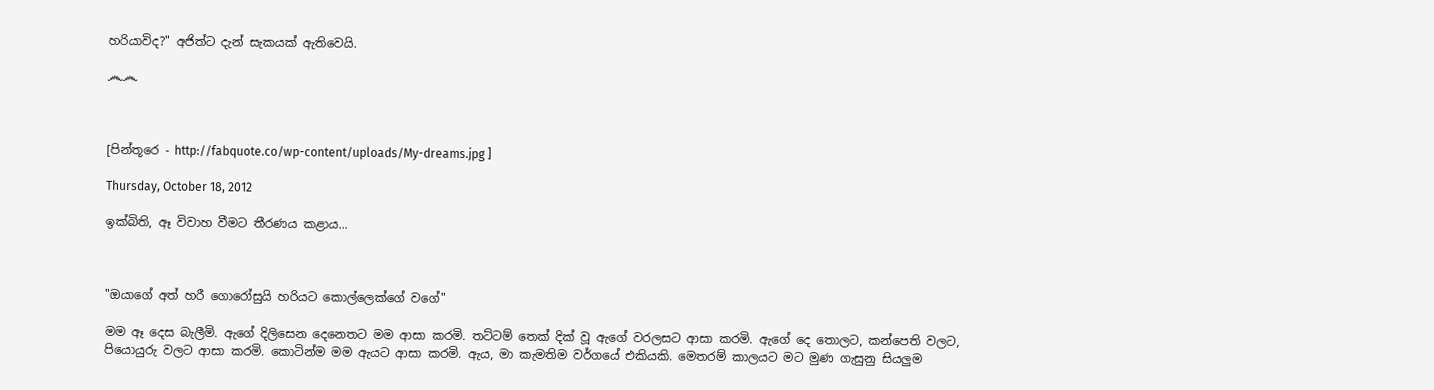හරියාවිද?" අජිත්ට දැන් සැකයක් ඇතිවෙයි.

෴෴



[පින්තූරෙ - http://fabquote.co/wp-content/uploads/My-dreams.jpg ]

Thursday, October 18, 2012

ඉක්බිති, ඈ විවාහ වීමට තීරණය කළාය...



"ඔයාගේ අත් හරී ගොරෝසුයි හරියට කොල්ලෙක්ගේ වගේ"

මම ඈ දෙස බැලීමි. ඇගේ දිලිසෙන දෙනෙතට මම ආසා කරමි. තට්ටම් තෙක් දික් වූ ඇගේ වරලසට ආසා කරමි. ඇගේ දෙ තොලට, කන්පෙති වලට, පියොයුරු වලට ආසා කරමි. කොටින්ම මම ඇයට ආසා කරමි. ඇය, මා කැමතිම වර්ගයේ එකියකි. මෙතරම් කාලයට මට මුණ ගැසුනු සියලුම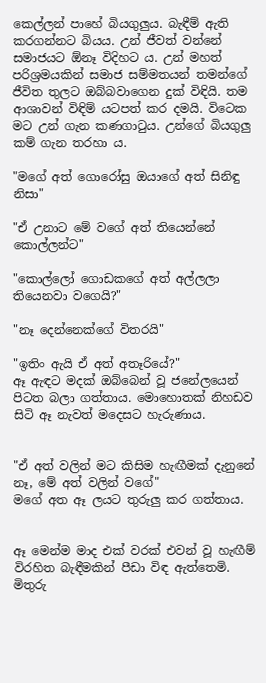කෙල්ලන් පාහේ බියගුලුය. බැඳීම් ඇති කරගන්නට බියය. උන් ජීවත් වන්නේ සමාජයට ඕනෑ විදිහට ය. උන් මහත් පරිශ්‍රමයකින් සමාජ සම්මතයන් තමන්ගේ ජීවිත තුලට ඔබ්බවාගෙන දුක් විඳියි. තම ආශාවන් විඳිම් යටපත් කර දමයි. විටෙක මට උන් ගැන කණගාටුය. උන්ගේ බියගුලු කම් ගැන තරහා ය.

"මගේ අත් ගොරෝසු ඔයාගේ අත් සිනිඳු නිසා"

"ඒ උනාට මේ වගේ අත් තියෙන්නේ කොල්ලන්ට"

"කොල්ලෝ ගොඩකගේ අත් අල්ලලා තියෙනවා වගෙයි?"

"නෑ දෙන්නෙක්ගේ විතරයි"

"ඉතිං ඇයි ඒ අත් අතෑරියේ?"
ඈ ඇඳට මදක් ඔබ්බෙන් වූ ජනේලයෙන් පිටත බලා ගත්තාය. මොහොතක් නිහඩව සිටි ඈ නැවත් මදෙසට හැරුණාය.


"ඒ අත් වලින් මට කිසිම හැඟීමක් දැනුනේ නෑ, මේ අත් වලින් වගේ"
මගේ අත ඈ ලයට තුරුලු කර ගත්තාය.


ඈ මෙන්ම මාද එක් වරක් එවන් වූ හැඟීම් විරහිත බැඳීමකින් පීඩා විඳ ඇත්තෙමි. මිතුරු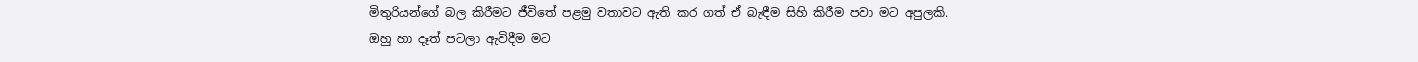මිතුරියන්ගේ බල කිරීමට ජීවිතේ පළමු වතාවට ඇති කර ගත් ඒ බැඳීම සිහි කිරීම පවා මට අපුලකි. ඔහු හා දෑත් පටලා ඇවිදීම මට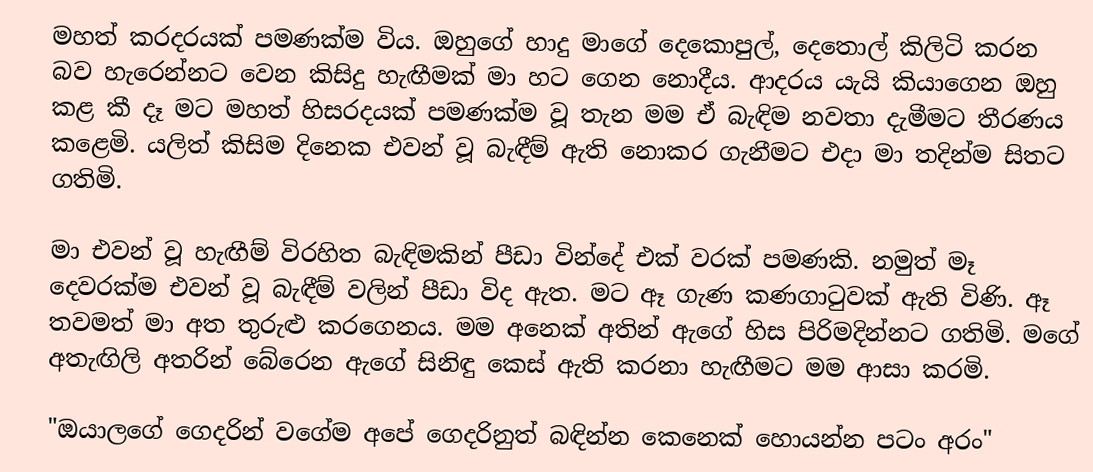මහත් කරදරයක් පමණක්ම විය. ඔහුගේ හාදු මාගේ දෙකොපුල්, දෙතොල් කිලිටි කරන බව හැරෙන්නට වෙන කිසිදු හැඟීමක් මා හට ගෙන නොදීය. ආදරය යැයි කියාගෙන ඔහු කළ කී දෑ මට මහත් හිසරදයක් පමණක්ම වූ තැන මම ඒ බැඳිම නවතා දැමීමට තීරණය කළෙමි. යලිත් කිසිම දිනෙක එවන් වූ බැඳීම් ඇති නොකර ගැනීමට එදා මා තදින්ම සිතට ගතිමි.

මා එවන් වූ හැඟීම් විරහිත බැඳිමකින් පීඩා වින්දේ එක් වරක් පමණකි. නමුත් මෑ දෙවරක්ම එවන් වූ බැඳීම් වලින් පීඩා විද ඇත. මට ඈ ගැණ කණගාටුවක් ඇති විණි. ඈ තවමත් මා අත තුරුළු කරගෙනය. මම අනෙක් අතින් ඇගේ හිස පිරිමදින්නට ගතිමි. මගේ අතැඟිලි අතරින් බේරෙන ඇගේ සිනිඳු කෙස් ඇති කරනා හැඟීමට මම ආසා කරමි.

"ඔයාලගේ ගෙදරින් වගේම අපේ ගෙදරිනුත් බඳින්න කෙනෙක් හොයන්න පටං අරං"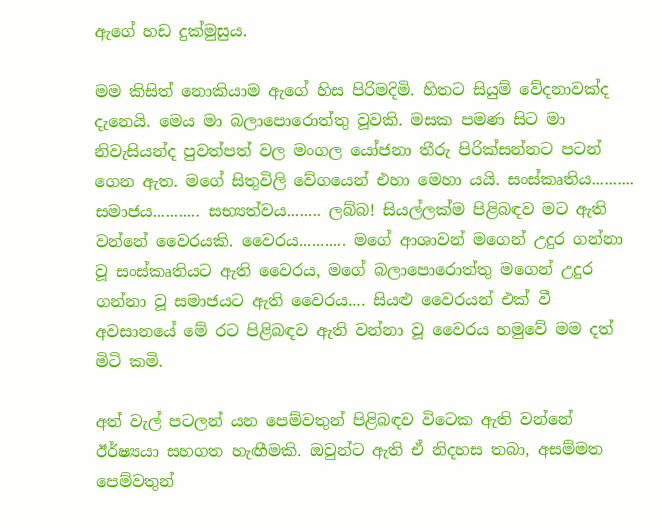ඇගේ හඩ දුක්මුසුය.

මම කිසිත් නොකියාම ඇගේ හිස පිරිමදිමි. හිතට සියුම් වේදනාවක්ද දැනෙයි. මෙය මා බලාපොරොත්තු වූවකි. මසක පමණ සිට මා නිවැසියන්ද පුවත්පත් වල මංගල යෝජනා තීරු පිරික්සන්නට පටන් ගෙන ඇත. මගේ සිතුවිලි වේගයෙන් එහා මෙහා යයි. සංස්කෘතිය.......... සමාජය........... සභ්‍යත්වය........ ලබ්බ! සියල්ලක්ම පිළිබඳව මට ඇති වන්නේ වෛරයකි. වෛරය........... මගේ ආශාවන් මගෙන් උදුර ගන්නා වූ සංස්කෘතියට ඇති වෛරය, මගේ බලාපොරොත්තු මගෙන් උදුර ගන්නා වූ සමාජයට ඇති වෛරය.... සියළු වෛරයන් එක් වී අවසානයේ මේ රට පිළිබඳව ඇති වන්නා වූ වෛරය හමුවේ මම දත් මිටි කමි.

අත් වැල් පටලන් යන පෙම්වතුන් පිළිබඳව විටෙක ඇති වන්නේ ඊර්ෂ්‍යයා සහගත හැඟීමකි. ඔවුන්ට ඇති ඒ නිදහස තබා, අසම්මත පෙම්වතුන්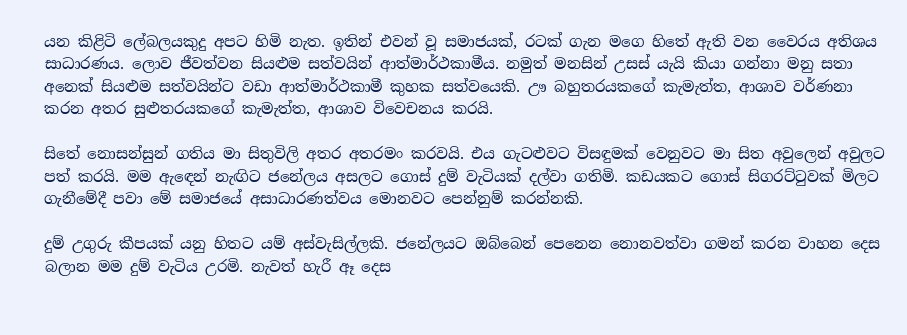යන කිළිටි ලේබලයකුදු අපට හිමි නැත. ඉතින් එවන් වූ සමාජයක්, රටක් ගැන මගෙ හිතේ ඇති වන වෛරය අතිශය සාධාරණය. ලොව ජීවත්වන සියළුම සත්වයින් ආත්මාර්ථකාමීය. නමුත් මනසින් උසස් යැයි කියා ගන්නා මනු සතා අනෙක් සියළුම සත්වයින්ට වඩා ආත්මාර්ථකාමී කුහක සත්වයෙකි. ඌ බහුතරයකගේ කැමැත්ත, ආශාව වර්ණනා කරන අතර සුළුතරයකගේ කැමැත්ත, ආශාව විවෙචනය කරයි.

සිතේ නොසන්සුන් ගතිය මා සිතුවිලි අතර අතරමං කරවයි. එය ගැටළුවට විසඳුමක් වෙනුවට මා සිත අවුලෙන් අවුලට පත් කරයි. මම ඇඳෙන් නැඟිට ජනේලය අසලට ගොස් දුම් වැටියක් දල්වා ගතිමි. කඩයකට ගොස් සිගරට්ටුවක් මිලට ගැනීමේදී පවා මේ සමාජයේ අසාධාරණත්වය මොනවට පෙන්නුම් කරන්නකි.

දුම් උගුරු කීපයක් යනු හිතට යම් අස්වැසිල්ලකි. ජනේලයට ඔබ්බෙන් පෙනෙන නොනවත්වා ගමන් කරන වාහන දෙස බලාන මම දුම් වැටිය උරමි. නැවත් හැරී ඈ දෙස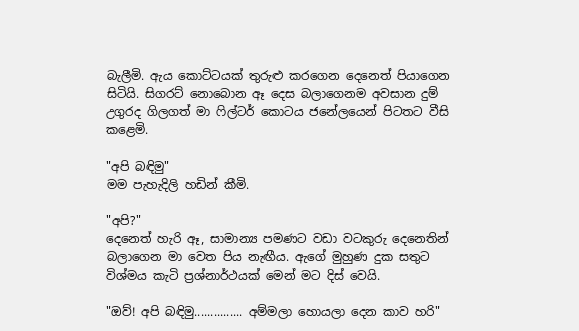බැලීමි. ඇය කොට්ටයක් තුරුළු කරගෙන දෙනෙත් පියාගෙන සිටියි. සිගරට් නොබොන ඈ දෙස බලාගෙනම අවසාන දුම් උගුරද ගිලගත් මා ෆිල්ටර් කොටය ජනේලයෙන් පිටතට වීසි කළෙමි.

"අපි බඳිමු"
මම පැහැදිලි හඩින් කීමි.

"අපි?"
දෙනෙත් හැරි ඈ, සාමාන්‍ය පමණට වඩා වටකුරු දෙනෙතින් බලාගෙන මා වෙත පිය නැඟීය. ඇගේ මුහුණ දුක සතුට විශ්මය කැටි ප්‍රශ්නාර්ථයක් මෙන් මට දිස් වෙයි.

"ඔව්! අපි බඳිමු............... අම්මලා හොයලා දෙන කාව හරි"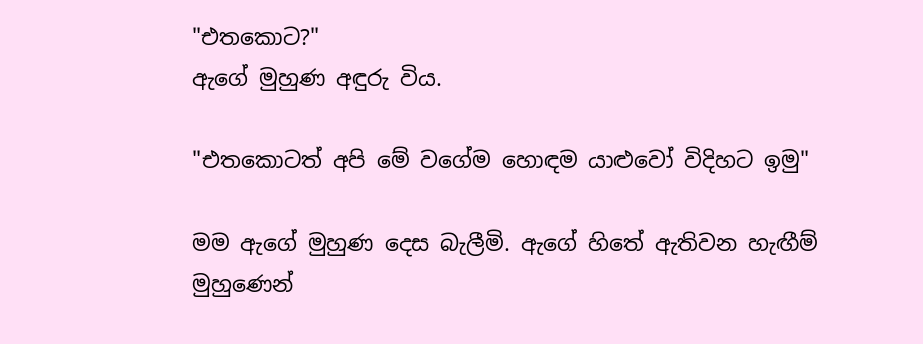"එතකොට?"
ඇගේ මුහුණ අඳුරු විය.

"එතකොටත් අපි මේ වගේම හොඳම යාළුවෝ විදිහට ඉමු"

මම ඇගේ මුහුණ දෙස බැලීමි. ඇගේ හිතේ ඇතිවන හැඟීම් මුහුණෙන්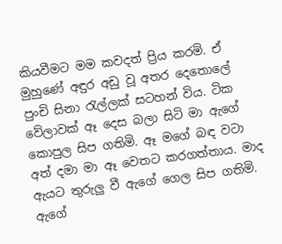කියවීමට මම කවදත් ප්‍රිය කරමි. ඒ මුහුණේ අඳුර අඩු වූ අතර දෙතොලේ පුංචි සිනා රැල්ලක් සටහන් විය. ටික වේලාවක් ඈ දෙස බලා සිටි මා ඇගේ කොපුල සිප ගතිමි. ඈ මගේ බඳ වටා අත් දමා මා ඈ වෙතට කරගත්තාය. මාද ඇයට තුරුලු වී ඇගේ ගෙල සිප ගතිමි. ඇගේ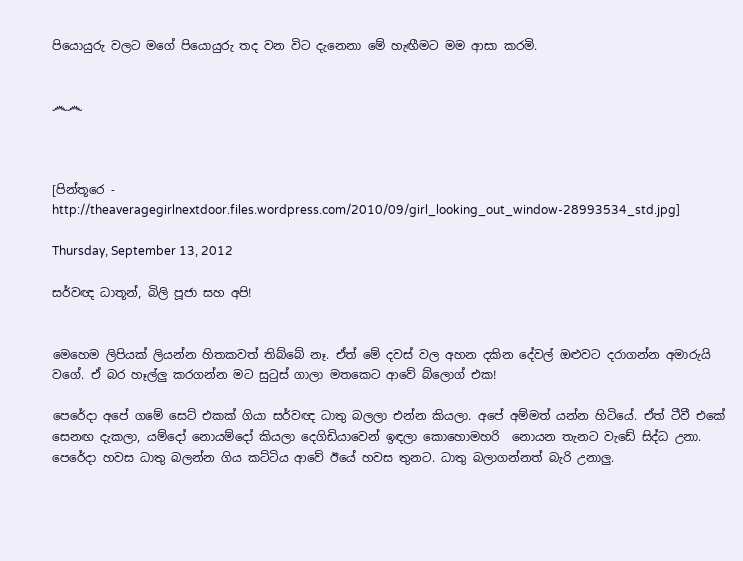පියොයුරු වලට මගේ පියොයුරු තද වන විට දැනෙනා මේ හැඟීමට මම ආසා කරමි.


෴෴



[පින්තූරෙ - http://theaveragegirlnextdoor.files.wordpress.com/2010/09/girl_looking_out_window-28993534_std.jpg]

Thursday, September 13, 2012

සර්වඥ ධාතූන්, බිලි පූජා සහ අපි!


මෙහෙම ලිපියක් ලියන්න හිතකවත් තිබ්බේ නෑ. ඒත් මේ දවස් වල අහන දකින දේවල් ඔළුවට දරාගන්න අමාරුයි වගේ. ඒ බර හෑල්ලු කරගන්න මට සුටුස් ගාලා මතකෙට ආවේ බ්ලොග් එක!

පෙරේදා අපේ ගමේ සෙට් එකක් ගියා සර්වඥ ධාතු බලලා එන්න කියලා. අපේ අම්මත් යන්න හිටියේ. ඒත් ටීවී එකේ සෙනඟ දැකලා, යම්දෝ නොයම්දෝ කියලා දෙගිඩියාවෙන් ඉඳලා කොහොමහරි  නොයන තැනට වැඩේ සිද්ධ උනා.  පෙරේදා හවස ධාතු බලන්න ගිය කට්ටිය ආවේ ඊයේ හවස තුනට. ධාතු බලාගන්නත් බැරි උනාලු.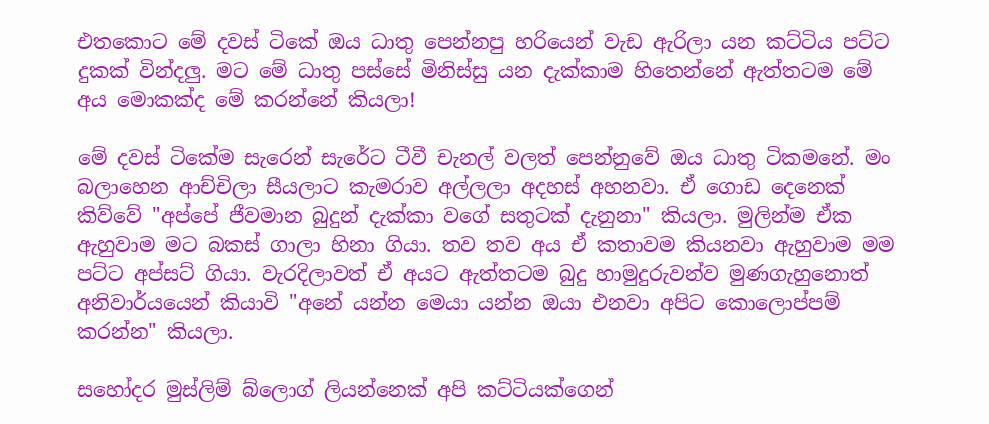එතකොට මේ දවස් ටිකේ ඔය ධාතු පෙන්නපු හරියෙන් වැඩ ඇරිලා යන කට්ටිය පට්ට දුකක් වින්දලු. මට මේ ධාතු පස්සේ මිනිස්සු යන දැක්කාම හිතෙන්නේ ඇත්තටම මේ අය මොකක්ද මේ කරන්නේ කියලා!

මේ දවස් ටිකේම සැරෙන් සැරේට ටීවී චැනල් වලත් පෙන්නුවේ ඔය ධාතු ටිකමනේ. මං බලාහෙන ආච්චිලා සීයලාට කැමරාව අල්ලලා අදහස් අහනවා. ඒ ගොඩ දෙනෙක් කිව්වේ "අප්පේ ජීවමාන බුදුන් දැක්කා වගේ සතුටක් දැනුනා" කියලා. මුලින්ම ඒක ඇහුවාම මට බකස් ගාලා හිනා ගියා. තව තව අය ඒ කතාවම කියනවා ඇහුවාම මම පට්ට අප්සට් ගියා. වැරදිලාවත් ඒ අයට ඇත්තටම බුදු හාමුදුරුවන්ව මුණගැහුනොත් අනිවාර්යයෙන් කියාවි "අනේ යන්න මෙයා යන්න ඔයා එනවා අපිට කොලොප්පම් කරන්න" කියලා.

සහෝදර මුස්ලිම් බ්ලොග් ලියන්නෙක් අපි කට්ටියක්ගෙන්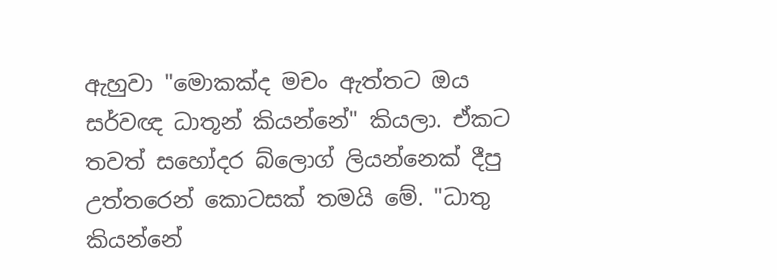ඇහුවා "මොකක්ද මචං ඇත්තට ඔය සර්වඥ ධාතූන් කියන්නේ" කියලා. ඒකට තවත් සහෝදර බ්ලොග් ලියන්නෙක් දීපු උත්තරෙන් කොටසක් තමයි මේ. "ධාතු කියන්නේ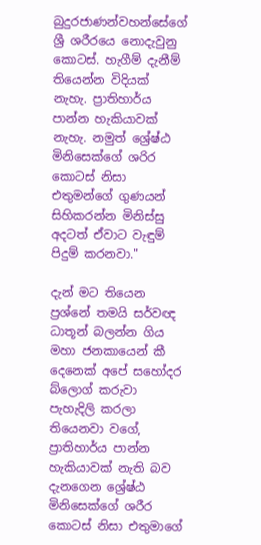බුදුරජාණන්වහන්සේගේ ශ්‍රී ශරීරයෙ නොදැවුනු කොටස්. හැගීම් දැනීම් තියෙන්න විදියක් නැහැ. ප්‍රාතිහාර්ය පාන්න හැකියාවක් නැහැ. නමුත් ශ්‍රේෂ්ඨ මිනිසෙක්ගේ ශරිර කොටස් නිසා එතුමන්ගේ ගුණයන් සිහිකරන්න මිනිස්සු අදටත් ඒවාට වැඳුම් පිදුම් කරනවා."

දැන් මට තියෙන ප්‍රශ්නේ තමයි සර්වඥ ධාතූන් බලන්න ගිය මහා ජනකායෙන් කී දෙනෙක් අපේ සහෝදර බ්ලොග් කරුවා පැහැදිලි කරලා තියෙනවා වගේ, ප්‍රාතිහාර්ය පාන්න හැකියාවක් නැති බව දැනගෙන ශ්‍රේෂ්ඨ මිනිසෙක්ගේ ශරීර කොටස් නිසා එතුමාගේ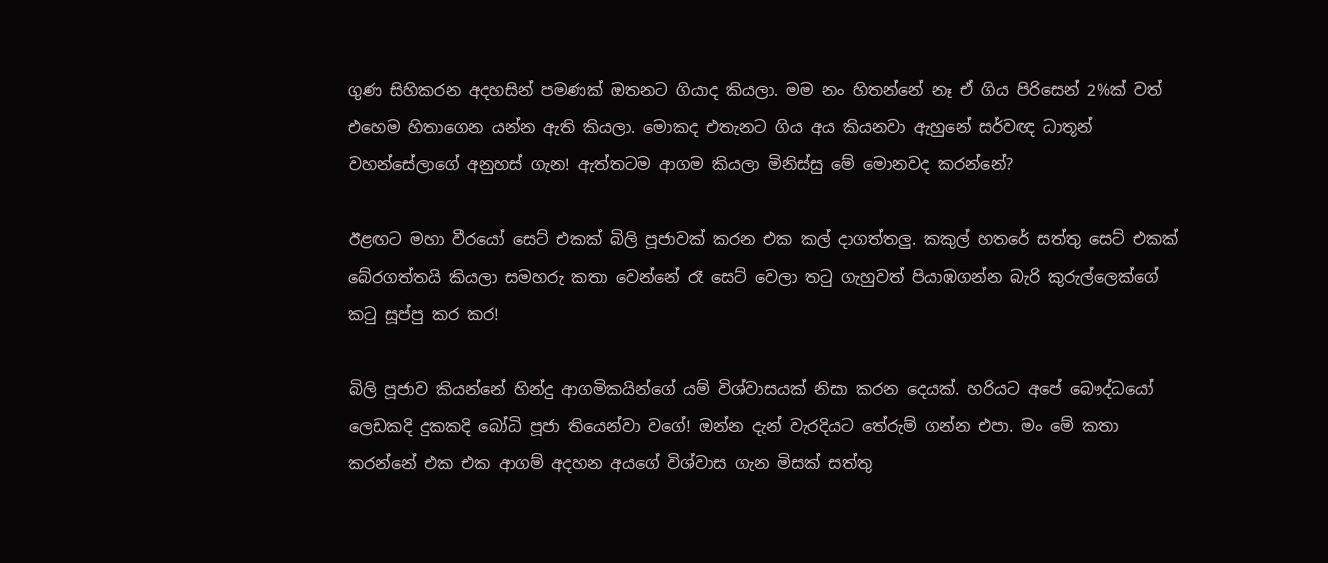ගුණ සිහිකරන අදහසින් පමණක් ඔතනට ගියාද කියලා. මම නං හිතන්නේ නෑ ඒ ගිය පිරිසෙන් 2%ක් වත් එහෙම හිතාගෙන යන්න ඇති කියලා. මොකද එතැනට ගිය අය කියනවා ඇහුනේ සර්වඥ ධාතූන් වහන්සේලාගේ අනුහස් ගැන! ඇත්තටම ආගම කියලා මිනිස්සු මේ මොනවද කරන්නේ?

ඊළඟට මහා වීරයෝ සෙට් එකක් බිලි පූජාවක් කරන එක කල් දාගත්තලු. කකුල් හතරේ සත්තු සෙට් එකක් බේරගත්තයි කියලා සමහරු කතා වෙන්නේ රෑ සෙට් වෙලා තටු ගැහුවත් පියාඹගන්න බැරි කුරුල්ලෙක්ගේ කටු සූප්පු කර කර!

බිලි පූජාව කියන්නේ හින්දු ආගමිකයින්ගේ යම් විශ්වාසයක් නිසා කරන දෙයක්. හරියට අපේ බෞද්ධයෝ ලෙඩකදි දුකකදි බෝධි පූජා තියෙන්වා වගේ! ඔන්න දැන් වැරදියට තේරුම් ගන්න එපා. මං මේ කතා කරන්නේ එක එක ආගම් අදහන අයගේ විශ්වාස ගැන මිසක් සත්තු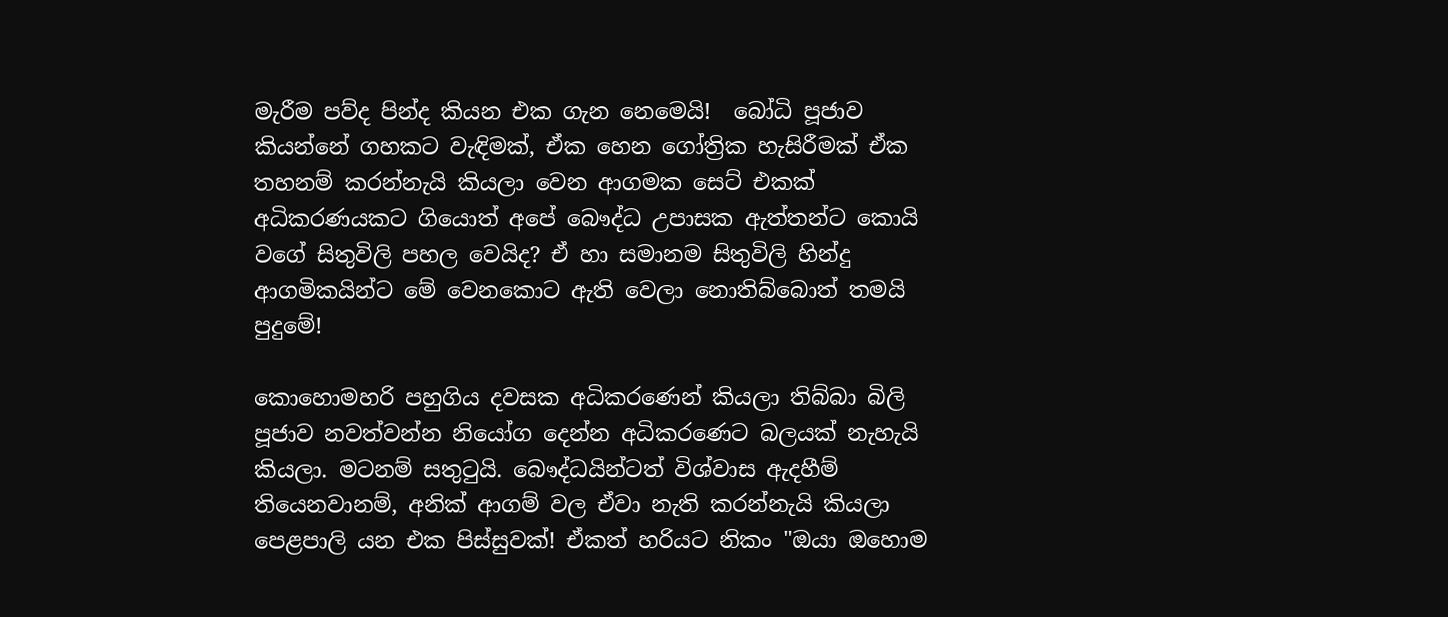මැරීම පව්ද පින්ද කියන එක ගැන නෙමෙයි!  බෝධි පූජාව කියන්නේ ගහකට වැඳිමක්, ඒක හෙන ගෝත්‍රික හැසිරීමක් ඒක තහනම් කරන්නැයි කියලා වෙන ආගමක සෙට් එකක් අධිකරණයකට ගියොත් අපේ බෞද්ධ උපාසක ඇත්තන්ට කොයි වගේ සිතුවිලි පහල වෙයිද? ඒ හා සමානම සිතුවිලි හින්දු ආගමිකයින්ට මේ වෙනකොට ඇති වෙලා නොතිබ්බොත් තමයි පුදුමේ!

කොහොමහරි පහුගිය දවසක අධිකරණෙන් කියලා තිබ්බා බිලි පූජාව නවත්වන්න නියෝග දෙන්න අධිකරණෙට බලයක් නැහැයි කියලා. මටනම් සතුටුයි. බෞද්ධයින්ටත් විශ්වාස ඇදහීම් තියෙනවානම්, අනික් ආගම් වල ඒවා නැති කරන්නැයි කියලා පෙළපාලි යන එක පිස්සුවක්! ඒකත් හරියට නිකං "ඔයා ඔහොම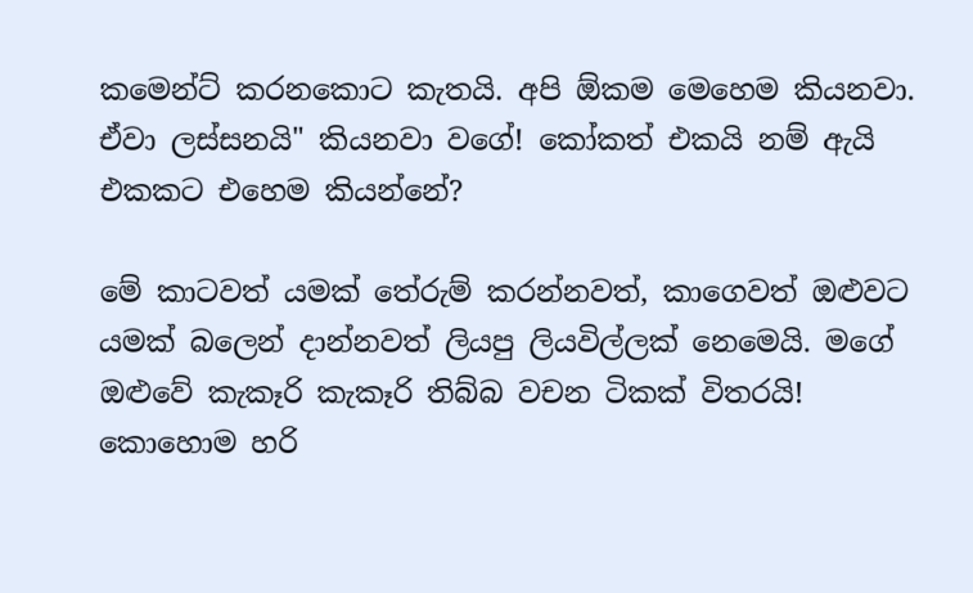කමෙන්ට් කරනකොට කැතයි. අපි ඕකම මෙහෙම කියනවා. ඒවා ලස්සනයි" කියනවා වගේ! කෝකත් එකයි නම් ඇයි එකකට එහෙම කියන්නේ?

මේ කාටවත් යමක් තේරුම් කරන්නවත්, කාගෙවත් ඔළුවට යමක් බලෙන් දාන්නවත් ලියපු ලියවිල්ලක් නෙමෙයි. මගේ ඔළුවේ කැකෑරි කැකෑරි තිබ්බ වචන ටිකක් විතරයි! කොහොම හරි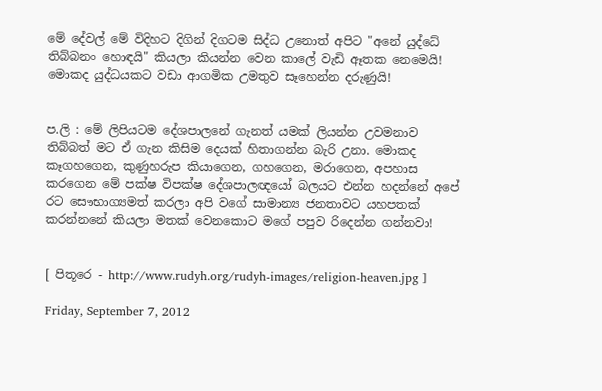මේ දේවල් මේ විදිහට දිගින් දිගටම සිද්ධ උනොත් අපිට "අනේ යුද්ධේ තිබ්බනං හොඳයි" කියලා කියන්න වෙන කාලේ වැඩි ඈතක නෙමෙයි! මොකද යුද්ධයකට වඩා ආගමික උමතුව සෑහෙන්න දරුණුයි!


ප.ලි : මේ ලිපියටම දේශපාලනේ ගැනත් යමක් ලියන්න උවමනාව තිබ්බත් මට ඒ ගැන කිසිම දෙයක් හිතාගන්න බැරි උනා. මොකද කෑගහගෙන, කුණුහරුප කියාගෙන, ගහගෙන, මරාගෙන, අපහාස කරගෙන මේ පක්ෂ විපක්ෂ දේශපාලඥයෝ බලයට එන්න හදන්නේ අපේ රට සෞභාග්‍යමත් කරලා අපි වගේ සාමාන්‍ය ජනතාවට යහපතක් කරන්නනේ කියලා මතක් වෙනකොට මගේ පපුව රිදෙන්න ගන්නවා!


[ පිතූරෙ - http://www.rudyh.org/rudyh-images/religion-heaven.jpg ]

Friday, September 7, 2012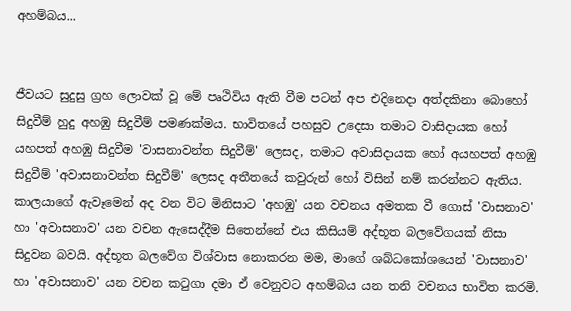අහම්බය...


ජීවයට සුදුසු ග්‍රහ ලොවක් වූ මේ පෘථිවිය ඇති වීම පටන් අප එදිනෙදා අත්දකිනා බොහෝ සිදුවීම් හුදු අහඹු සිදුවීම් පමණක්මය. භාවිතයේ පහසුව උදෙසා තමාට වාසිදායක හෝ යහපත් අහඹු සිදුවීම 'වාසනාවන්ත සිදුවීම්' ලෙසද, තමාට අවාසිදායක හෝ අයහපත් අහඹු සිදුවීම් 'අවාසනාවන්ත සිදුවීම්' ලෙසද අතීතයේ කවුරුන් හෝ විසින් නම් කරන්නට ඇතිය. කාලයාගේ ඇවෑමෙන් අද වන විට මිනිසාට 'අහඹු' යන වචනය අමතක වී ගොස් 'වාසනාව' හා 'අවාසනාව' යන වචන ඇසෙද්දීම සිතෙන්නේ එය කිසියම් අද්භූත බලවේගයක් නිසා සිදුවන බවයි. අද්භූත බලවේග විශ්වාස නොකරන මම, මාගේ ශබ්ධකෝශයෙන් 'වාසනාව' හා 'අවාසනාව' යන වචන කටුගා දමා ඒ වෙනුවට අහම්බය යන තනි වචනය භාවිත කරමි.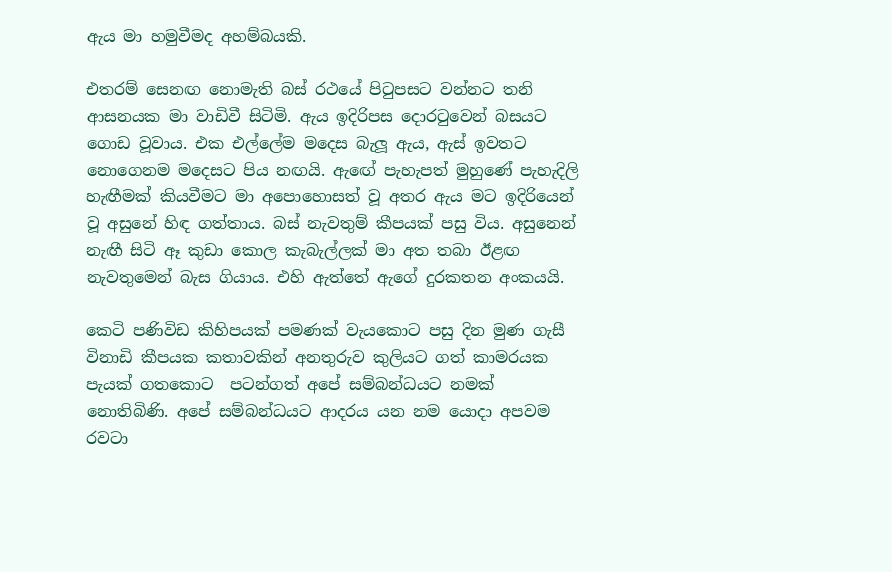ඇය මා හමුවීමද අහම්බයකි.

එතරම් සෙනඟ නොමැති බස් ර‍ථයේ පිටුපසට වන්නට තනි ආසනයක මා වාඩිවී සිටිමි. ඇය ඉදිරිපස දොරටුවෙන් බසයට ගොඩ වූවාය. එක එල්ලේම මදෙස බැලූ ඇය, ඇස් ඉවතට නොගෙනම මදෙසට පිය නඟයි. ඇඟේ පැහැපත් මුහුණේ පැහැදිලි හැඟීමක් කියවීමට මා අපොහොසත් වූ අතර ඇය මට ඉදිරියෙන් වූ අසුනේ හිඳ ගත්තාය. බස් නැවතුම් කීපයක් පසු විය. අසුනෙන් නැඟී සිටි ඈ කුඩා කොල කැබැල්ලක් මා අත තබා ඊළඟ නැවතුමෙන් බැස ගියාය. එහි ඇත්තේ ඇගේ දුරකතන අංකයයි.

කෙටි පණිවිඩ කිහිපයක් පමණක් වැයකොට පසු දින මුණ ගැසී විනාඩි කීපයක කතාවකින් අනතුරුව කුලියට ගත් කාමරයක පැයක් ගතකොට  පටන්ගත් අපේ සම්බන්ධයට නමක් නොතිබිණි. අපේ සම්බන්ධයට ආදරය යන නම යොදා අපවම රවටා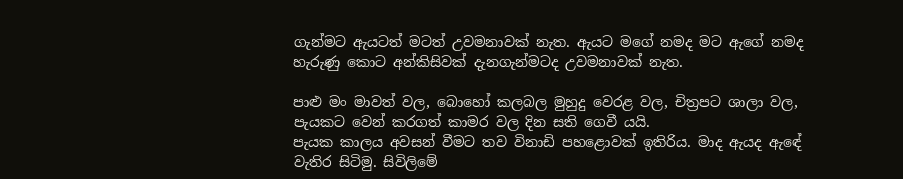ගැන්මට ඇයටත් මටත් උවමනාවක් නැත. ඇයට මගේ නමද මට ඇගේ නමද හැරුණු කොට අන්කිසිවක් දැනගැන්මටද උවමනාවක් නැත.

පාළු මං මාවත් වල, බොහෝ කලබල මුහුදු වෙරළ වල, චිත්‍රපට ශාලා වල, පැයකට වෙන් කරගත් කාමර වල දින සති ගෙවී යයි.
පැයක කාලය අවසන් වීමට තව විනාඩි පහළොවක් ඉතිරිය. මාද ඇයද ඇඳේ වැතිර සිටිමු. සිවිලිමේ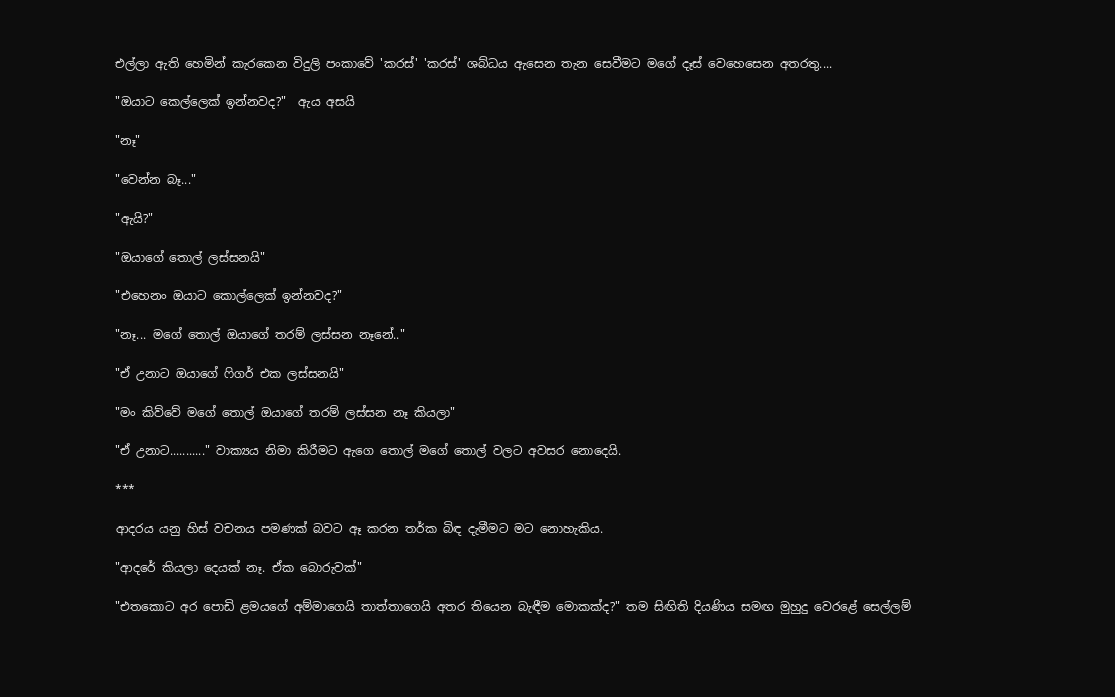එල්ලා ඇති හෙමින් කැරකෙන විදුලි පංකාවේ 'කරස්' 'කරස්' ශබ්ධය ඇසෙන තැන සෙවීමට මගේ දෑස් වෙහෙසෙන අතරතු....

"ඔයාට කෙල්ලෙක් ඉන්නවද?"  ඇය අසයි

"නෑ"

"වෙන්න බෑ..."

"ඇයි?"

"ඔයාගේ තොල් ලස්සනයි"

"එහෙනං ඔයාට කොල්ලෙක් ඉන්නවද?"

"නෑ... මගේ තොල් ඔයාගේ තරම් ලස්සන නෑනේ.."

"ඒ උනාට ඔයාගේ ෆිගර් එක ලස්සනයි"

"මං කිව්වේ මගේ තොල් ඔයාගේ තරම් ලස්සන නෑ කියලා"

"ඒ උනාට..........." වාක්‍යය නිමා කිරීමට ඇගෙ තොල් මගේ තොල් වලට අවසර නොදෙයි.

***

ආදරය යනු හිස් වචනය පමණක් බවට ඈ කරන තර්ක බිඳ දැමීමට මට නොහැකිය.

"ආදරේ කියලා දෙයක් නෑ. ඒක බොරුවක්"

"එතකොට අර පොඩි ළමයගේ අම්මාගෙයි තාත්තාගෙයි අතර තියෙන බැඳීම මොකක්ද?" තම සිඟිති දියණිය සමඟ මුහුදු වෙරළේ සෙල්ලම්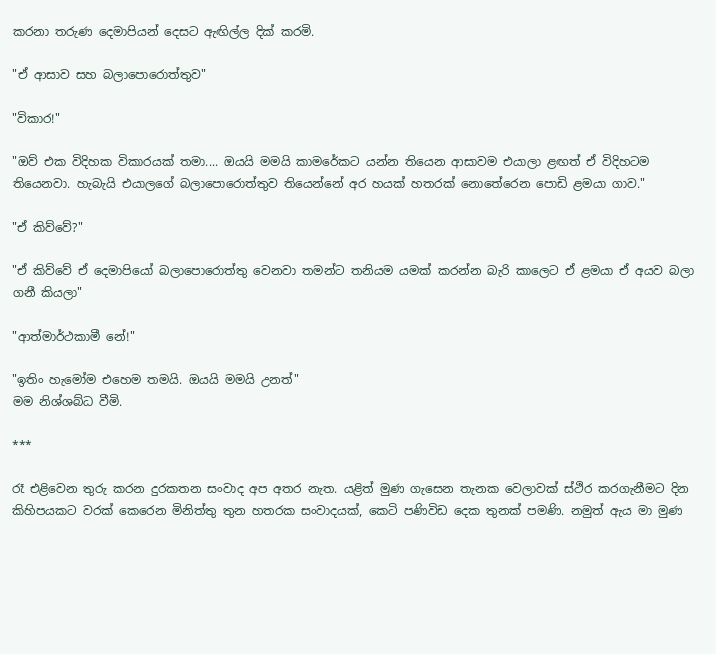කරනා තරුණ දෙමාපියන් දෙසට ඇඟිල්ල දික් කරමි.

"ඒ ආසාව සහ බලාපොරොත්තුව"

"විකාර!"

"ඔව් එක විදිහක විකාරයක් තමා.... ඔයයි මමයි කාමරේකට යන්න තියෙන ආසාවම එයාලා ළඟත් ඒ විදිහටම තියෙනවා. හැබැයි එයාලගේ බලාපොරොත්තුව තියෙන්නේ අර හයක් හතරක් නොතේරෙන පොඩි ළමයා ගාව."

"ඒ කිව්වේ?"

"ඒ කිව්වේ ඒ දෙමාපියෝ බලාපොරොත්තු වෙනවා තමන්ට තනියම යමක් කරන්න බැරි කාලෙට ඒ ළමයා ඒ අයව බලා ගනී කියලා"

"ආත්මාර්ථකාමී නේ!"

"ඉතිං හැමෝම එහෙම තමයි. ඔයයි මමයි උනත්"
මම නිශ්ශබ්ධ වීමි.

***

රෑ එළිවෙන තුරු කරන දුරකතන සංවාද අප අතර නැත. යළිත් මුණ ගැසෙන තැනක වෙලාවක් ස්ථිර කරගැනීමට දින කිහිපයකට වරක් කෙරෙන මිනිත්තු තුන හතරක සංවාදයක්, කෙටි පණිවිඩ දෙක තුනක් පමණි. නමුත් ඇය මා මුණ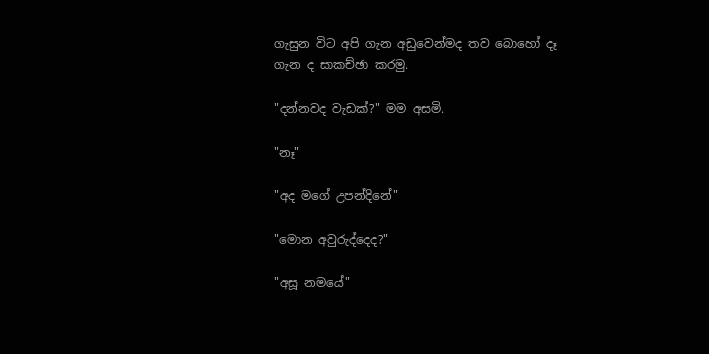ගැසුන විට අපි ගැන අඩුවෙන්මද තව බොහෝ දෑ ගැන ද සාකච්ඡා කරමු.

"දන්නවද වැඩක්?" මම අසමි.

"නෑ"

"අද මගේ උපන්දිනේ"

"මොන අවුරුද්දෙද?"

"අසූ නමයේ"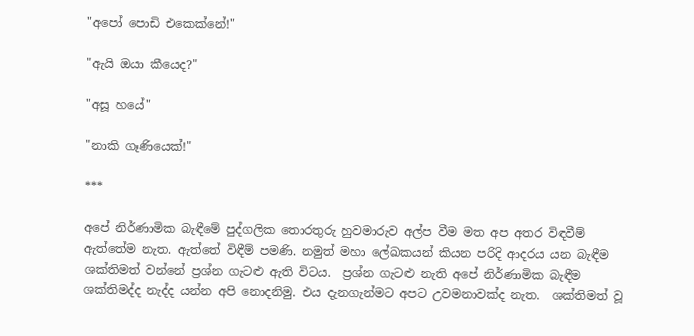"අපෝ පොඩි එකෙක්නේ!"

"ඇයි ඔයා කීයෙද?"

"අසූ හයේ"

"නාකි ගෑණියෙක්!"

***

අපේ නිර්ණාමික බැඳීමේ පුද්ගලික තොරතුරු හුවමාරුව අල්ප වීම මත අප අතර විඳවීම් ඇත්තේම නැත. ඇත්තේ විඳීම් පමණි. නමුත් මහා ලේඛකයන් කියන පරිදි ආදරය යන බැඳීම ශක්තිමත් වන්නේ ප්‍රශ්න ගැටළු ඇති විටය.  ප්‍රශ්න ගැටළු නැති අපේ නිර්ණාමික බැඳීම ශක්තිමද්ද නැද්ද යන්න අපි නොදනිමු. එය දැනගැන්මට අපට උවමනාවක්ද නැත.  ශක්තිමත් වූ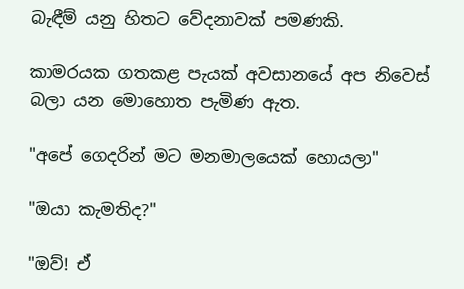බැඳීම් යනු හිතට වේදනාවක් පමණකි.

කාමරයක ගතකළ පැයක් අවසානයේ අප නිවෙස් බලා යන මොහොත පැමිණ ඇත.

"අපේ ගෙදරින් මට මනමාලයෙක් හොයලා"

"ඔයා කැමතිද?"

"ඔව්! ඒ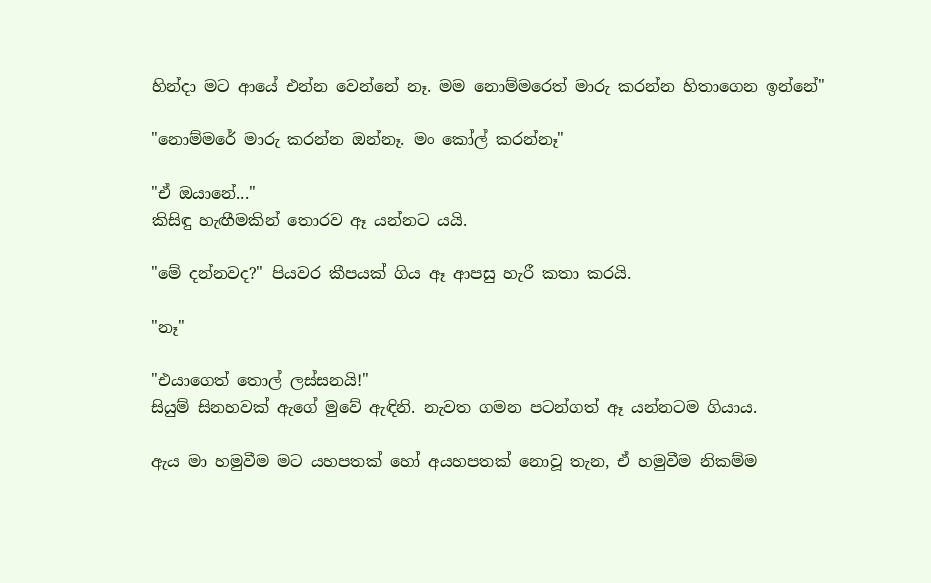හින්දා මට ආයේ එන්න වෙන්නේ නෑ. මම නොම්මරෙත් මාරු කරන්න හිතාගෙන ඉන්නේ"

"නොම්මරේ මාරු කරන්න ඔන්නෑ. මං කෝල් කරන්නෑ"

"ඒ ඔයානේ..."
කිසිඳු හැඟීමකින් තොරව ඈ යන්නට යයි.

"මේ දන්නවද?" පියවර කීපයක් ගිය ඈ ආපසු හැරී කතා කරයි.

"නෑ"

"එයාගෙත් තොල් ලස්සනයි!"
සියුම් සිනහවක් ඇගේ මුවේ ඇඳිනි. නැවත ගමන පටන්ගත් ඈ යන්නටම ගියාය.

ඇය මා හමුවීම මට යහපතක් හෝ අයහපතක් නොවූ තැන, ඒ හමුවීම නිකම්ම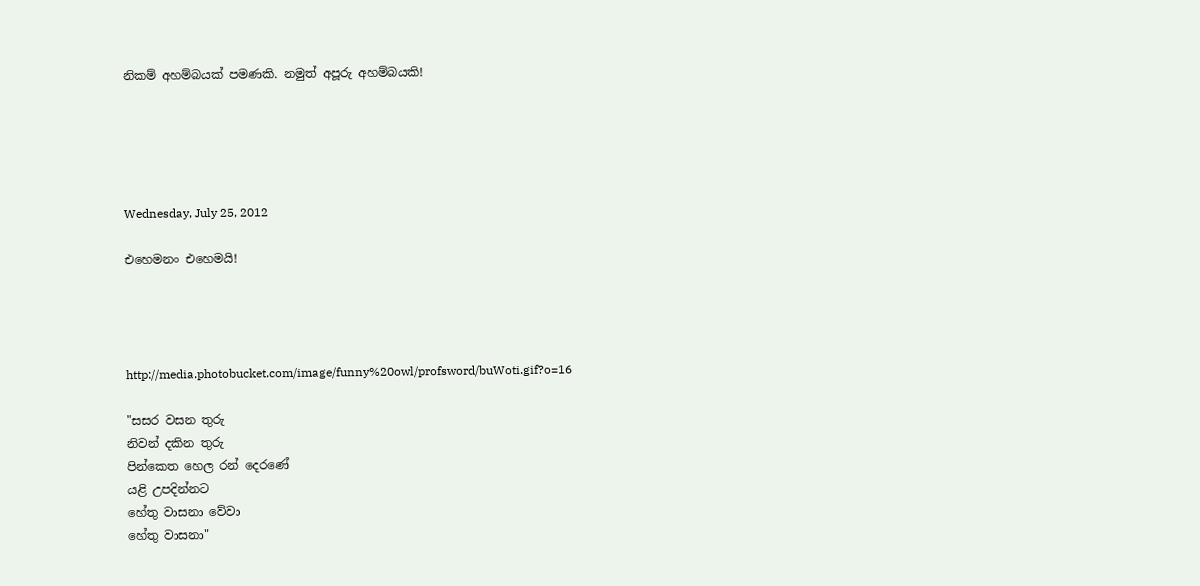නිකම් අහම්බයක් පමණකි. නමුත් අපූරු අහම්බයකි!





Wednesday, July 25, 2012

එහෙමනං එහෙමයි!




http://media.photobucket.com/image/funny%20owl/profsword/buWoti.gif?o=16

"සසර වසන තුරු
නිවන් දකින තුරු
පින්කෙත හෙල රන් දෙරණේ
යළි උපදින්නට
හේතු වාසනා වේවා
හේතු වාසනා"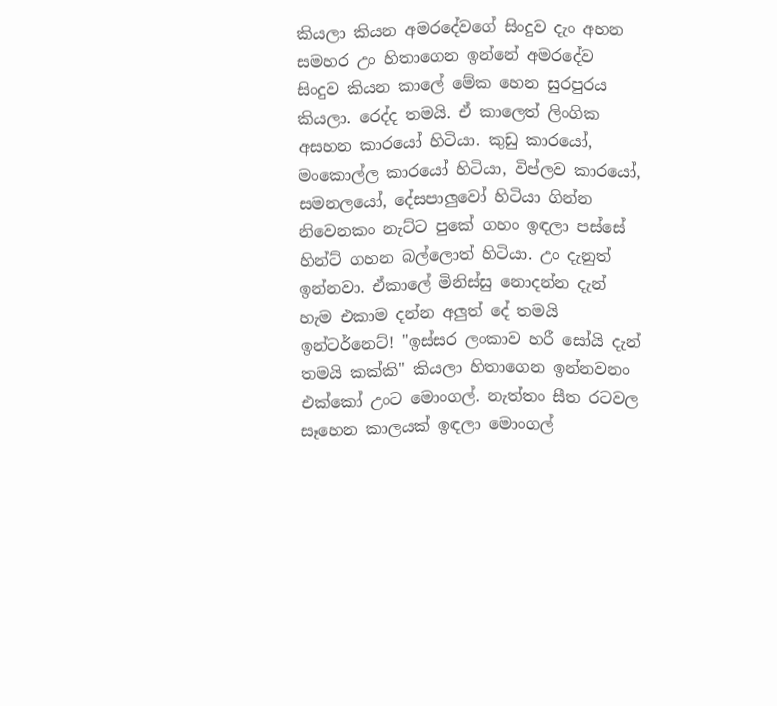කියලා කියන අමරදේවගේ සිංදුව දැං අහන සමහර උං හිතාගෙන ඉන්නේ අමරදේව සිංදුව කියන කාලේ මේක හෙන සුරපුරය කියලා. රෙද්ද තමයි. ඒ කාලෙත් ලිංගික අසහන කාරයෝ හිටියා. කුඩු කාරයෝ, මංකොල්ල කාරයෝ හිටියා, විප්ලව කාරයෝ, සමනලයෝ, දේසපාලුවෝ හිටියා ගින්න නිවෙනකං නැට්ට පුකේ ගහං ඉඳලා පස්සේ හින්ට් ගහන බල්ලොත් හිටියා. උං දැනුත් ඉන්නවා. ඒකාලේ මිනිස්සු නොදන්න දැන් හැම එකාම දන්න අලුත් දේ තමයි ඉන්ටර්නෙට්! "ඉස්සර ලංකාව හරී සෝයි දැන් තමයි කක්කි" කියලා හිතාගෙන ඉන්නවනං එක්කෝ උංට මොංගල්. නැත්තං සීත රටවල සෑහෙන කාලයක් ඉඳලා මොංගල්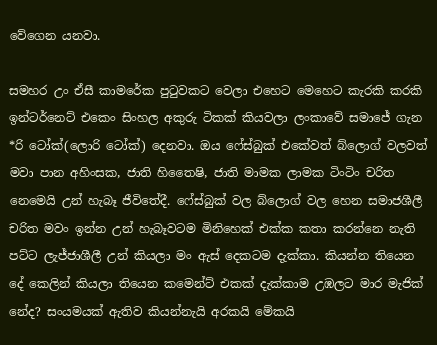වේගෙන යනවා.

සමහර උං ඒසී කාමරේක පුටුවකට වෙලා එහෙට මෙහෙට කැරකි කරකි ඉන්ටර්නෙට් එකෙං සිංහල අකුරු ටිකක් කියවලා ලංකාවේ සමාජේ ගැන *රි ටෝක්(ලොරි ටෝක්) දෙනවා. ඔය ෆේස්බුක් එකේවත් බ්ලොග් වලවත් මවා පාන අහිංසක, ජාති හිතෛෂි, ජාති මාමක ලාමක ටිංටිං චරිත නෙමෙයි උන් හැබෑ ජීවිතේදී. ෆේස්බුක් වල බ්ලොග් වල හෙන සමාජශීලී චරිත මවං ඉන්න උන් හැබෑවටම මිනිහෙක් එක්ක කතා කරන්නෙ නැති පට්ට ලැජ්ජාශීලී උන් කියලා මං ඇස් දෙකටම දැක්කා. කියන්න තියෙන දේ කෙලින් කියලා තියෙන කමෙන්ට් එකක් දැක්කාම උඹලට මාර මැජික් නේද? සංයමයක් ඇතිව කියන්නැයි අරකයි මේකයි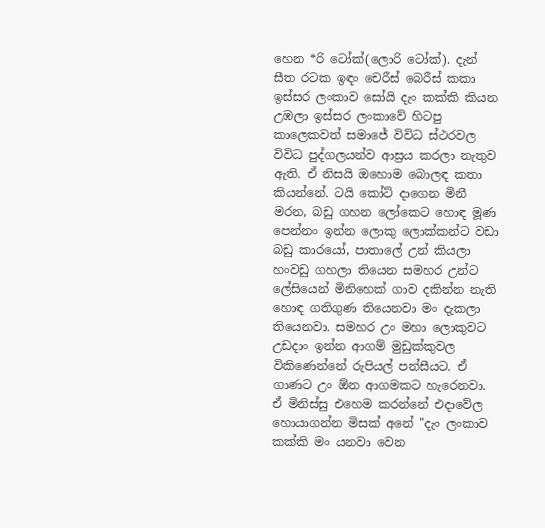හෙන *රි ටෝක්(ලොරි ටෝක්). දැන් සීත රටක ඉඳං චෙරීස් බෙරීස් කකා ඉස්සර ලංකාව සෝයි දැං කක්කි කියන උඹලා ඉස්සර ලංකාවේ හිටපු කාලෙකවත් සමාජේ විවිධ ස්ථරවල විවිධ පුද්ගලයන්ව ආස්‍රය කරලා නැතුව ඇති. ඒ නිසයි ඔහොම බොලඳ කතා කියන්නේ. ටයි කෝට් දාගෙන මිනී මරන, බඩු ගහන ලෝකෙට හොඳ මූණ පෙන්නං ඉන්න ලොකු ලොක්කන්ට වඩා බඩු කාරයෝ, පාතාලේ උන් කියලා හංවඩු ගහලා තියෙන සමහර උන්ට ලේසියෙන් මිනිහෙක් ගාව දකින්න නැති හොඳ ගතිගුණ තියෙනවා මං දැකලා තියෙනවා. සමහර උං මහා ලොකුවට උඩදාං ඉන්න ආගම් මුඩුක්කුවල විකිණෙන්නේ රුපියල් පන්සීයට. ඒ ගාණට උං ඕන ආගමකට හැරෙනවා. ඒ මිනිස්සු එහෙම කරන්නේ එදාවේල හොයාගන්න මිසක් අනේ "දැං ලංකාව කක්කි මං යනවා වෙන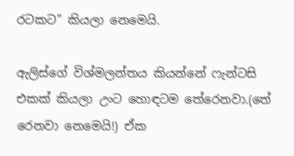රටකට" කියලා නෙමෙයි.

ඇලිස්ගේ විශ්මලන්තය කියන්නේ ෆැන්ටසි එකක් කියලා උංට හොඳටම තේරෙනවා.(තේ රෙනවා නෙමෙයි!) ඒක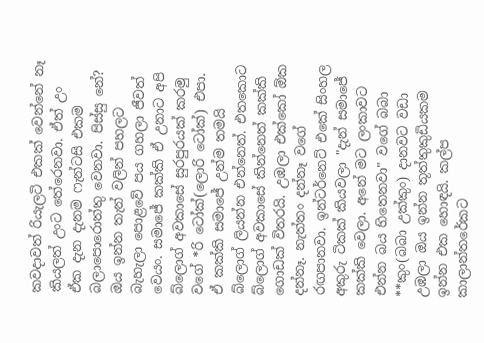කවදාවත් රියැලටි එකක් වෙන්නේ නෑ කියලත් උංට තේරෙනවා. ඒත් උං ඒක දැන දැනම ෆැන්ටසි එකම බලාපොරොත්තු වෙනවා. පිස්සු නේ? ඔය ඉන්න තැන් වලින් පහලට බැහැලා පොළවේ පය ගහලා ජීවත් වෙයං. සමාජේ කක්කි ඒ උනාට අපි බ්ලොග් අවකාසේ සුරපුරයක් කරමු වගේ *රි ටෝක්(ලොරි ටෝක්) එපා. ඒ කක්කි සමාජේ උන්ම තමයි බ්ලොග් ලියන්න එන්නෙත්. එතකොට බ්ලොග් අවකාසේ කින්නෙත් කක්කි ගොඩක් විතරයි. උඹලා එක්කෝ ඕක දන්නෑ. නැත්තං දන්නෑ වගේ රඟපානවා. ඉන්ටර්නෙට් එකේ සිංහල අකුරු ටිකක් කියවලා "දැන් සමාජේ කක්කි වෙලා. අනේ මට ලංකාවට එන්න බය හිතෙනවා" වගේ බබා **කුං(බබා උක්කුං) දානවට වඩා උඹලා ඔය ඉන්න තූත්තුකුඩියකම ඉන්න එක හොඳයි. කල්ප කාලාන්තරේකට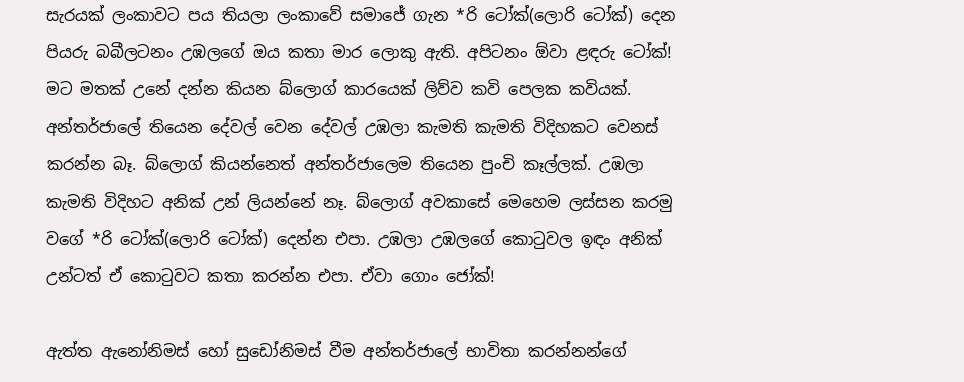සැරයක් ලංකාවට පය තියලා ලංකාවේ සමාජේ ගැන *රි ටෝක්(ලොරි ටෝක්) දෙන පියරු බබීලටනං උඹලගේ ඔය කතා මාර ලොකු ඇති. අපිටනං ඕවා ළඳරු ටෝක්!
මට මතක් උනේ දන්න කියන බ්ලොග් කාරයෙක් ලිව්ව කවි පෙලක කවියක්.
අන්තර්ජාලේ තියෙන දේවල් වෙන දේවල් උඹලා කැමති කැමති විදිහකට වෙනස් කරන්න බෑ. බ්ලොග් කියන්නෙත් අන්තර්ජාලෙම තියෙන පුංචි කෑල්ලක්. උඹලා කැමති විදිහට අනික් උන් ලියන්නේ නෑ. බ්ලොග් අවකාසේ මෙහෙම ලස්සන කරමු වගේ *රි ටෝක්(ලොරි ටෝක්) දෙන්න එපා. උඹලා උඹලගේ කොටුවල ඉඳං අනික් උන්ටත් ඒ කොටුවට කතා කරන්න එපා. ඒවා ගොං ජෝක්!

ඇත්ත ඇනෝනිමස් හෝ සුඩෝනිමස් වීම අන්තර්ජාලේ භාවිතා කරන්නන්ගේ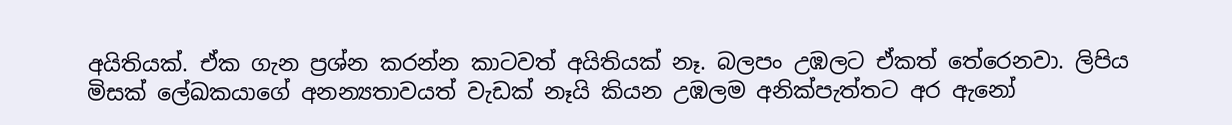අයිතියක්. ඒක ගැන ප්‍රශ්න කරන්න කාටවත් අයිතියක් නෑ. බලපං උඹලට ඒකත් තේරෙනවා. ලිපිය මිසක් ලේඛකයාගේ අනන්‍යතාවයත් වැඩක් නෑයි කියන උඹලම අනික්පැත්තට අර ඇනෝ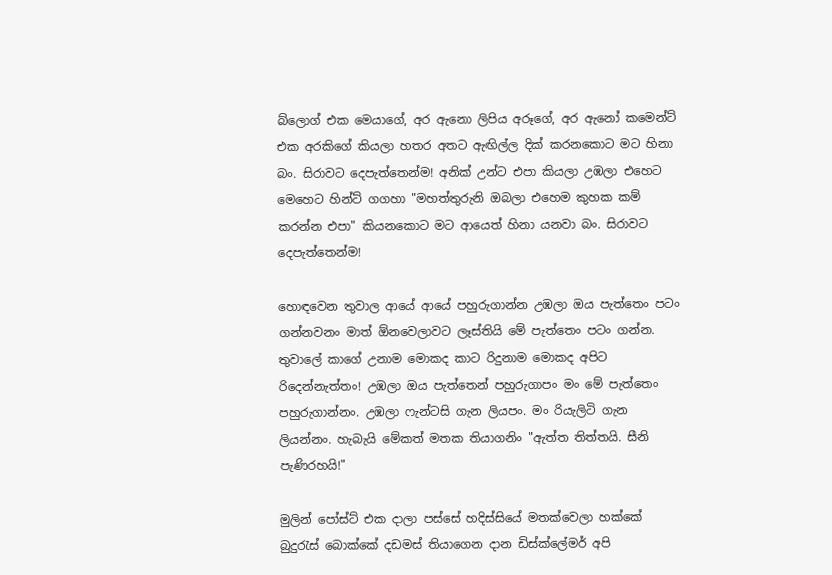බ්ලොග් එක මෙයාගේ, අර ඇනො ලිපිය අරූගේ, අර ඇනෝ කමෙන්ට් එක අරකිගේ කියලා හතර අතට ඇඟිල්ල දික් කරනකොට මට හිනා බං. සිරාවට දෙපැත්තෙන්ම! අනික් උන්ට එපා කියලා උඹලා එහෙට මෙහෙට හින්ට් ගගහා "මහත්තුරුනි ඔබලා එහෙම කුහක කම් කරන්න එපා" කියනකොට මට ආයෙත් හිනා යනවා බං. සිරාවට දෙපැත්තෙන්ම!

හොඳවෙන තුවාල ආයේ ආයේ පහුරුගාන්න උඹලා ඔය පැත්තෙං පටං ගන්නවනං මාත් ඕනවෙලාවට ලෑස්තියි මේ පැත්තෙං පටං ගන්න. තුවාලේ කාගේ උනාම මොකද කාට රිදුනාම මොකද අපිට රිදෙන්නැත්තං! උඹලා ඔය පැත්තෙන් පහුරුගාපං මං මේ පැත්තෙං පහුරුගාන්නං. උඹලා ෆැන්ටසි ගැන ලියපං. මං රියැලිටි ගැන ලියන්නං. හැබැයි මේකත් මතක තියාගනිං "ඇත්ත තිත්තයි. සීනි පැණිරහයි!"

මුලින් පෝස්ට් එක දාලා පස්සේ හදිස්සියේ මතක්වෙලා හක්කේ බුදුරැස් බොක්කේ දඩමස් තියාගෙන දාන ඩිස්ක්ලේමර් අපි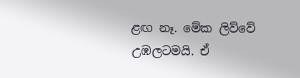ළඟ නෑ. මේක ලිව්වේ උඹලටමයි. ඒ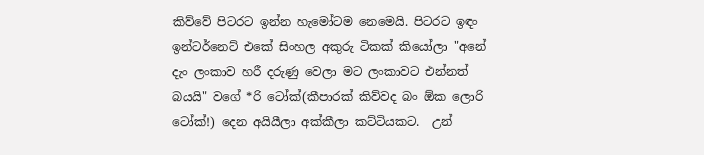කිව්වේ පිටරට ඉන්න හැමෝටම නෙමෙයි. පිටරට ඉඳං ඉන්ටර්නෙට් එකේ සිංහල අකුරු ටිකක් කියෝලා "අනේ දැං ලංකාව හරී දරුණු වෙලා මට ලංකාවට එන්නත් බයයි" වගේ *රි ටෝක්(කීපාරක් කිව්වද බං ඕක ලොරි ටෝක්!) දෙන අයියීලා අක්කීලා කට්ටියකට.  උන්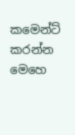කමෙන්ට් කරන්න මෙහෙ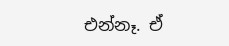එන්නෑ. ඒ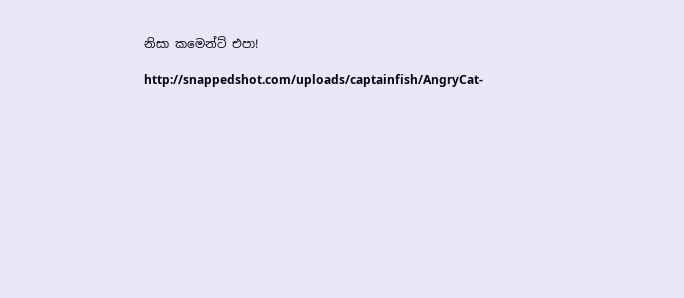නිසා කමෙන්ට් එපා!

http://snappedshot.com/uploads/captainfish/AngryCat-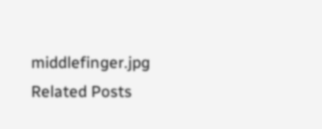middlefinger.jpg
Related Posts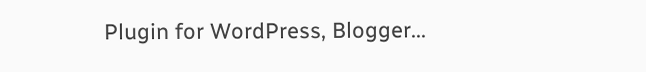Plugin for WordPress, Blogger...